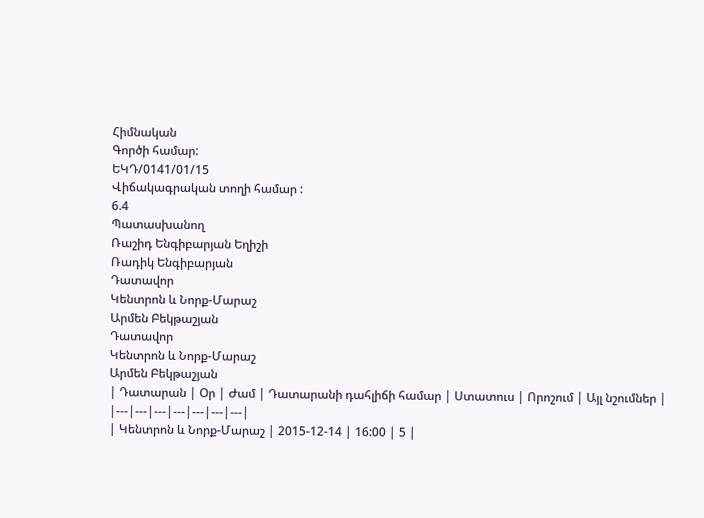Հիմնական
Գործի համար:
ԵԿԴ/0141/01/15
Վիճակագրական տողի համար :
6.4
Պատասխանող
Ռաշիդ Ենգիբարյան Եղիշի
Ռադիկ Ենգիբարյան
Դատավոր
Կենտրոն և Նորք-Մարաշ
Արմեն Բեկթաշյան
Դատավոր
Կենտրոն և Նորք-Մարաշ
Արմեն Բեկթաշյան
| Դատարան | Օր | Ժամ | Դատարանի դահլիճի համար | Ստատուս | Որոշում | Այլ նշումներ |
|---|---|---|---|---|---|---|
| Կենտրոն և Նորք-Մարաշ | 2015-12-14 | 16:00 | 5 |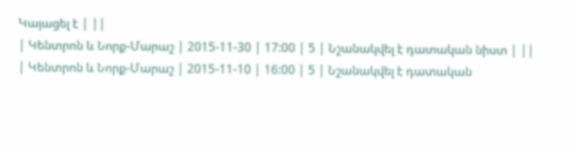Կայացել է | ||
| Կենտրոն և Նորք-Մարաշ | 2015-11-30 | 17:00 | 5 | Նշանակվել է դատական նիստ | ||
| Կենտրոն և Նորք-Մարաշ | 2015-11-10 | 16:00 | 5 | Նշանակվել է դատական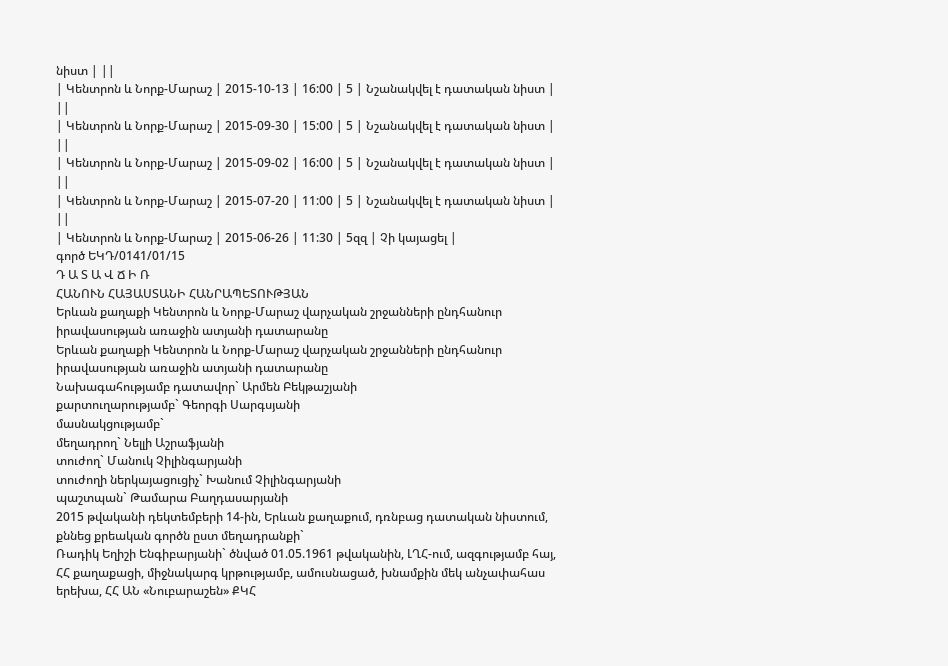նիստ | ||
| Կենտրոն և Նորք-Մարաշ | 2015-10-13 | 16:00 | 5 | Նշանակվել է դատական նիստ | ||
| Կենտրոն և Նորք-Մարաշ | 2015-09-30 | 15:00 | 5 | Նշանակվել է դատական նիստ | ||
| Կենտրոն և Նորք-Մարաշ | 2015-09-02 | 16:00 | 5 | Նշանակվել է դատական նիստ | ||
| Կենտրոն և Նորք-Մարաշ | 2015-07-20 | 11:00 | 5 | Նշանակվել է դատական նիստ | ||
| Կենտրոն և Նորք-Մարաշ | 2015-06-26 | 11:30 | 5զզ | Չի կայացել |
գործ ԵԿԴ/0141/01/15
Դ Ա Տ Ա Վ Ճ Ի Ռ
ՀԱՆՈՒՆ ՀԱՅԱՍՏԱՆԻ ՀԱՆՐԱՊԵՏՈՒԹՅԱՆ
Երևան քաղաքի Կենտրոն և Նորք-Մարաշ վարչական շրջանների ընդհանուր իրավասության առաջին ատյանի դատարանը
Երևան քաղաքի Կենտրոն և Նորք-Մարաշ վարչական շրջանների ընդհանուր իրավասության առաջին ատյանի դատարանը
Նախագահությամբ դատավոր` Արմեն Բեկթաշյանի
քարտուղարությամբ` Գեորգի Սարգսյանի
մասնակցությամբ`
մեղադրող` Նելլի Աշրաֆյանի
տուժող` Մանուկ Չիլինգարյանի
տուժողի ներկայացուցիչ` Խանում Չիլինգարյանի
պաշտպան` Թամարա Բաղդասարյանի
2015 թվականի դեկտեմբերի 14-ին, Երևան քաղաքում, դռնբաց դատական նիստում, քննեց քրեական գործն ըստ մեղադրանքի`
Ռադիկ Եղիշի Ենգիբարյանի` ծնված 01.05.1961 թվականին, ԼՂՀ-ում, ազգությամբ հայ, ՀՀ քաղաքացի, միջնակարգ կրթությամբ, ամուսնացած, խնամքին մեկ անչափահաս երեխա, ՀՀ ԱՆ «Նուբարաշեն» ՔԿՀ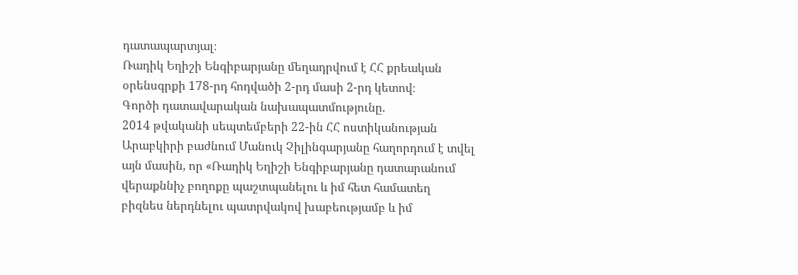դատապարտյալ։
Ռադիկ Եղիշի Ենգիբարյանը մեղադրվում է ՀՀ քրեական օրենսգրքի 178-րդ հոդվածի 2-րդ մասի 2-րդ կետով։
Գործի դատավարական նախապատմությունը.
2014 թվականի սեպտեմբերի 22-ին ՀՀ ոստիկանության Արաբկիրի բաժնում Մանուկ Չիլինգարյանը հաղորդում է տվել այն մասին, որ «Ռադիկ Եղիշի Ենգիբարյանը դատարանում վերաքննիչ բողոքը պաշտպանելու և իմ հետ համատեղ բիզնես ներդնելու պատրվակով խաբեությամբ և իմ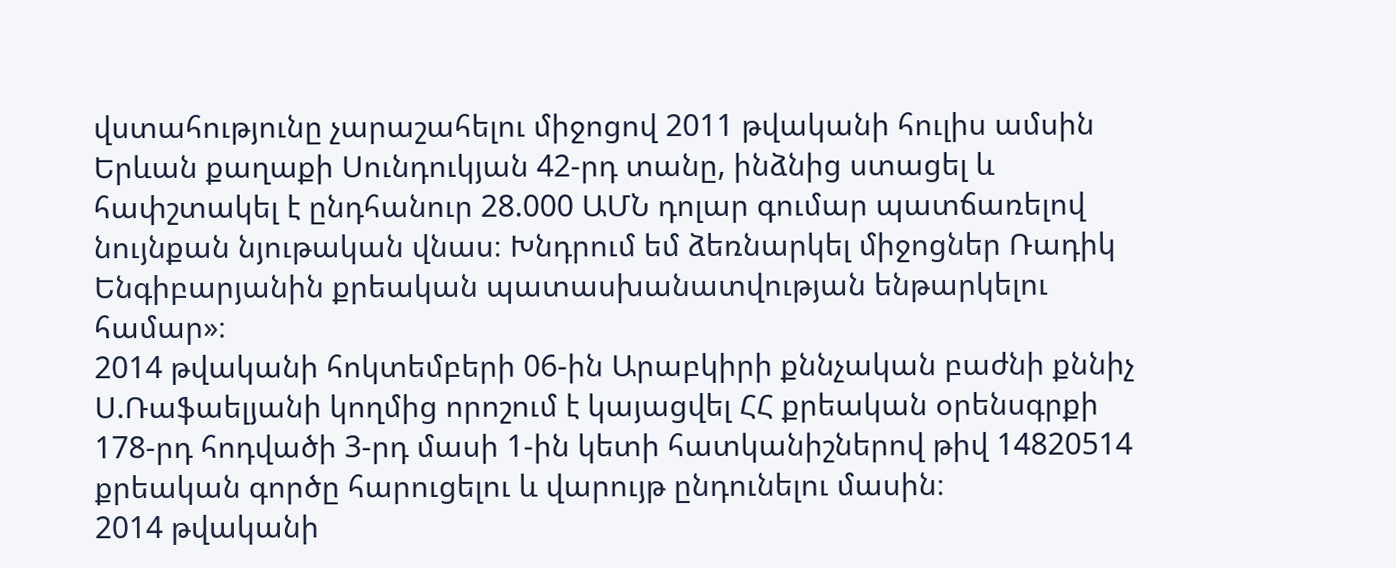վստահությունը չարաշահելու միջոցով 2011 թվականի հուլիս ամսին Երևան քաղաքի Սունդուկյան 42-րդ տանը, ինձնից ստացել և հափշտակել է ընդհանուր 28.000 ԱՄՆ դոլար գումար պատճառելով նույնքան նյութական վնաս։ Խնդրում եմ ձեռնարկել միջոցներ Ռադիկ Ենգիբարյանին քրեական պատասխանատվության ենթարկելու համար»։
2014 թվականի հոկտեմբերի 06-ին Արաբկիրի քննչական բաժնի քննիչ Ս.Ռաֆաելյանի կողմից որոշում է կայացվել ՀՀ քրեական օրենսգրքի 178-րդ հոդվածի 3-րդ մասի 1-ին կետի հատկանիշներով թիվ 14820514 քրեական գործը հարուցելու և վարույթ ընդունելու մասին։
2014 թվականի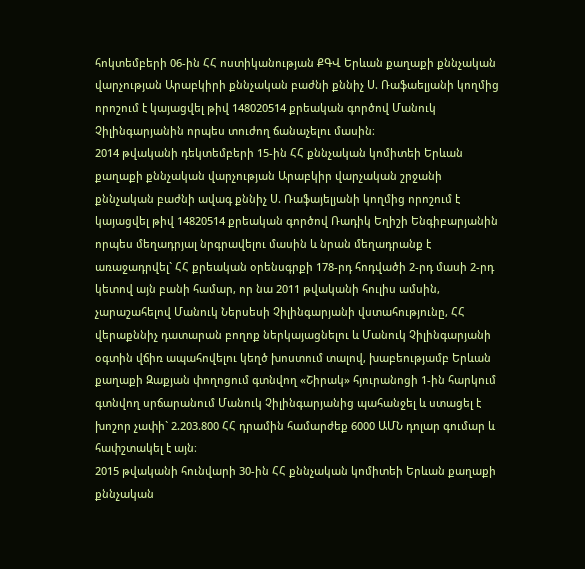հոկտեմբերի 06-ին ՀՀ ոստիկանության ՔԳՎ Երևան քաղաքի քննչական վարչության Արաբկիրի քննչական բաժնի քննիչ Ս. Ռաֆաելյանի կողմից որոշում է կայացվել թիվ 148020514 քրեական գործով Մանուկ Չիլինգարյանին որպես տուժող ճանաչելու մասին։
2014 թվականի դեկտեմբերի 15-ին ՀՀ քննչական կոմիտեի Երևան քաղաքի քննչական վարչության Արաբկիր վարչական շրջանի քննչական բաժնի ավագ քննիչ Ս. Ռաֆայելյանի կողմից որոշում է կայացվել թիվ 14820514 քրեական գործով Ռադիկ Եղիշի Ենգիբարյանին որպես մեղադրյալ նրգրավելու մասին և նրան մեղադրանք է առաջադրվել` ՀՀ քրեական օրենսգրքի 178-րդ հոդվածի 2-րդ մասի 2-րդ կետով այն բանի համար, որ նա 2011 թվականի հուլիս ամսին, չարաշահելով Մանուկ Ներսեսի Չիլինգարյանի վստահությունը, ՀՀ վերաքննիչ դատարան բողոք ներկայացնելու և Մանուկ Չիլինգարյանի օգտին վճիռ ապահովելու կեղծ խոստում տալով, խաբեությամբ Երևան քաղաքի Զաքյան փողոցում գտնվող «Շիրակ» հյուրանոցի 1-ին հարկում գտնվող սրճարանում Մանուկ Չիլինգարյանից պահանջել և ստացել է խոշոր չափի` 2.203.800 ՀՀ դրամին համարժեք 6000 ԱՄՆ դոլար գումար և հափշտակել է այն։
2015 թվականի հունվարի 30-ին ՀՀ քննչական կոմիտեի Երևան քաղաքի քննչական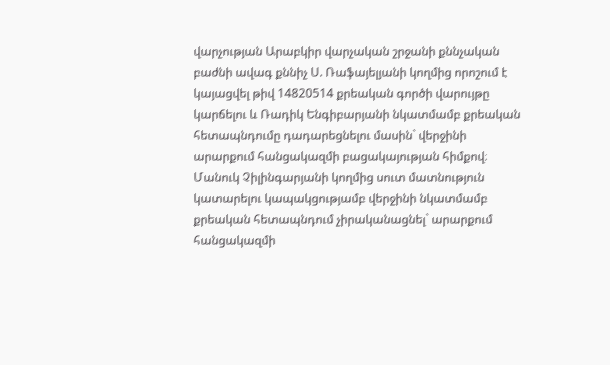վարչության Արաբկիր վարչական շրջանի քննչական բաժնի ավագ քննիչ Ս. Ռաֆայելյանի կողմից որոշում է կայացվել թիվ 14820514 քրեական գործի վարույթը կարճելու և Ռադիկ Ենգիբարյանի նկատմամբ քրեական հետապնդումը դադարեցնելու մասին` վերջինի արարքում հանցակազմի բացակայության հիմքով։ Մանուկ Չիլինգարյանի կողմից սուտ մատնություն կատարելու կապակցությամբ վերջինի նկատմամբ քրեական հետապնդում չիրականացնել` արարքում հանցակազմի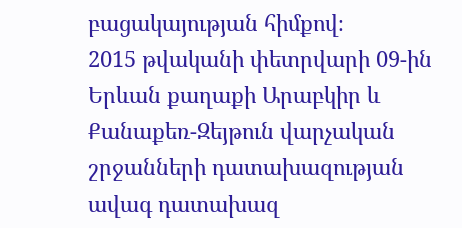բացակայության հիմքով։
2015 թվականի փետրվարի 09-ին Երևան քաղաքի Արաբկիր և Քանաքեռ-Զեյթուն վարչական շրջանների դատախազության ավագ դատախազ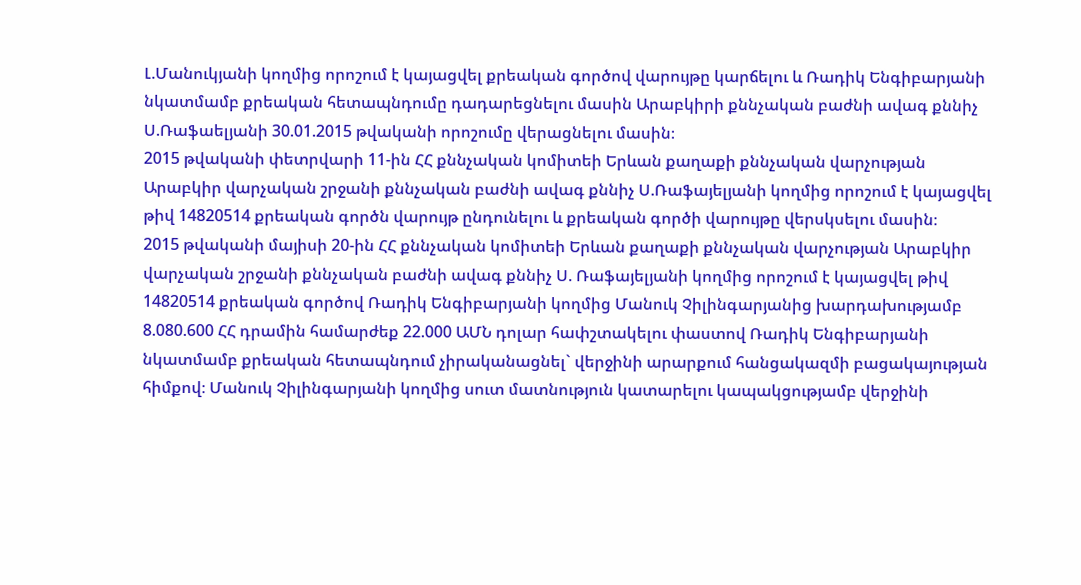Լ.Մանուկյանի կողմից որոշում է կայացվել քրեական գործով վարույթը կարճելու և Ռադիկ Ենգիբարյանի նկատմամբ քրեական հետապնդումը դադարեցնելու մասին Արաբկիրի քննչական բաժնի ավագ քննիչ Ս.Ռաֆաելյանի 30.01.2015 թվականի որոշումը վերացնելու մասին։
2015 թվականի փետրվարի 11-ին ՀՀ քննչական կոմիտեի Երևան քաղաքի քննչական վարչության Արաբկիր վարչական շրջանի քննչական բաժնի ավագ քննիչ Ս.Ռաֆայելյանի կողմից որոշում է կայացվել թիվ 14820514 քրեական գործն վարույթ ընդունելու և քրեական գործի վարույթը վերսկսելու մասին։
2015 թվականի մայիսի 20-ին ՀՀ քննչական կոմիտեի Երևան քաղաքի քննչական վարչության Արաբկիր վարչական շրջանի քննչական բաժնի ավագ քննիչ Ս. Ռաֆայելյանի կողմից որոշում է կայացվել թիվ 14820514 քրեական գործով Ռադիկ Ենգիբարյանի կողմից Մանուկ Չիլինգարյանից խարդախությամբ 8.080.600 ՀՀ դրամին համարժեք 22.000 ԱՄՆ դոլար հափշտակելու փաստով Ռադիկ Ենգիբարյանի նկատմամբ քրեական հետապնդում չիրականացնել` վերջինի արարքում հանցակազմի բացակայության հիմքով։ Մանուկ Չիլինգարյանի կողմից սուտ մատնություն կատարելու կապակցությամբ վերջինի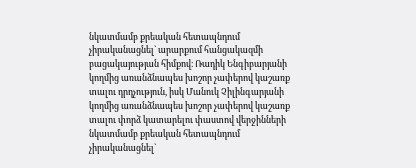նկատմամբ քրեական հետապնդում չիրականացնել` արարքում հանցակազմի բացակայության հիմքով։ Ռադիկ Ենգիբարյանի կողմից առանձնապես խոշոր չափերով կաշառք տալու դրդչություն, իսկ Մանուկ Չիլինգարյանի կողմից առանձնապես խոշոր չափերով կաշառք տալու փորձ կատարելու փաստով վերջինների նկատմամբ քրեական հետապնդում չիրականացնել`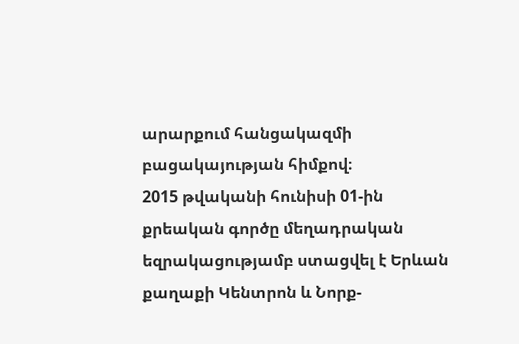արարքում հանցակազմի բացակայության հիմքով։
2015 թվականի հունիսի 01-ին քրեական գործը մեղադրական եզրակացությամբ ստացվել է Երևան քաղաքի Կենտրոն և Նորք-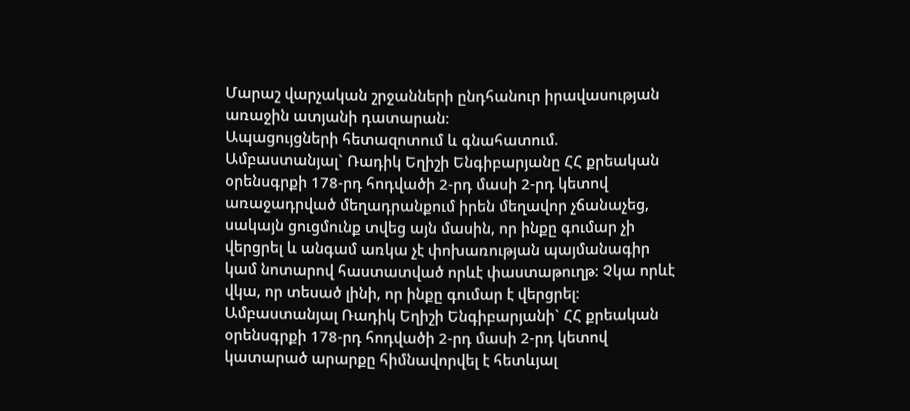Մարաշ վարչական շրջանների ընդհանուր իրավասության առաջին ատյանի դատարան։
Ապացույցների հետազոտում և գնահատում.
Ամբաստանյալ` Ռադիկ Եղիշի Ենգիբարյանը ՀՀ քրեական օրենսգրքի 178-րդ հոդվածի 2-րդ մասի 2-րդ կետով առաջադրված մեղադրանքում իրեն մեղավոր չճանաչեց, սակայն ցուցմունք տվեց այն մասին, որ ինքը գումար չի վերցրել և անգամ առկա չէ փոխառության պայմանագիր կամ նոտարով հաստատված որևէ փաստաթուղթ։ Չկա որևէ վկա, որ տեսած լինի, որ ինքը գումար է վերցրել։
Ամբաստանյալ Ռադիկ Եղիշի Ենգիբարյանի` ՀՀ քրեական օրենսգրքի 178-րդ հոդվածի 2-րդ մասի 2-րդ կետով կատարած արարքը հիմնավորվել է հետևյալ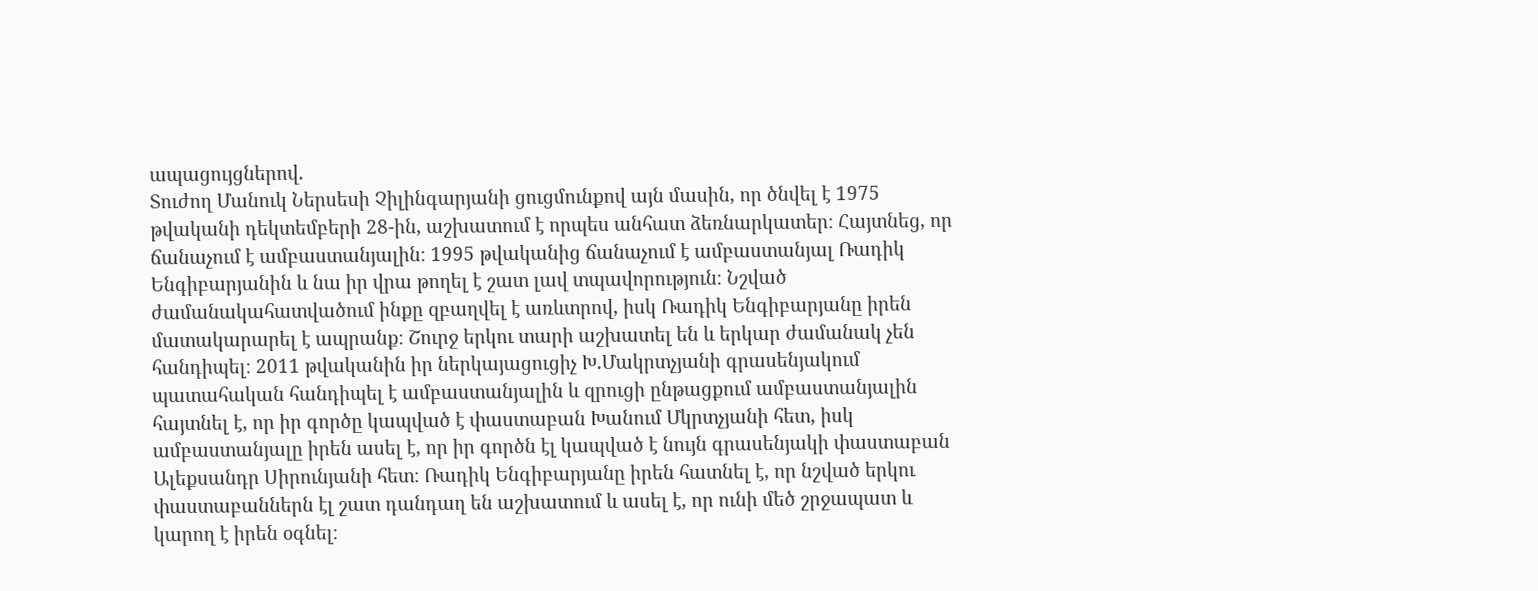ապացույցներով.
Տուժող Մանուկ Ներսեսի Չիլինգարյանի ցուցմունքով այն մասին, որ ծնվել է 1975 թվականի դեկտեմբերի 28-ին, աշխատում է որպես անհատ ձեռնարկատեր։ Հայտնեց, որ ճանաչում է ամբաստանյալին։ 1995 թվականից ճանաչում է ամբաստանյալ Ռադիկ Ենգիբարյանին և նա իր վրա թողել է շատ լավ տպավորություն։ Նշված ժամանակահատվածում ինքը զբաղվել է առևտրով, իսկ Ռադիկ Ենգիբարյանը իրեն մատակարարել է ապրանք։ Շուրջ երկու տարի աշխատել են և երկար ժամանակ չեն հանդիպել։ 2011 թվականին իր ներկայացուցիչ Խ.Մակրտչյանի գրասենյակում պատահական հանդիպել է ամբաստանյալին և զրուցի ընթացքում ամբաստանյալին հայտնել է, որ իր գործը կապված է փաստաբան Խանում Մկրտչյանի հետ, իսկ ամբաստանյալը իրեն ասել է, որ իր գործն էլ կապված է նույն գրասենյակի փաստաբան Ալեքսանդր Սիրունյանի հետ։ Ռադիկ Ենգիբարյանը իրեն հատնել է, որ նշված երկու փաստաբաններն էլ շատ դանդաղ են աշխատում և ասել է, որ ունի մեծ շրջապատ և կարող է իրեն օգնել։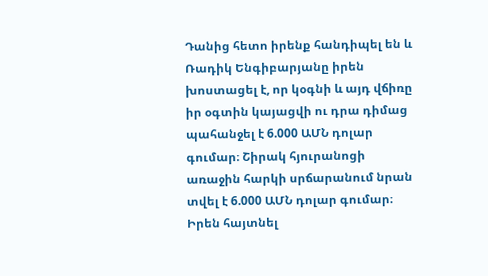Դանից հետո իրենք հանդիպել են և Ռադիկ Ենգիբարյանը իրեն խոստացել է, որ կօգնի և այդ վճիռը իր օգտին կայացվի ու դրա դիմաց պահանջել է 6.000 ԱՄՆ դոլար գումար։ Շիրակ հյուրանոցի առաջին հարկի սրճարանում նրան տվել է 6.000 ԱՄՆ դոլար գումար։ Իրեն հայտնել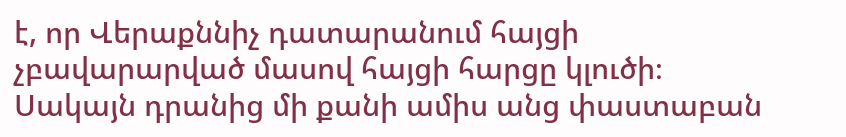է, որ Վերաքննիչ դատարանում հայցի չբավարարված մասով հայցի հարցը կլուծի։ Սակայն դրանից մի քանի ամիս անց փաստաբան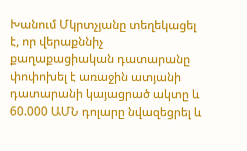Խանում Մկրտչյանը տեղեկացել է, որ վերաքննիչ քաղաքացիական դատարանը փոփոխել է առաջին ատյանի դատարանի կայացրած ակտը և 60.000 ԱՄՆ դոլարը նվազեցրել և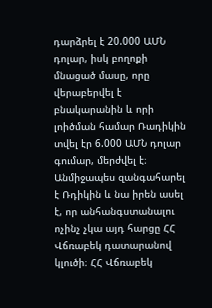դարձրել է 20.000 ԱՄՆ դոլար, իսկ բողոքի մնացած մասը, որը վերաբերվել է բնակարանին և որի լոիծման համար Ռադիկին տվել էր 6.000 ԱՄՆ դոլար գումար, մերժվել է։ Անմիջապես զանգահարել է Ռդիկին և նա իրեն ասել է, որ անհանգստանալու ոչինչ չկա այդ հարցը ՀՀ Վճռաբեկ դատարանով կլուծի։ ՀՀ Վճռաբեկ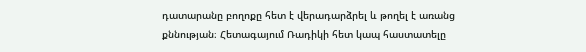դատարանը բողոքը հետ է վերադարձրել և թողել է առանց քննության։ Հետագայում Ռադիկի հետ կապ հաստատելը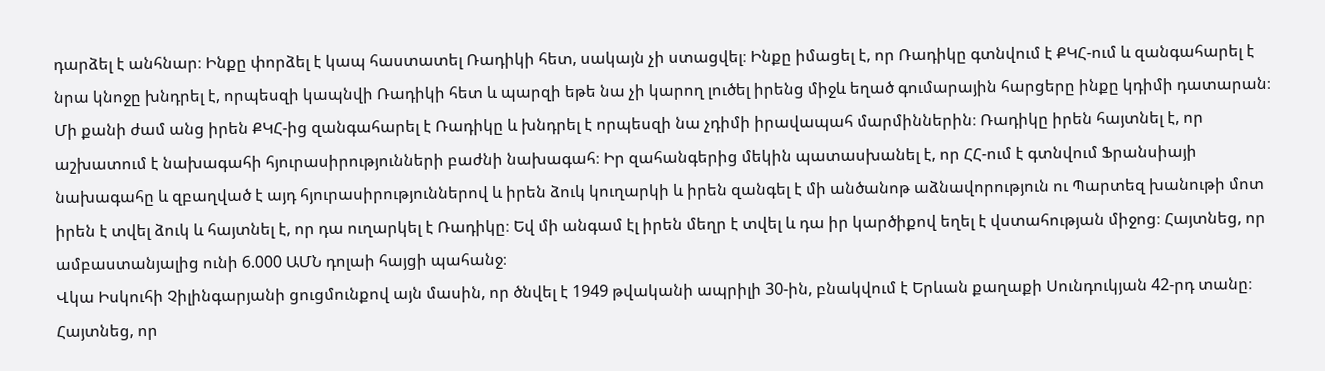դարձել է անհնար։ Ինքը փորձել է կապ հաստատել Ռադիկի հետ, սակայն չի ստացվել։ Ինքը իմացել է, որ Ռադիկը գտնվում է ՔԿՀ-ում և զանգահարել է նրա կնոջը խնդրել է, որպեսզի կապնվի Ռադիկի հետ և պարզի եթե նա չի կարող լուծել իրենց միջև եղած գումարային հարցերը ինքը կդիմի դատարան։ Մի քանի ժամ անց իրեն ՔԿՀ-ից զանգահարել է Ռադիկը և խնդրել է որպեսզի նա չդիմի իրավապահ մարմիններին։ Ռադիկը իրեն հայտնել է, որ աշխատում է նախագահի հյուրասիրությունների բաժնի նախագահ։ Իր զահանգերից մեկին պատասխանել է, որ ՀՀ-ում է գտնվում Ֆրանսիայի նախագահը և զբաղված է այդ հյուրասիրություններով և իրեն ձուկ կուղարկի և իրեն զանգել է մի անծանոթ աձնավորություն ու Պարտեզ խանութի մոտ իրեն է տվել ձուկ և հայտնել է, որ դա ուղարկել է Ռադիկը։ Եվ մի անգամ էլ իրեն մեղր է տվել և դա իր կարծիքով եղել է վստահության միջոց։ Հայտնեց, որ ամբաստանյալից ունի 6.000 ԱՄՆ դոլաի հայցի պահանջ։
Վկա Իսկուհի Չիլինգարյանի ցուցմունքով այն մասին, որ ծնվել է 1949 թվականի ապրիլի 30-ին, բնակվում է Երևան քաղաքի Սունդուկյան 42-րդ տանը։ Հայտնեց, որ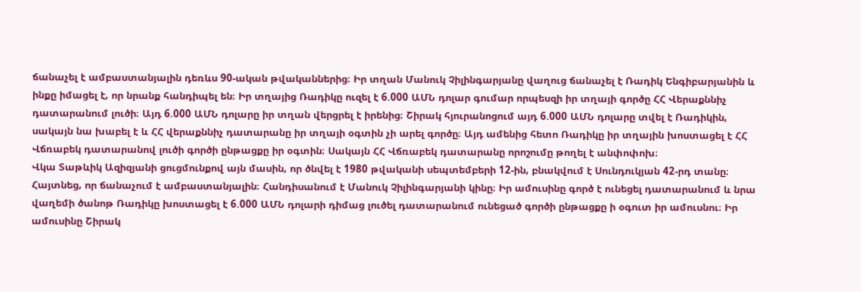ճանաչել է ամբաստանյալին դեռևս 90-ական թվականներից։ Իր տղան Մանուկ Չիլինգարյանը վաղուց ճանաչել է Ռադիկ Ենգիբարյանին և ինքը իմացել է, որ նրանք հանդիպել են։ Իր տղայից Ռադիկը ուզել է 6.000 ԱՄՆ դոլար գումար որպեսզի իր տղայի գործը ՀՀ Վերաքննիչ դատարանում լուծի։ Այդ 6.000 ԱՄՆ դոլարը իր տղան վերցրել է իրենից։ Շիրակ հյուրանոցում այդ 6.000 ԱՄՆ դոլարը տվել է Ռադիկին, սակայն նա խաբել է և ՀՀ վերաքննիչ դատարանը իր տղայի օգտին չի արել գործը։ Այդ ամենից հետո Ռադիկը իր տղային խոստացել է ՀՀ Վճռաբեկ դատարանով լուծի գործի ընթացքը իր օգտին։ Սակայն ՀՀ Վճռաբեկ դատարանը որոշումը թողել է անփոփոխ։
Վկա Տաթևիկ Ազիզյանի ցուցմունքով այն մասին, որ ծնվել է 1980 թվականի սեպտեմբերի 12-ին, բնակվում է Սունդուկյան 42-րդ տանը։ Հայտնեց, որ ճանաչում է ամբաստանյալին։ Հանդիսանում է Մանուկ Չիլինգարյանի կինը։ Իր ամուսինը գործ է ունեցել դատարանում և նրա վաղեմի ծանոթ Ռադիկը խոստացել է 6.000 ԱՄՆ դոլարի դիմաց լուծել դատարանում ունեցած գործի ընթացքը ի օգուտ իր ամուսնու։ Իր ամուսինը Շիրակ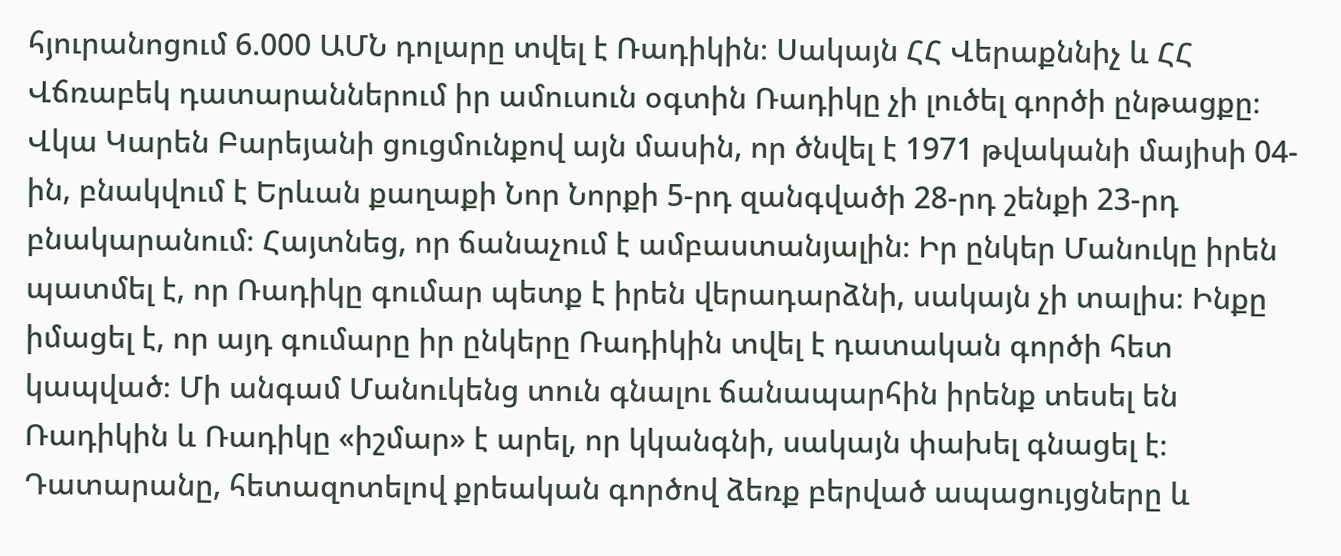հյուրանոցում 6.000 ԱՄՆ դոլարը տվել է Ռադիկին։ Սակայն ՀՀ Վերաքննիչ և ՀՀ Վճռաբեկ դատարաններում իր ամուսուն օգտին Ռադիկը չի լուծել գործի ընթացքը։
Վկա Կարեն Բարեյանի ցուցմունքով այն մասին, որ ծնվել է 1971 թվականի մայիսի 04-ին, բնակվում է Երևան քաղաքի Նոր Նորքի 5-րդ զանգվածի 28-րդ շենքի 23-րդ բնակարանում։ Հայտնեց, որ ճանաչում է ամբաստանյալին։ Իր ընկեր Մանուկը իրեն պատմել է, որ Ռադիկը գումար պետք է իրեն վերադարձնի, սակայն չի տալիս։ Ինքը իմացել է, որ այդ գումարը իր ընկերը Ռադիկին տվել է դատական գործի հետ կապված։ Մի անգամ Մանուկենց տուն գնալու ճանապարհին իրենք տեսել են Ռադիկին և Ռադիկը «իշմար» է արել, որ կկանգնի, սակայն փախել գնացել է։
Դատարանը, հետազոտելով քրեական գործով ձեռք բերված ապացույցները և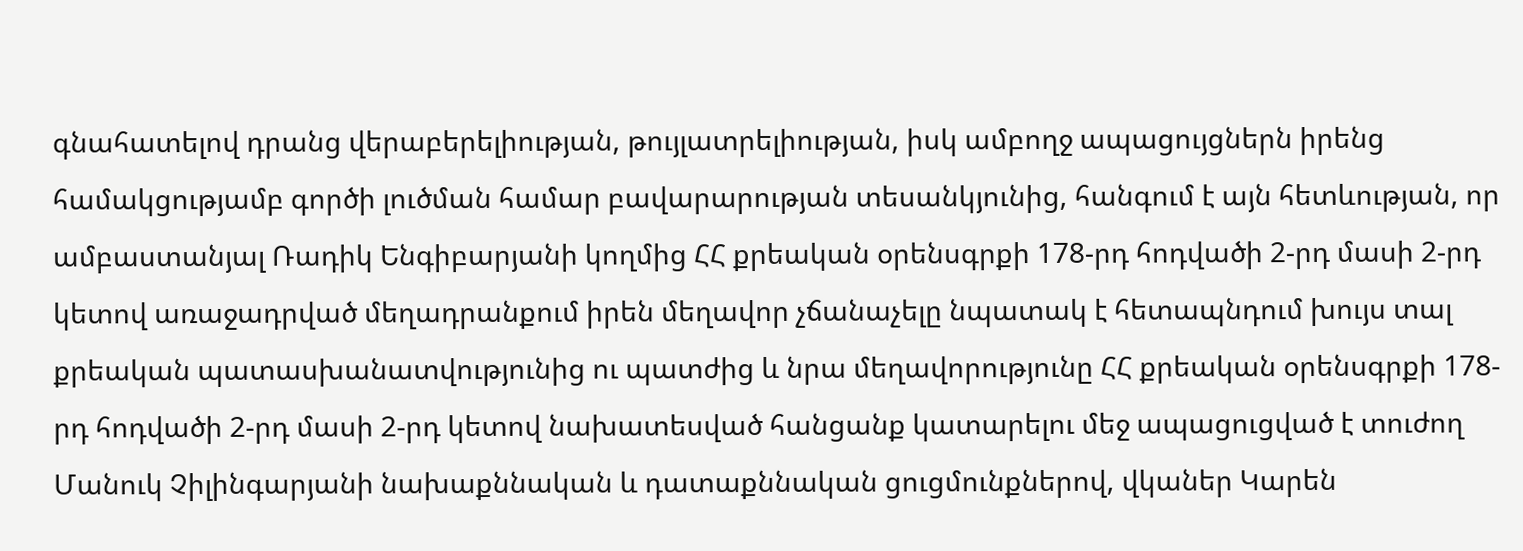գնահատելով դրանց վերաբերելիության, թույլատրելիության, իսկ ամբողջ ապացույցներն իրենց համակցությամբ գործի լուծման համար բավարարության տեսանկյունից, հանգում է այն հետևության, որ ամբաստանյալ Ռադիկ Ենգիբարյանի կողմից ՀՀ քրեական օրենսգրքի 178-րդ հոդվածի 2-րդ մասի 2-րդ կետով առաջադրված մեղադրանքում իրեն մեղավոր չճանաչելը նպատակ է հետապնդում խույս տալ քրեական պատասխանատվությունից ու պատժից և նրա մեղավորությունը ՀՀ քրեական օրենսգրքի 178-րդ հոդվածի 2-րդ մասի 2-րդ կետով նախատեսված հանցանք կատարելու մեջ ապացուցված է տուժող Մանուկ Չիլինգարյանի նախաքննական և դատաքննական ցուցմունքներով, վկաներ Կարեն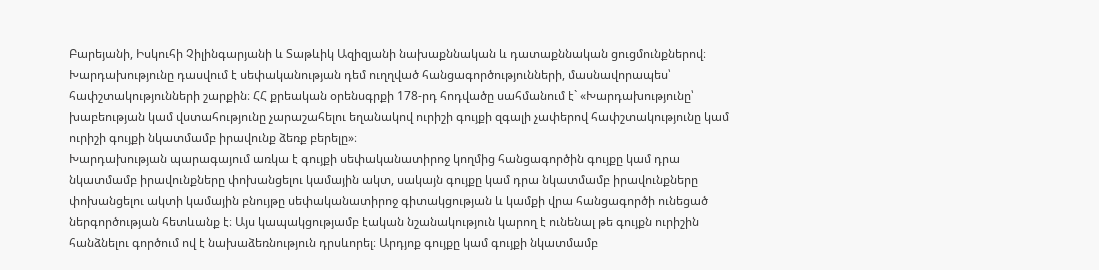Բարեյանի, Իսկուհի Չիլինգարյանի և Տաթևիկ Ազիզյանի նախաքննական և դատաքննական ցուցմունքներով։
Խարդախությունը դասվում է սեփականության դեմ ուղղված հանցագործությունների, մասնավորապես՝ հափշտակությունների շարքին։ ՀՀ քրեական օրենսգրքի 178-րդ հոդվածը սահմանում է` «Խարդախությունը՝ խաբեության կամ վստահությունը չարաշահելու եղանակով ուրիշի գույքի զգալի չափերով հափշտակությունը կամ ուրիշի գույքի նկատմամբ իրավունք ձեռք բերելը»։
Խարդախության պարագայում առկա է գույքի սեփականատիրոջ կողմից հանցագործին գույքը կամ դրա նկատմամբ իրավունքները փոխանցելու կամային ակտ, սակայն գույքը կամ դրա նկատմամբ իրավունքները փոխանցելու ակտի կամային բնույթը սեփականատիրոջ գիտակցության և կամքի վրա հանցագործի ունեցած ներգործության հետևանք է։ Այս կապակցությամբ էական նշանակություն կարող է ունենալ թե գույքն ուրիշին հանձնելու գործում ով է նախաձեռնություն դրսևորել։ Արդյոք գույքը կամ գույքի նկատմամբ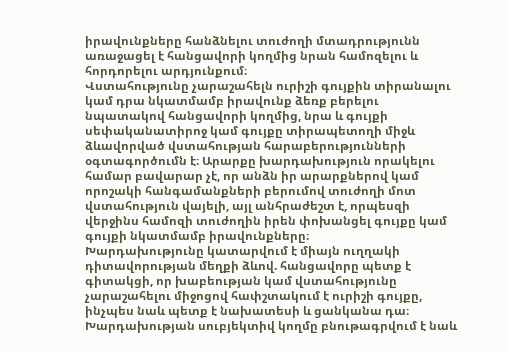իրավունքները հանձնելու տուժողի մտադրությունն առաջացել է հանցավորի կողմից նրան համոզելու և հորդորելու արդյունքում։
Վստահությունը չարաշահելն ուրիշի գույքին տիրանալու կամ դրա նկատմամբ իրավունք ձեռք բերելու նպատակով հանցավորի կողմից, նրա և գույքի սեփականատիրոջ կամ գույքը տիրապետողի միջև ձևավորված վստահության հարաբերությունների օգտագործումն է։ Արարքը խարդախություն որակելու համար բավարար չէ, որ անձն իր արարքներով կամ որոշակի հանգամանքների բերումով տուժողի մոտ վստահություն վայելի, այլ անհրաժեշտ է, որպեսզի վերջինս համոզի տուժողին իրեն փոխանցել գույքը կամ գույքի նկատմամբ իրավունքները։
Խարդախությունը կատարվում է միայն ուղղակի դիտավորության մեղքի ձևով. հանցավորը պետք է գիտակցի, որ խաբեության կամ վստահությունը չարաշահելու միջոցով հափշտակում է ուրիշի գույքը, ինչպես նաև պետք է նախատեսի և ցանկանա դա։ Խարդախության սուբյեկտիվ կողմը բնութագրվում է նաև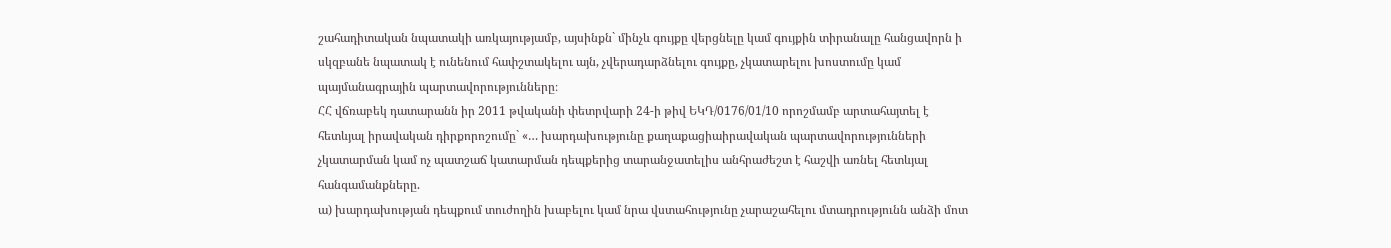շահադիտական նպատակի առկայությամբ, այսինքն` մինչև գույքը վերցնելը կամ գույքին տիրանալը հանցավորն ի սկզբանե նպատակ է ունենում հափշտակելու այն, չվերադարձնելու գույքը, չկատարելու խոստումը կամ պայմանագրային պարտավորությունները։
ՀՀ վճռաբեկ դատարանն իր 2011 թվականի փետրվարի 24-ի թիվ ԵԿԴ/0176/01/10 որոշմամբ արտահայտել է հետևյալ իրավական դիրքորոշումը` «… խարդախությունը քաղաքացիաիրավական պարտավորությունների չկատարման կամ ոչ պատշաճ կատարման դեպքերից տարանջատելիս անհրաժեշտ է հաշվի առնել հետևյալ հանգամանքները.
ա) խարդախության դեպքում տուժողին խաբելու կամ նրա վստահությունը չարաշահելու մտադրությունն անձի մոտ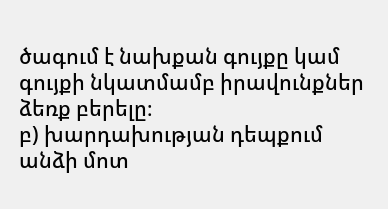ծագում է նախքան գույքը կամ գույքի նկատմամբ իրավունքներ ձեռք բերելը։
բ) խարդախության դեպքում անձի մոտ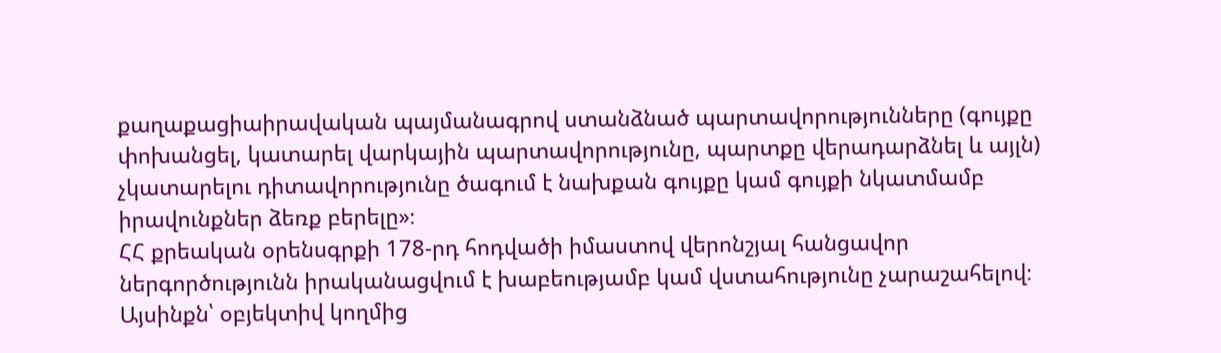քաղաքացիաիրավական պայմանագրով ստանձնած պարտավորությունները (գույքը փոխանցել, կատարել վարկային պարտավորությունը, պարտքը վերադարձնել և այլն) չկատարելու դիտավորությունը ծագում է նախքան գույքը կամ գույքի նկատմամբ իրավունքներ ձեռք բերելը»։
ՀՀ քրեական օրենսգրքի 178-րդ հոդվածի իմաստով վերոնշյալ հանցավոր ներգործությունն իրականացվում է խաբեությամբ կամ վստահությունը չարաշահելով։
Այսինքն՝ օբյեկտիվ կողմից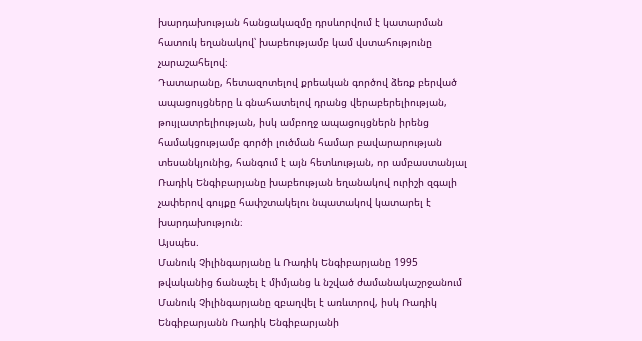խարդախության հանցակազմը դրսևորվում է կատարման հատուկ եղանակով՝ խաբեությամբ կամ վստահությունը չարաշահելով։
Դատարանը, հետազոտելով քրեական գործով ձեռք բերված ապացույցները և գնահատելով դրանց վերաբերելիության, թույլատրելիության, իսկ ամբողջ ապացույցներն իրենց համակցությամբ գործի լուծման համար բավարարության տեսանկյունից, հանգում է այն հետևության, որ ամբաստանյալ Ռադիկ Ենգիբարյանը խաբեության եղանակով ուրիշի զգալի չափերով գույքը հափշտակելու նպատակով կատարել է խարդախություն։
Այսպես.
Մանուկ Չիլինգարյանը և Ռադիկ Ենգիբարյանը 1995 թվականից ճանաչել է միմյանց և նշված ժամանակաշրջանում Մանուկ Չիլինգարյանը զբաղվել է առևտրով, իսկ Ռադիկ Ենգիբարյանն Ռադիկ Ենգիբարյանի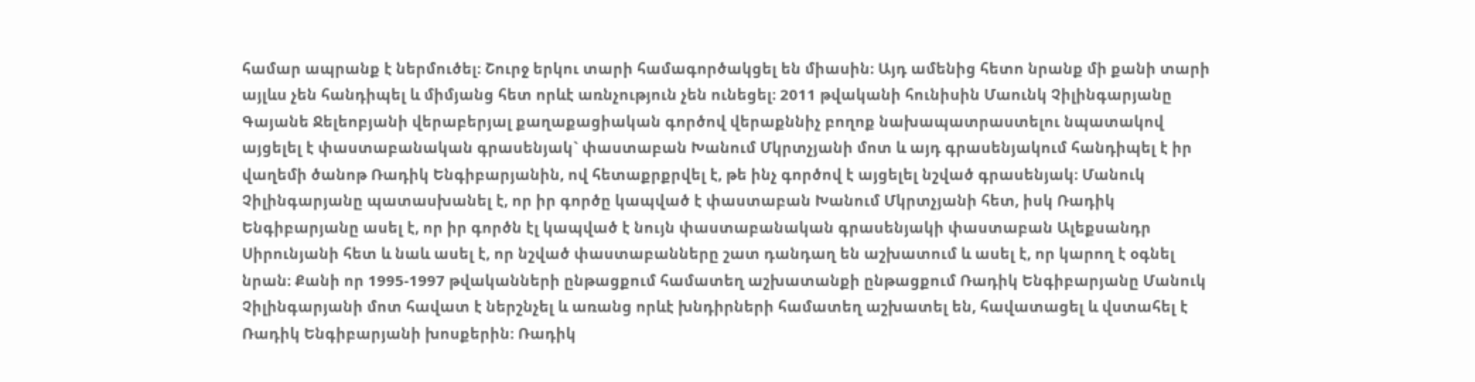համար ապրանք է ներմուծել։ Շուրջ երկու տարի համագործակցել են միասին։ Այդ ամենից հետո նրանք մի քանի տարի այլևս չեն հանդիպել և միմյանց հետ որևէ առնչություն չեն ունեցել։ 2011 թվականի հունիսին Մաունկ Չիլինգարյանը Գայանե Ջելեոբյանի վերաբերյալ քաղաքացիական գործով վերաքննիչ բողոք նախապատրաստելու նպատակով այցելել է փաստաբանական գրասենյակ` փաստաբան Խանում Մկրտչյանի մոտ և այդ գրասենյակում հանդիպել է իր վաղեմի ծանոթ Ռադիկ Ենգիբարյանին, ով հետաքրքրվել է, թե ինչ գործով է այցելել նշված գրասենյակ։ Մանուկ Չիլինգարյանը պատասխանել է, որ իր գործը կապված է փաստաբան Խանում Մկրտչյանի հետ, իսկ Ռադիկ Ենգիբարյանը ասել է, որ իր գործն էլ կապված է նույն փաստաբանական գրասենյակի փաստաբան Ալեքսանդր Սիրունյանի հետ և նաև ասել է, որ նշված փաստաբանները շատ դանդաղ են աշխատում և ասել է, որ կարող է օգնել նրան։ Քանի որ 1995-1997 թվականների ընթացքում համատեղ աշխատանքի ընթացքում Ռադիկ Ենգիբարյանը Մանուկ Չիլինգարյանի մոտ հավատ է ներշնչել և առանց որևէ խնդիրների համատեղ աշխատել են, հավատացել և վստահել է Ռադիկ Ենգիբարյանի խոսքերին։ Ռադիկ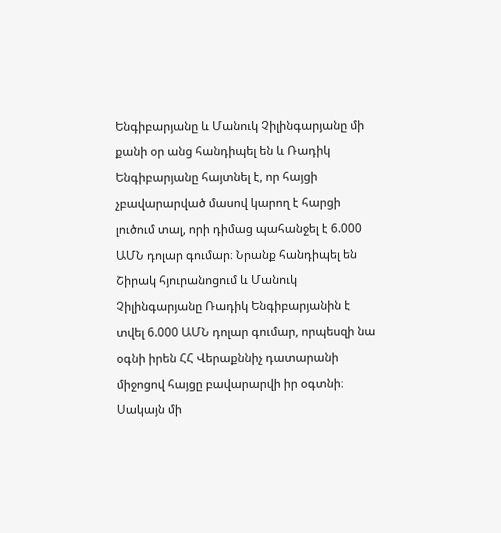Ենգիբարյանը և Մանուկ Չիլինգարյանը մի քանի օր անց հանդիպել են և Ռադիկ Ենգիբարյանը հայտնել է, որ հայցի չբավարարված մասով կարող է հարցի լուծում տալ, որի դիմաց պահանջել է 6.000 ԱՄՆ դոլար գումար։ Նրանք հանդիպել են Շիրակ հյուրանոցում և Մանուկ Չիլինգարյանը Ռադիկ Ենգիբարյանին է տվել 6.000 ԱՄՆ դոլար գումար, որպեսզի նա օգնի իրեն ՀՀ Վերաքննիչ դատարանի միջոցով հայցը բավարարվի իր օգտնի։ Սակայն մի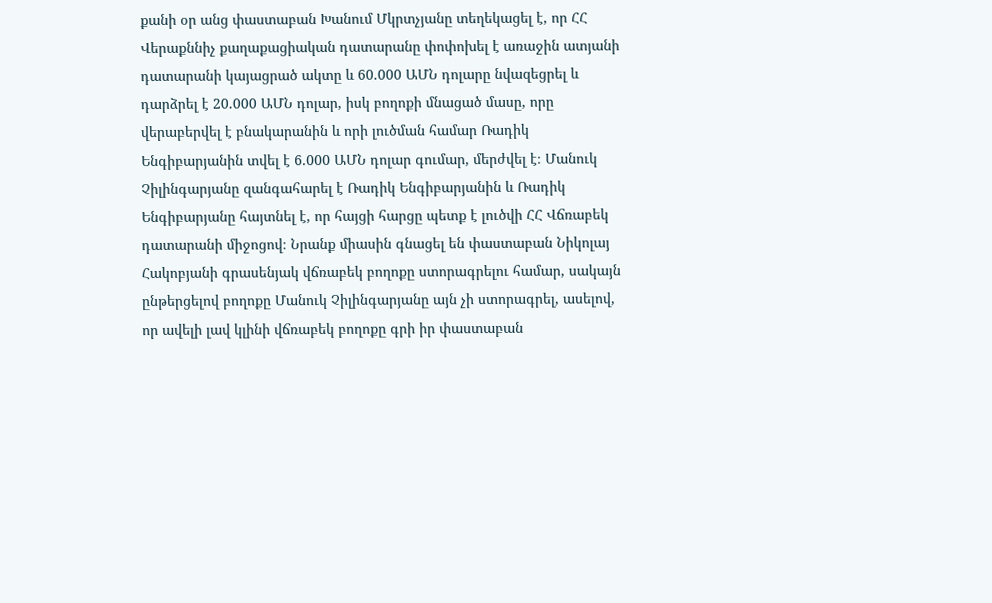քանի օր անց փաստաբան Խանում Մկրտչյանը տեղեկացել է, որ ՀՀ Վերաքննիչ քաղաքացիական դատարանը փոփոխել է առաջին ատյանի դատարանի կայացրած ակտը և 60.000 ԱՄՆ դոլարը նվազեցրել և դարձրել է 20.000 ԱՄՆ դոլար, իսկ բողոքի մնացած մասը, որը վերաբերվել է բնակարանին և որի լուծման համար Ռադիկ Ենգիբարյանին տվել է 6.000 ԱՄՆ դոլար գումար, մերժվել է։ Մանուկ Չիլինգարյանը զանգահարել է Ռադիկ Ենգիբարյանին և Ռադիկ Ենգիբարյանը հայտնել է, որ հայցի հարցը պետք է լուծվի ՀՀ Վճռաբեկ դատարանի միջոցով։ Նրանք միասին գնացել են փաստաբան Նիկոլայ Հակոբյանի գրասենյակ վճռաբեկ բողոքը ստորագրելու համար, սակայն ընթերցելով բողոքը Մանուկ Չիլինգարյանը այն չի ստորագրել, ասելով, որ ավելի լավ կլինի վճռաբեկ բողոքը գրի իր փաստաբան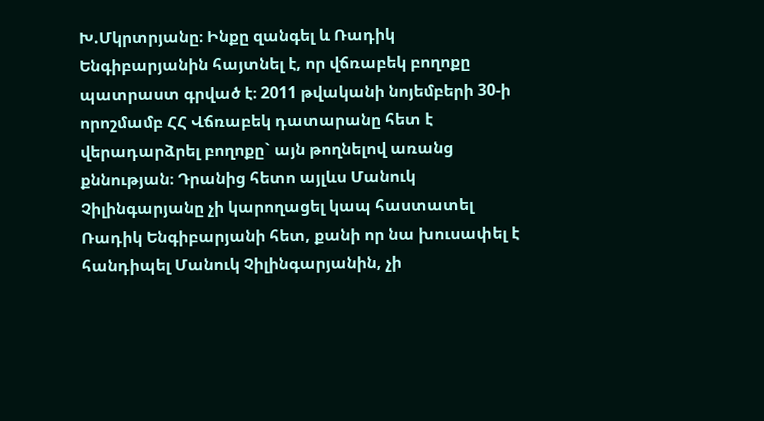Խ.Մկրտրյանը։ Ինքը զանգել և Ռադիկ Ենգիբարյանին հայտնել է, որ վճռաբեկ բողոքը պատրաստ գրված է։ 2011 թվականի նոյեմբերի 30-ի որոշմամբ ՀՀ Վճռաբեկ դատարանը հետ է վերադարձրել բողոքը` այն թողնելով առանց քննության։ Դրանից հետո այլևս Մանուկ Չիլինգարյանը չի կարողացել կապ հաստատել Ռադիկ Ենգիբարյանի հետ, քանի որ նա խուսափել է հանդիպել Մանուկ Չիլինգարյանին, չի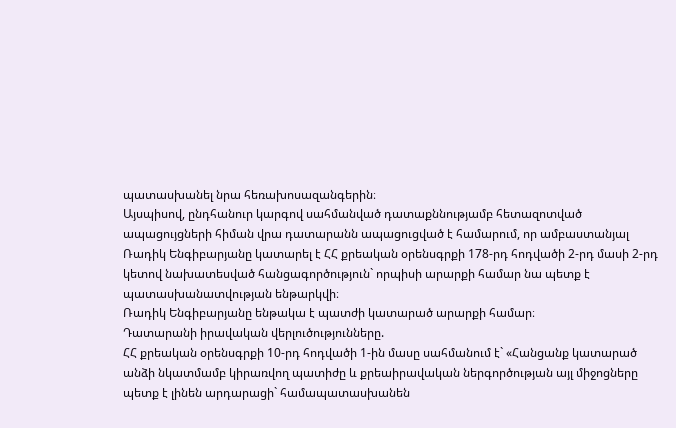պատասխանել նրա հեռախոսազանգերին։
Այսպիսով, ընդհանուր կարգով սահմանված դատաքննությամբ հետազոտված ապացույցների հիման վրա դատարանն ապացուցված է համարում, որ ամբաստանյալ Ռադիկ Ենգիբարյանը կատարել է ՀՀ քրեական օրենսգրքի 178-րդ հոդվածի 2-րդ մասի 2-րդ կետով նախատեսված հանցագործություն` որպիսի արարքի համար նա պետք է պատասխանատվության ենթարկվի։
Ռադիկ Ենգիբարյանը ենթակա է պատժի կատարած արարքի համար։
Դատարանի իրավական վերլուծությունները.
ՀՀ քրեական օրենսգրքի 10-րդ հոդվածի 1-ին մասը սահմանում է` «Հանցանք կատարած անձի նկատմամբ կիրառվող պատիժը և քրեաիրավական ներգործության այլ միջոցները պետք է լինեն արդարացի` համապատասխանեն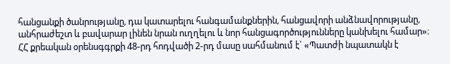հանցանքի ծանրությանը, դա կատարելու հանգամանքներին, հանցավորի անձնավորությանը, անհրաժեշտ և բավարար լինեն նրան ուղղելու և նոր հանցագործությունները կանխելու համար»։
ՀՀ քրեական օրենսգգրքի 48-րդ հոդվածի 2-րդ մասը սահմանում է` «Պատժի նպատակն է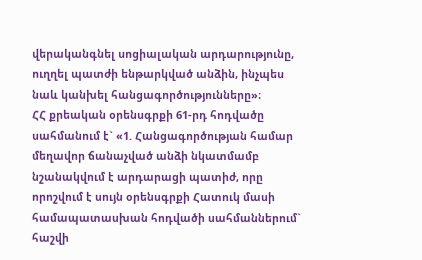վերականգնել սոցիալական արդարությունը, ուղղել պատժի ենթարկված անձին, ինչպես նաև կանխել հանցագործությունները»։
ՀՀ քրեական օրենսգրքի 61-րդ հոդվածը սահմանում է` «1. Հանցագործության համար մեղավոր ճանաչված անձի նկատմամբ նշանակվում է արդարացի պատիժ, որը որոշվում է սույն օրենսգրքի Հատուկ մասի համապատասխան հոդվածի սահմաններում` հաշվի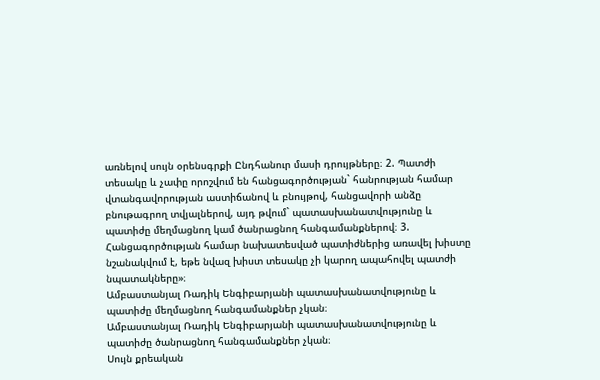առնելով սույն օրենսգրքի Ընդհանուր մասի դրույթները։ 2. Պատժի տեսակը և չափը որոշվում են հանցագործության` հանրության համար վտանգավորության աստիճանով և բնույթով, հանցավորի անձը բնութագրող տվյալներով, այդ թվում` պատասխանատվությունը և պատիժը մեղմացնող կամ ծանրացնող հանգամանքներով։ 3. Հանցագործության համար նախատեսված պատիժներից առավել խիստը նշանակվում է, եթե նվազ խիստ տեսակը չի կարող ապահովել պատժի նպատակները»։
Ամբաստանյալ Ռադիկ Ենգիբարյանի պատասխանատվությունը և պատիժը մեղմացնող հանգամանքներ չկան։
Ամբաստանյալ Ռադիկ Ենգիբարյանի պատասխանատվությունը և պատիժը ծանրացնող հանգամանքներ չկան։
Սույն քրեական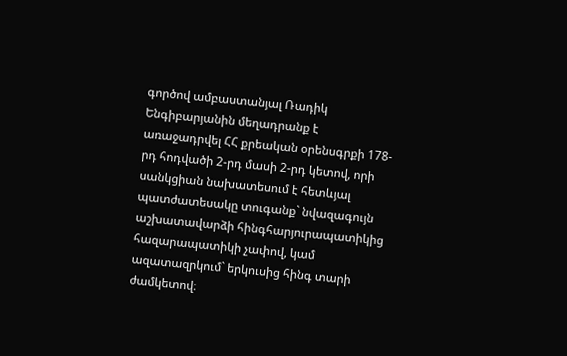գործով ամբաստանյալ Ռադիկ Ենգիբարյանին մեղադրանք է առաջադրվել ՀՀ քրեական օրենսգրքի 178-րդ հոդվածի 2-րդ մասի 2-րդ կետով, որի սանկցիան նախատեսում է հետևյալ պատժատեսակը տուգանք` նվազագույն աշխատավարձի հինգհարյուրապատիկից հազարապատիկի չափով, կամ ազատազրկում` երկուսից հինգ տարի ժամկետով։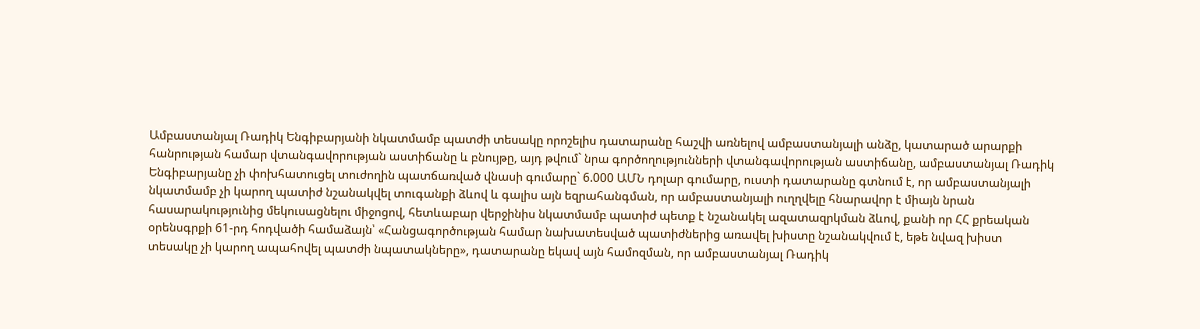Ամբաստանյալ Ռադիկ Ենգիբարյանի նկատմամբ պատժի տեսակը որոշելիս դատարանը հաշվի առնելով ամբաստանյալի անձը, կատարած արարքի հանրության համար վտանգավորության աստիճանը և բնույթը, այդ թվում` նրա գործողությունների վտանգավորության աստիճանը, ամբաստանյալ Ռադիկ Ենգիբարյանը չի փոխհատուցել տուժողին պատճառված վնասի գումարը` 6.000 ԱՄՆ դոլար գումարը, ուստի դատարանը գտնում է, որ ամբաստանյալի նկատմամբ չի կարող պատիժ նշանակվել տուգանքի ձևով և գալիս այն եզրահանգման, որ ամբաստանյալի ուղղվելը հնարավոր է միայն նրան հասարակությունից մեկուսացնելու միջոցով, հետևաբար վերջինիս նկատմամբ պատիժ պետք է նշանակել ազատազրկման ձևով, քանի որ ՀՀ քրեական օրենսգրքի 61-րդ հոդվածի համաձայն՝ «Հանցագործության համար նախատեսված պատիժներից առավել խիստը նշանակվում է, եթե նվազ խիստ տեսակը չի կարող ապահովել պատժի նպատակները», դատարանը եկավ այն համոզման, որ ամբաստանյալ Ռադիկ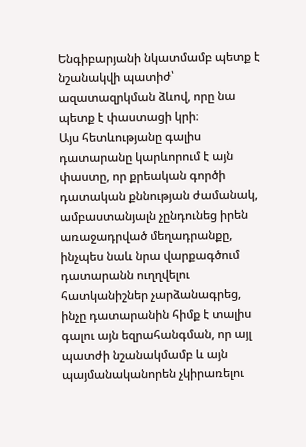Ենգիբարյանի նկատմամբ պետք է նշանակվի պատիժ՝ ազատազրկման ձևով, որը նա պետք է փաստացի կրի։
Այս հետևությանը գալիս դատարանը կարևորում է այն փաստը, որ քրեական գործի դատական քննության ժամանակ, ամբաստանյալն չընդունեց իրեն առաջադրված մեղադրանքը, ինչպես նաև նրա վարքագծում դատարանն ուղղվելու հատկանիշներ չարձանագրեց, ինչը դատարանին հիմք է տալիս գալու այն եզրահանգման, որ այլ պատժի նշանակմամբ և այն պայմանականորեն չկիրառելու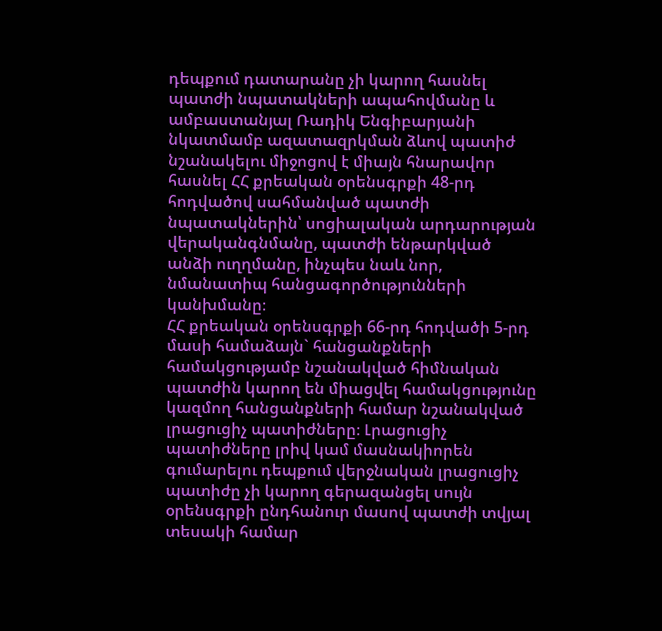դեպքում դատարանը չի կարող հասնել պատժի նպատակների ապահովմանը և ամբաստանյալ Ռադիկ Ենգիբարյանի նկատմամբ ազատազրկման ձևով պատիժ նշանակելու միջոցով է միայն հնարավոր հասնել ՀՀ քրեական օրենսգրքի 48-րդ հոդվածով սահմանված պատժի նպատակներին՝ սոցիալական արդարության վերականգնմանը, պատժի ենթարկված անձի ուղղմանը, ինչպես նաև նոր, նմանատիպ հանցագործությունների կանխմանը։
ՀՀ քրեական օրենսգրքի 66-րդ հոդվածի 5-րդ մասի համաձայն` հանցանքների համակցությամբ նշանակված հիմնական պատժին կարող են միացվել համակցությունը կազմող հանցանքների համար նշանակված լրացուցիչ պատիժները։ Լրացուցիչ պատիժները լրիվ կամ մասնակիորեն գումարելու դեպքում վերջնական լրացուցիչ պատիժը չի կարող գերազանցել սույն օրենսգրքի ընդհանուր մասով պատժի տվյալ տեսակի համար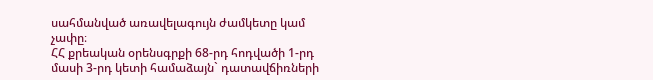սահմանված առավելագույն ժամկետը կամ չափը։
ՀՀ քրեական օրենսգրքի 68-րդ հոդվածի 1-րդ մասի 3-րդ կետի համաձայն` դատավճիռների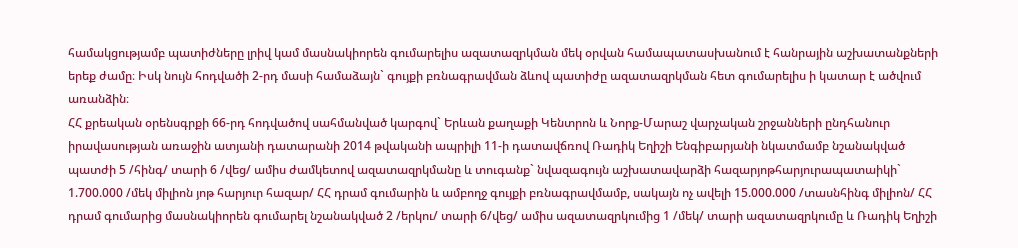համակցությամբ պատիժները լրիվ կամ մասնակիորեն գումարելիս ազատազրկման մեկ օրվան համապատասխանում է հանրային աշխատանքների երեք ժամը։ Իսկ նույն հոդվածի 2-րդ մասի համաձայն` գույքի բռնագրավման ձևով պատիժը ազատազրկման հետ գումարելիս ի կատար է ածվում առանձին։
ՀՀ քրեական օրենսգրքի 66-րդ հոդվածով սահմանված կարգով` Երևան քաղաքի Կենտրոն և Նորք-Մարաշ վարչական շրջանների ընդհանուր իրավասության առաջին ատյանի դատարանի 2014 թվականի ապրիլի 11-ի դատավճռով Ռադիկ Եղիշի Ենգիբարյանի նկատմամբ նշանակված պատժի 5 /հինգ/ տարի 6 /վեց/ ամիս ժամկետով ազատազրկմանը և տուգանք` նվազագույն աշխատավարձի հազարյոթհարյուրապատաիկի` 1.700.000 /մեկ միլիոն յոթ հարյուր հազար/ ՀՀ դրամ գումարին և ամբողջ գույքի բռնագրավմամբ, սակայն ոչ ավելի 15.000.000 /տասնհինգ միլիոն/ ՀՀ դրամ գումարից մասնակիորեն գումարել նշանակված 2 /երկու/ տարի 6/վեց/ ամիս ազատազրկումից 1 /մեկ/ տարի ազատազրկումը և Ռադիկ Եղիշի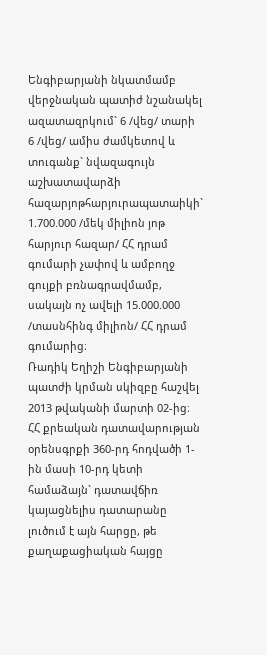Ենգիբարյանի նկատմամբ վերջնական պատիժ նշանակել ազատազրկում` 6 /վեց/ տարի 6 /վեց/ ամիս ժամկետով և տուգանք` նվազագույն աշխատավարձի հազարյոթհարյուրապատաիկի` 1.700.000 /մեկ միլիոն յոթ հարյուր հազար/ ՀՀ դրամ գումարի չափով և ամբողջ գույքի բռնագրավմամբ, սակայն ոչ ավելի 15.000.000 /տասնհինգ միլիոն/ ՀՀ դրամ գումարից։
Ռադիկ Եղիշի Ենգիբարյանի պատժի կրման սկիզբը հաշվել 2013 թվականի մարտի 02-ից։
ՀՀ քրեական դատավարության օրենսգրքի 360-րդ հոդվածի 1-ին մասի 10-րդ կետի համաձայն` դատավճիռ կայացնելիս դատարանը լուծում է այն հարցը, թե քաղաքացիական հայցը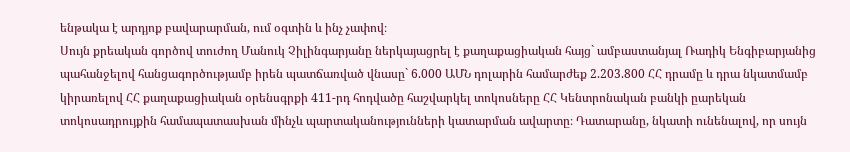ենթակա է արդյոք բավարարման, ում օգտին և ինչ չափով։
Սույն քրեական գործով տուժող Մանուկ Չիլինգարյանը ներկայացրել է քաղաքացիական հայց` ամբաստանյալ Ռադիկ Ենգիբարյանից պահանջելով հանցագործությամբ իրեն պատճառված վնասը` 6.000 ԱՄՆ դոլարին համարժեք 2.203.800 ՀՀ դրամը և դրա նկատմամբ կիրառելով ՀՀ քաղաքացիական օրենսգրքի 411-րդ հոդվածը հաշվարկել տոկոսները ՀՀ Կենտրոնական բանկի ըարեկան տոկոսադրույքին համապատասխան մինչև պարտականությունների կատարման ավարտը։ Դատարանը, նկատի ունենալով, որ սույն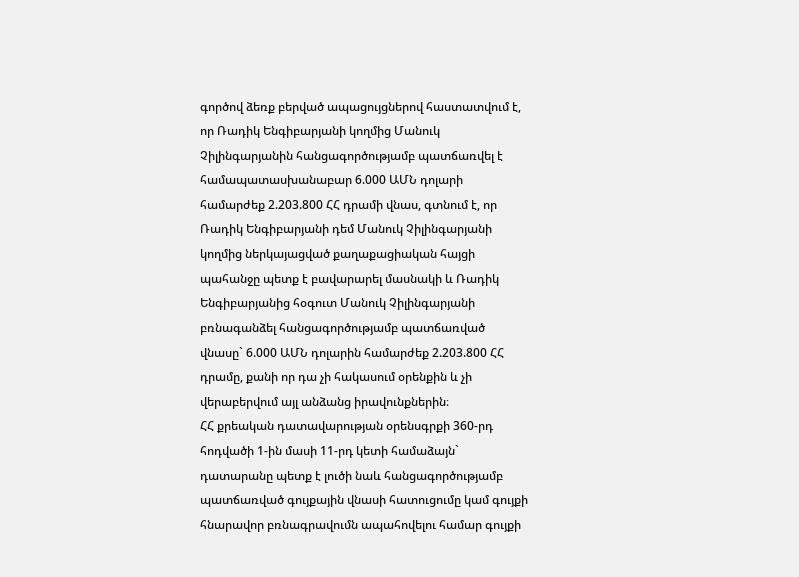գործով ձեռք բերված ապացույցներով հաստատվում է, որ Ռադիկ Ենգիբարյանի կողմից Մանուկ Չիլինգարյանին հանցագործությամբ պատճառվել է համապատասխանաբար 6.000 ԱՄՆ դոլարի համարժեք 2.203.800 ՀՀ դրամի վնաս, գտնում է, որ Ռադիկ Ենգիբարյանի դեմ Մանուկ Չիլինգարյանի կողմից ներկայացված քաղաքացիական հայցի պահանջը պետք է բավարարել մասնակի և Ռադիկ Ենգիբարյանից հօգուտ Մանուկ Չիլինգարյանի բռնագանձել հանցագործությամբ պատճառված վնասը` 6.000 ԱՄՆ դոլարին համարժեք 2.203.800 ՀՀ դրամը, քանի որ դա չի հակասում օրենքին և չի վերաբերվում այլ անձանց իրավունքներին։
ՀՀ քրեական դատավարության օրենսգրքի 360-րդ հոդվածի 1-ին մասի 11-րդ կետի համաձայն` դատարանը պետք է լուծի նաև հանցագործությամբ պատճառված գույքային վնասի հատուցումը կամ գույքի հնարավոր բռնագրավումն ապահովելու համար գույքի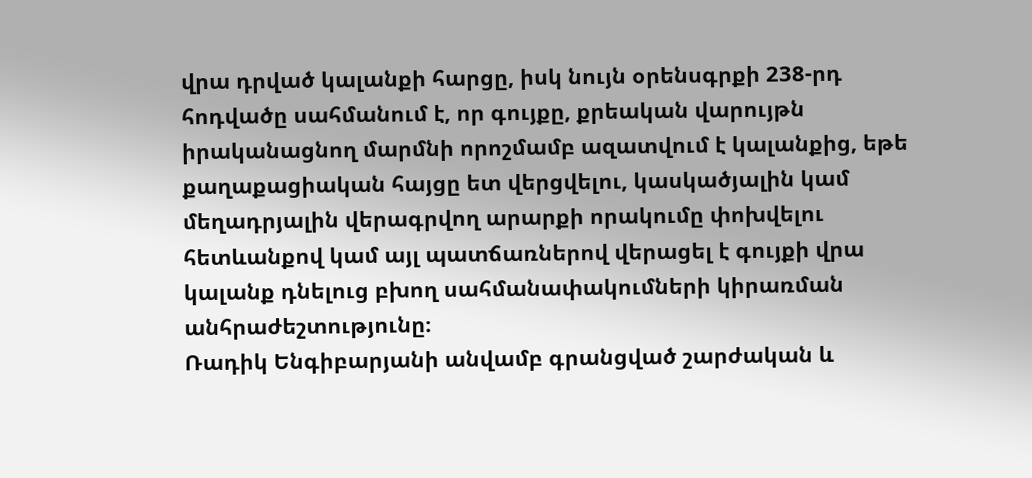վրա դրված կալանքի հարցը, իսկ նույն օրենսգրքի 238-րդ հոդվածը սահմանում է, որ գույքը, քրեական վարույթն իրականացնող մարմնի որոշմամբ ազատվում է կալանքից, եթե քաղաքացիական հայցը ետ վերցվելու, կասկածյալին կամ մեղադրյալին վերագրվող արարքի որակումը փոխվելու հետևանքով կամ այլ պատճառներով վերացել է գույքի վրա կալանք դնելուց բխող սահմանափակումների կիրառման անհրաժեշտությունը։
Ռադիկ Ենգիբարյանի անվամբ գրանցված շարժական և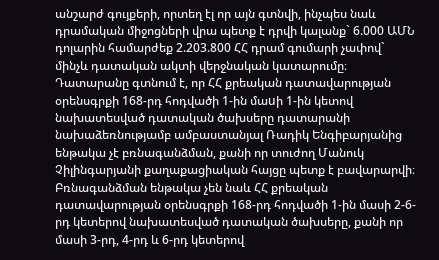անշարժ գույքերի, որտեղ էլ որ այն գտնվի, ինչպես նաև դրամական միջոցների վրա պետք է դրվի կալանք` 6.000 ԱՄՆ դոլարին համարժեք 2.203.800 ՀՀ դրամ գումարի չափով` մինչև դատական ակտի վերջնական կատարումը։
Դատարանը գտնում է, որ ՀՀ քրեական դատավարության օրենսգրքի 168-րդ հոդվածի 1-ին մաuի 1-ին կետով նախատեսված դատական ծախսերը դատարանի նախաձեռնությամբ ամբաստանյալ Ռադիկ Ենգիբարյանից ենթակա չէ բռնագանձման, քանի որ տուժող Մանուկ Չիլինգարյանի քաղաքացիական հայցը պետք է բավարարվի։ Բռնագանձման ենթակա չեն նաև ՀՀ քրեական դատավարության օրենսգրքի 168-րդ հոդվածի 1-ին մասի 2-6-րդ կետերով նախատեսված դատական ծախսերը, քանի որ մասի 3-րդ, 4-րդ և 6-րդ կետերով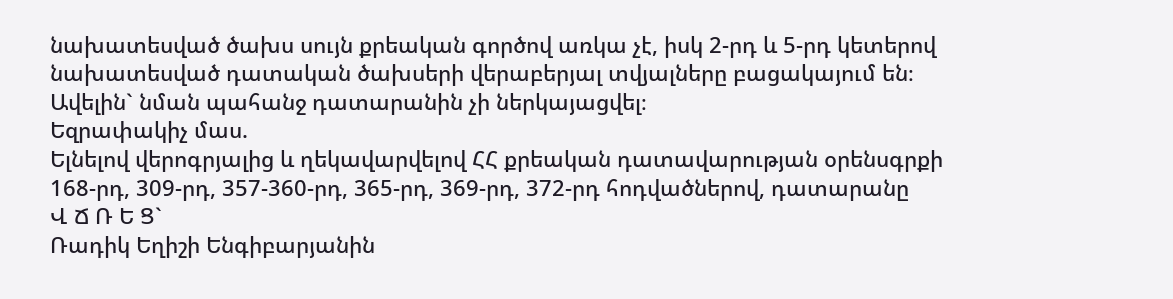նախատեսված ծախս սույն քրեական գործով առկա չէ, իսկ 2-րդ և 5-րդ կետերով նախատեսված դատական ծախսերի վերաբերյալ տվյալները բացակայում են։ Ավելին` նման պահանջ դատարանին չի ներկայացվել։
Եզրափակիչ մաս.
Ելնելով վերոգրյալից և ղեկավարվելով ՀՀ քրեական դատավարության օրենսգրքի 168-րդ, 309-րդ, 357-360-րդ, 365-րդ, 369-րդ, 372-րդ հոդվածներով, դատարանը
Վ Ճ Ռ Ե Ց`
Ռադիկ Եղիշի Ենգիբարյանին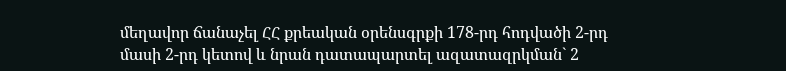մեղավոր ճանաչել ՀՀ քրեական օրենսգրքի 178-րդ հոդվածի 2-րդ մասի 2-րդ կետով և նրան դատապարտել ազատազրկման` 2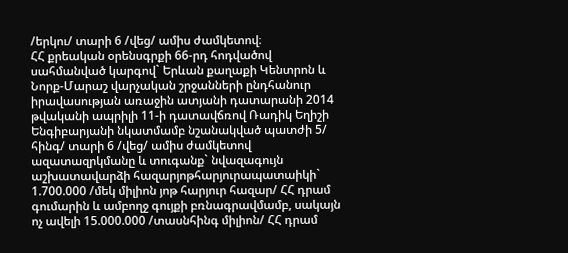/երկու/ տարի 6 /վեց/ ամիս ժամկետով։
ՀՀ քրեական օրենսգրքի 66-րդ հոդվածով սահմանված կարգով` Երևան քաղաքի Կենտրոն և Նորք-Մարաշ վարչական շրջանների ընդհանուր իրավասության առաջին ատյանի դատարանի 2014 թվականի ապրիլի 11-ի դատավճռով Ռադիկ Եղիշի Ենգիբարյանի նկատմամբ նշանակված պատժի 5/ հինգ/ տարի 6 /վեց/ ամիս ժամկետով ազատազրկմանը և տուգանք` նվազագույն աշխատավարձի հազարյոթհարյուրապատաիկի` 1.700.000 /մեկ միլիոն յոթ հարյուր հազար/ ՀՀ դրամ գումարին և ամբողջ գույքի բռնագրավմամբ, սակայն ոչ ավելի 15.000.000 /տասնհինգ միլիոն/ ՀՀ դրամ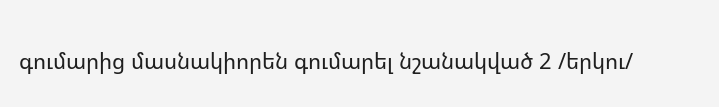գումարից մասնակիորեն գումարել նշանակված 2 /երկու/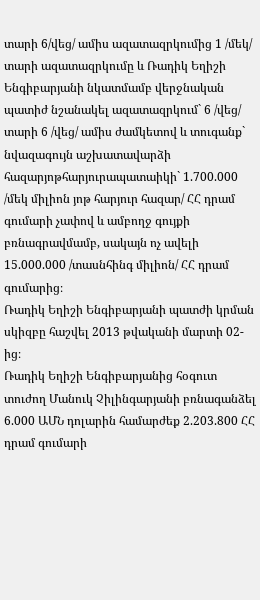տարի 6/վեց/ ամիս ազատազրկումից 1 /մեկ/ տարի ազատազրկումը և Ռադիկ Եղիշի Ենգիբարյանի նկատմամբ վերջնական պատիժ նշանակել ազատազրկում` 6 /վեց/ տարի 6 /վեց/ ամիս ժամկետով և տուգանք` նվազագույն աշխատավարձի հազարյոթհարյուրապատաիկի` 1.700.000 /մեկ միլիոն յոթ հարյուր հազար/ ՀՀ դրամ գումարի չափով և ամբողջ գույքի բռնագրավմամբ, սակայն ոչ ավելի 15.000.000 /տասնհինգ միլիոն/ ՀՀ դրամ գումարից։
Ռադիկ Եղիշի Ենգիբարյանի պատժի կրման սկիզբը հաշվել 2013 թվականի մարտի 02-ից։
Ռադիկ Եղիշի Ենգիբարյանից հօգուտ տուժող Մանուկ Չիլինգարյանի բռնագանձել 6.000 ԱՄՆ դոլարին համարժեք 2.203.800 ՀՀ դրամ գումարի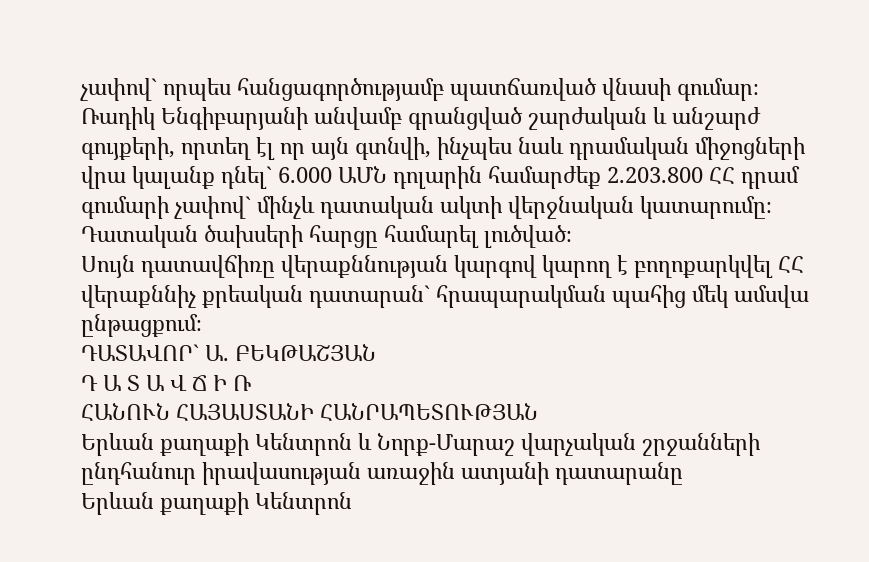չափով` որպես հանցագործությամբ պատճառված վնասի գումար։
Ռադիկ Ենգիբարյանի անվամբ գրանցված շարժական և անշարժ գույքերի, որտեղ էլ որ այն գտնվի, ինչպես նաև դրամական միջոցների վրա կալանք դնել` 6.000 ԱՄՆ դոլարին համարժեք 2.203.800 ՀՀ դրամ գումարի չափով` մինչև դատական ակտի վերջնական կատարումը։
Դատական ծախսերի հարցը համարել լուծված։
Սույն դատավճիռը վերաքննության կարգով կարող է բողոքարկվել ՀՀ վերաքննիչ քրեական դատարան` հրապարակման պահից մեկ ամսվա ընթացքում։
ԴԱՏԱՎՈՐ` Ա. ԲԵԿԹԱՇՅԱՆ
Դ Ա Տ Ա Վ Ճ Ի Ռ
ՀԱՆՈՒՆ ՀԱՅԱՍՏԱՆԻ ՀԱՆՐԱՊԵՏՈՒԹՅԱՆ
Երևան քաղաքի Կենտրոն և Նորք-Մարաշ վարչական շրջանների ընդհանուր իրավասության առաջին ատյանի դատարանը
Երևան քաղաքի Կենտրոն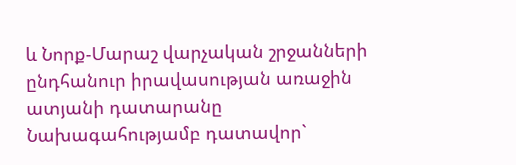և Նորք-Մարաշ վարչական շրջանների ընդհանուր իրավասության առաջին ատյանի դատարանը
Նախագահությամբ դատավոր`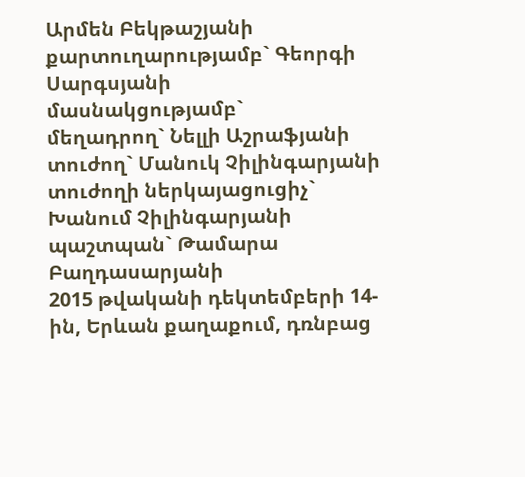Արմեն Բեկթաշյանի
քարտուղարությամբ` Գեորգի Սարգսյանի
մասնակցությամբ`
մեղադրող` Նելլի Աշրաֆյանի
տուժող` Մանուկ Չիլինգարյանի
տուժողի ներկայացուցիչ` Խանում Չիլինգարյանի
պաշտպան` Թամարա Բաղդասարյանի
2015 թվականի դեկտեմբերի 14-ին, Երևան քաղաքում, դռնբաց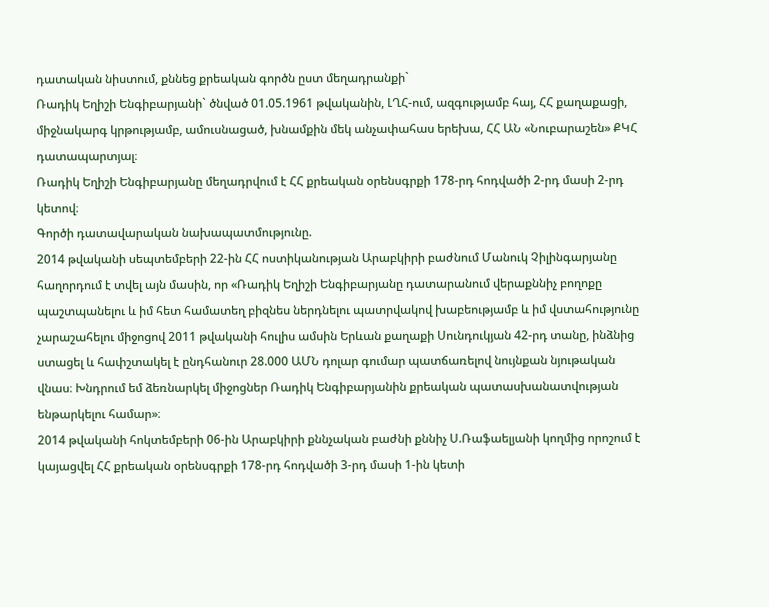դատական նիստում, քննեց քրեական գործն ըստ մեղադրանքի`
Ռադիկ Եղիշի Ենգիբարյանի` ծնված 01.05.1961 թվականին, ԼՂՀ-ում, ազգությամբ հայ, ՀՀ քաղաքացի, միջնակարգ կրթությամբ, ամուսնացած, խնամքին մեկ անչափահաս երեխա, ՀՀ ԱՆ «Նուբարաշեն» ՔԿՀ դատապարտյալ։
Ռադիկ Եղիշի Ենգիբարյանը մեղադրվում է ՀՀ քրեական օրենսգրքի 178-րդ հոդվածի 2-րդ մասի 2-րդ կետով։
Գործի դատավարական նախապատմությունը.
2014 թվականի սեպտեմբերի 22-ին ՀՀ ոստիկանության Արաբկիրի բաժնում Մանուկ Չիլինգարյանը հաղորդում է տվել այն մասին, որ «Ռադիկ Եղիշի Ենգիբարյանը դատարանում վերաքննիչ բողոքը պաշտպանելու և իմ հետ համատեղ բիզնես ներդնելու պատրվակով խաբեությամբ և իմ վստահությունը չարաշահելու միջոցով 2011 թվականի հուլիս ամսին Երևան քաղաքի Սունդուկյան 42-րդ տանը, ինձնից ստացել և հափշտակել է ընդհանուր 28.000 ԱՄՆ դոլար գումար պատճառելով նույնքան նյութական վնաս։ Խնդրում եմ ձեռնարկել միջոցներ Ռադիկ Ենգիբարյանին քրեական պատասխանատվության ենթարկելու համար»։
2014 թվականի հոկտեմբերի 06-ին Արաբկիրի քննչական բաժնի քննիչ Ս.Ռաֆաելյանի կողմից որոշում է կայացվել ՀՀ քրեական օրենսգրքի 178-րդ հոդվածի 3-րդ մասի 1-ին կետի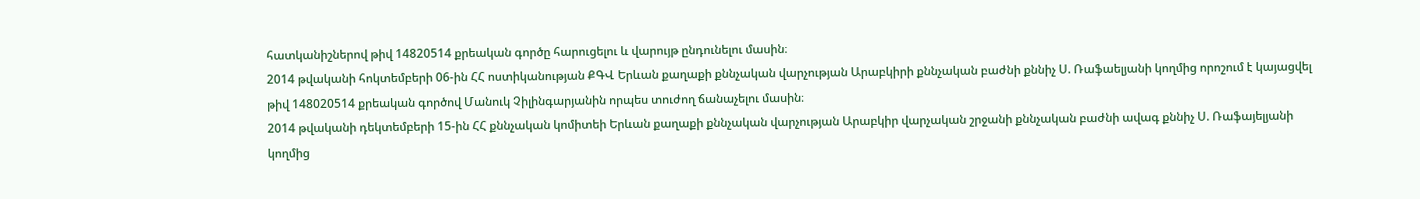հատկանիշներով թիվ 14820514 քրեական գործը հարուցելու և վարույթ ընդունելու մասին։
2014 թվականի հոկտեմբերի 06-ին ՀՀ ոստիկանության ՔԳՎ Երևան քաղաքի քննչական վարչության Արաբկիրի քննչական բաժնի քննիչ Ս. Ռաֆաելյանի կողմից որոշում է կայացվել թիվ 148020514 քրեական գործով Մանուկ Չիլինգարյանին որպես տուժող ճանաչելու մասին։
2014 թվականի դեկտեմբերի 15-ին ՀՀ քննչական կոմիտեի Երևան քաղաքի քննչական վարչության Արաբկիր վարչական շրջանի քննչական բաժնի ավագ քննիչ Ս. Ռաֆայելյանի կողմից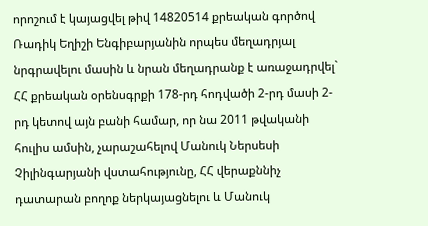որոշում է կայացվել թիվ 14820514 քրեական գործով Ռադիկ Եղիշի Ենգիբարյանին որպես մեղադրյալ նրգրավելու մասին և նրան մեղադրանք է առաջադրվել` ՀՀ քրեական օրենսգրքի 178-րդ հոդվածի 2-րդ մասի 2-րդ կետով այն բանի համար, որ նա 2011 թվականի հուլիս ամսին, չարաշահելով Մանուկ Ներսեսի Չիլինգարյանի վստահությունը, ՀՀ վերաքննիչ դատարան բողոք ներկայացնելու և Մանուկ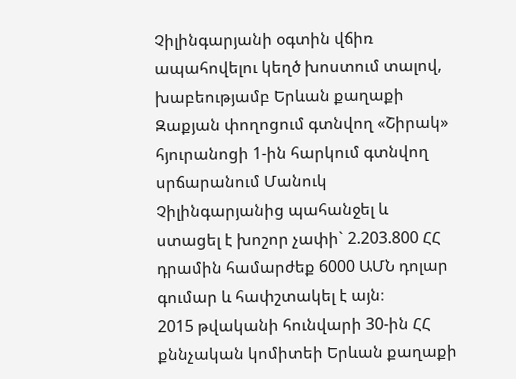Չիլինգարյանի օգտին վճիռ ապահովելու կեղծ խոստում տալով, խաբեությամբ Երևան քաղաքի Զաքյան փողոցում գտնվող «Շիրակ» հյուրանոցի 1-ին հարկում գտնվող սրճարանում Մանուկ Չիլինգարյանից պահանջել և ստացել է խոշոր չափի` 2.203.800 ՀՀ դրամին համարժեք 6000 ԱՄՆ դոլար գումար և հափշտակել է այն։
2015 թվականի հունվարի 30-ին ՀՀ քննչական կոմիտեի Երևան քաղաքի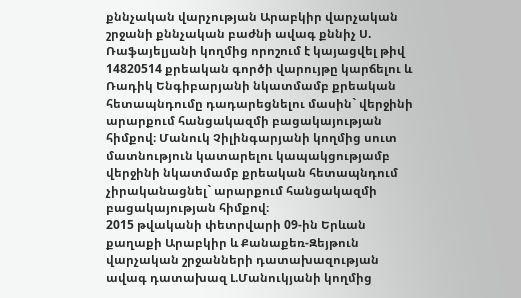քննչական վարչության Արաբկիր վարչական շրջանի քննչական բաժնի ավագ քննիչ Ս. Ռաֆայելյանի կողմից որոշում է կայացվել թիվ 14820514 քրեական գործի վարույթը կարճելու և Ռադիկ Ենգիբարյանի նկատմամբ քրեական հետապնդումը դադարեցնելու մասին` վերջինի արարքում հանցակազմի բացակայության հիմքով։ Մանուկ Չիլինգարյանի կողմից սուտ մատնություն կատարելու կապակցությամբ վերջինի նկատմամբ քրեական հետապնդում չիրականացնել` արարքում հանցակազմի բացակայության հիմքով։
2015 թվականի փետրվարի 09-ին Երևան քաղաքի Արաբկիր և Քանաքեռ-Զեյթուն վարչական շրջանների դատախազության ավագ դատախազ Լ.Մանուկյանի կողմից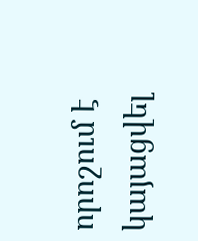որոշում է կայացվել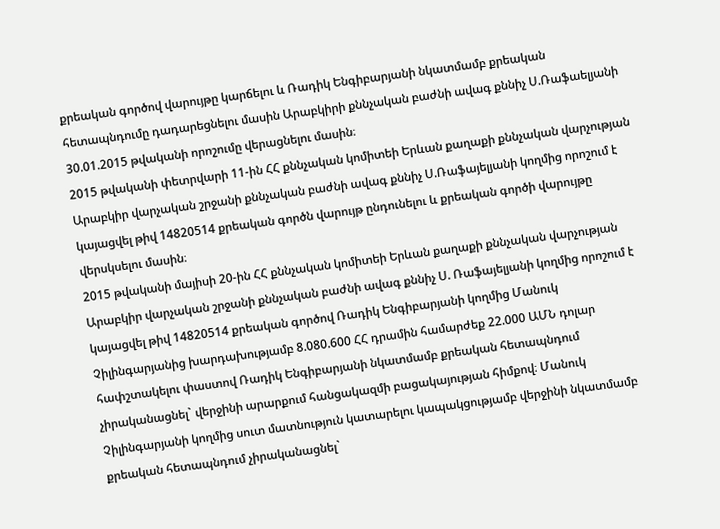քրեական գործով վարույթը կարճելու և Ռադիկ Ենգիբարյանի նկատմամբ քրեական հետապնդումը դադարեցնելու մասին Արաբկիրի քննչական բաժնի ավագ քննիչ Ս.Ռաֆաելյանի 30.01.2015 թվականի որոշումը վերացնելու մասին։
2015 թվականի փետրվարի 11-ին ՀՀ քննչական կոմիտեի Երևան քաղաքի քննչական վարչության Արաբկիր վարչական շրջանի քննչական բաժնի ավագ քննիչ Ս.Ռաֆայելյանի կողմից որոշում է կայացվել թիվ 14820514 քրեական գործն վարույթ ընդունելու և քրեական գործի վարույթը վերսկսելու մասին։
2015 թվականի մայիսի 20-ին ՀՀ քննչական կոմիտեի Երևան քաղաքի քննչական վարչության Արաբկիր վարչական շրջանի քննչական բաժնի ավագ քննիչ Ս. Ռաֆայելյանի կողմից որոշում է կայացվել թիվ 14820514 քրեական գործով Ռադիկ Ենգիբարյանի կողմից Մանուկ Չիլինգարյանից խարդախությամբ 8.080.600 ՀՀ դրամին համարժեք 22.000 ԱՄՆ դոլար հափշտակելու փաստով Ռադիկ Ենգիբարյանի նկատմամբ քրեական հետապնդում չիրականացնել` վերջինի արարքում հանցակազմի բացակայության հիմքով։ Մանուկ Չիլինգարյանի կողմից սուտ մատնություն կատարելու կապակցությամբ վերջինի նկատմամբ քրեական հետապնդում չիրականացնել`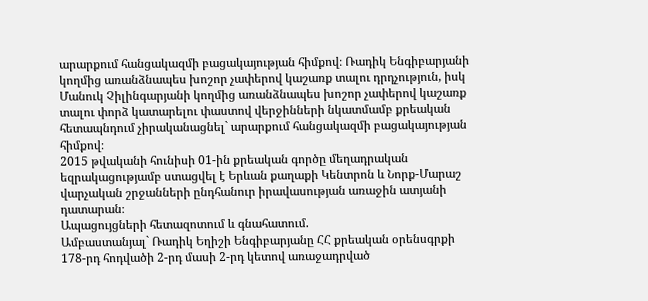արարքում հանցակազմի բացակայության հիմքով։ Ռադիկ Ենգիբարյանի կողմից առանձնապես խոշոր չափերով կաշառք տալու դրդչություն, իսկ Մանուկ Չիլինգարյանի կողմից առանձնապես խոշոր չափերով կաշառք տալու փորձ կատարելու փաստով վերջինների նկատմամբ քրեական հետապնդում չիրականացնել` արարքում հանցակազմի բացակայության հիմքով։
2015 թվականի հունիսի 01-ին քրեական գործը մեղադրական եզրակացությամբ ստացվել է Երևան քաղաքի Կենտրոն և Նորք-Մարաշ վարչական շրջանների ընդհանուր իրավասության առաջին ատյանի դատարան։
Ապացույցների հետազոտում և գնահատում.
Ամբաստանյալ` Ռադիկ Եղիշի Ենգիբարյանը ՀՀ քրեական օրենսգրքի 178-րդ հոդվածի 2-րդ մասի 2-րդ կետով առաջադրված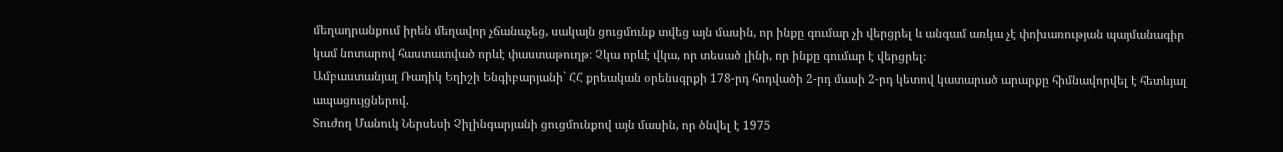մեղադրանքում իրեն մեղավոր չճանաչեց, սակայն ցուցմունք տվեց այն մասին, որ ինքը գումար չի վերցրել և անգամ առկա չէ փոխառության պայմանագիր կամ նոտարով հաստատված որևէ փաստաթուղթ։ Չկա որևէ վկա, որ տեսած լինի, որ ինքը գումար է վերցրել։
Ամբաստանյալ Ռադիկ Եղիշի Ենգիբարյանի` ՀՀ քրեական օրենսգրքի 178-րդ հոդվածի 2-րդ մասի 2-րդ կետով կատարած արարքը հիմնավորվել է հետևյալ ապացույցներով.
Տուժող Մանուկ Ներսեսի Չիլինգարյանի ցուցմունքով այն մասին, որ ծնվել է 1975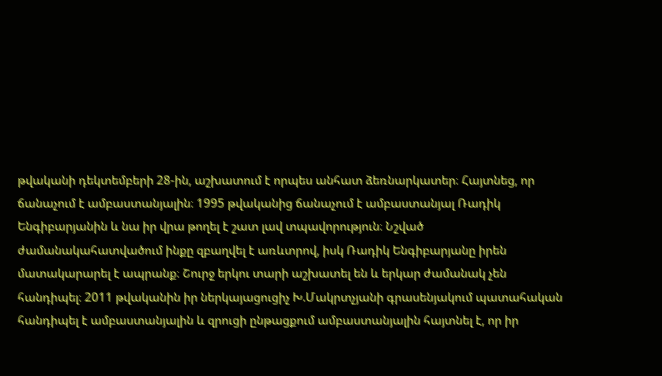թվականի դեկտեմբերի 28-ին, աշխատում է որպես անհատ ձեռնարկատեր։ Հայտնեց, որ ճանաչում է ամբաստանյալին։ 1995 թվականից ճանաչում է ամբաստանյալ Ռադիկ Ենգիբարյանին և նա իր վրա թողել է շատ լավ տպավորություն։ Նշված ժամանակահատվածում ինքը զբաղվել է առևտրով, իսկ Ռադիկ Ենգիբարյանը իրեն մատակարարել է ապրանք։ Շուրջ երկու տարի աշխատել են և երկար ժամանակ չեն հանդիպել։ 2011 թվականին իր ներկայացուցիչ Խ.Մակրտչյանի գրասենյակում պատահական հանդիպել է ամբաստանյալին և զրուցի ընթացքում ամբաստանյալին հայտնել է, որ իր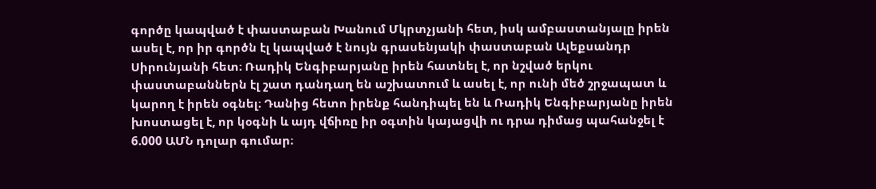գործը կապված է փաստաբան Խանում Մկրտչյանի հետ, իսկ ամբաստանյալը իրեն ասել է, որ իր գործն էլ կապված է նույն գրասենյակի փաստաբան Ալեքսանդր Սիրունյանի հետ։ Ռադիկ Ենգիբարյանը իրեն հատնել է, որ նշված երկու փաստաբաններն էլ շատ դանդաղ են աշխատում և ասել է, որ ունի մեծ շրջապատ և կարող է իրեն օգնել։ Դանից հետո իրենք հանդիպել են և Ռադիկ Ենգիբարյանը իրեն խոստացել է, որ կօգնի և այդ վճիռը իր օգտին կայացվի ու դրա դիմաց պահանջել է 6.000 ԱՄՆ դոլար գումար։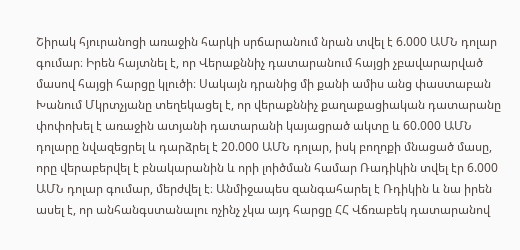Շիրակ հյուրանոցի առաջին հարկի սրճարանում նրան տվել է 6.000 ԱՄՆ դոլար գումար։ Իրեն հայտնել է, որ Վերաքննիչ դատարանում հայցի չբավարարված մասով հայցի հարցը կլուծի։ Սակայն դրանից մի քանի ամիս անց փաստաբան Խանում Մկրտչյանը տեղեկացել է, որ վերաքննիչ քաղաքացիական դատարանը փոփոխել է առաջին ատյանի դատարանի կայացրած ակտը և 60.000 ԱՄՆ դոլարը նվազեցրել և դարձրել է 20.000 ԱՄՆ դոլար, իսկ բողոքի մնացած մասը, որը վերաբերվել է բնակարանին և որի լոիծման համար Ռադիկին տվել էր 6.000 ԱՄՆ դոլար գումար, մերժվել է։ Անմիջապես զանգահարել է Ռդիկին և նա իրեն ասել է, որ անհանգստանալու ոչինչ չկա այդ հարցը ՀՀ Վճռաբեկ դատարանով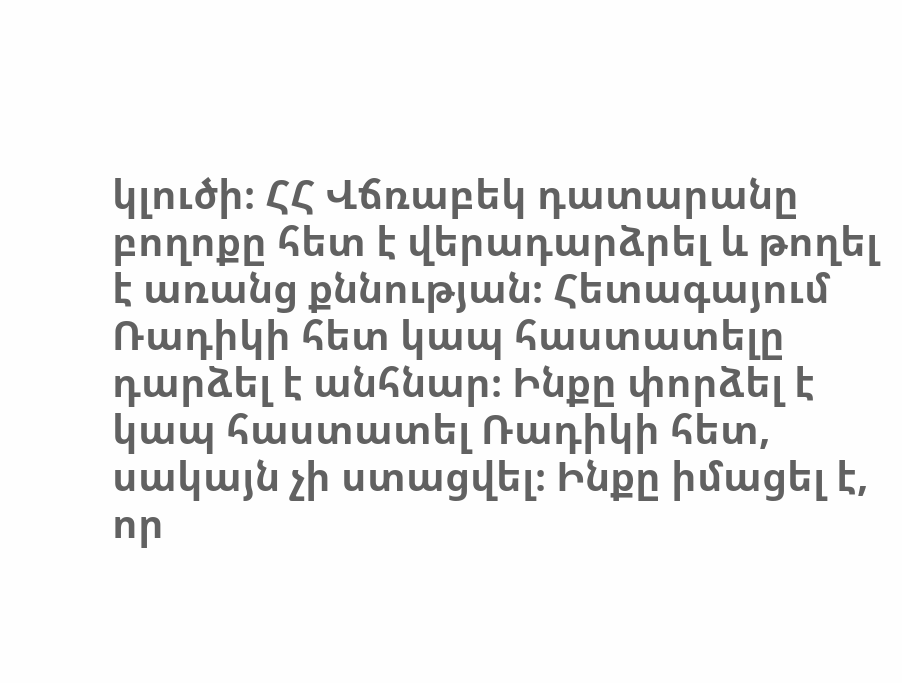կլուծի։ ՀՀ Վճռաբեկ դատարանը բողոքը հետ է վերադարձրել և թողել է առանց քննության։ Հետագայում Ռադիկի հետ կապ հաստատելը դարձել է անհնար։ Ինքը փորձել է կապ հաստատել Ռադիկի հետ, սակայն չի ստացվել։ Ինքը իմացել է, որ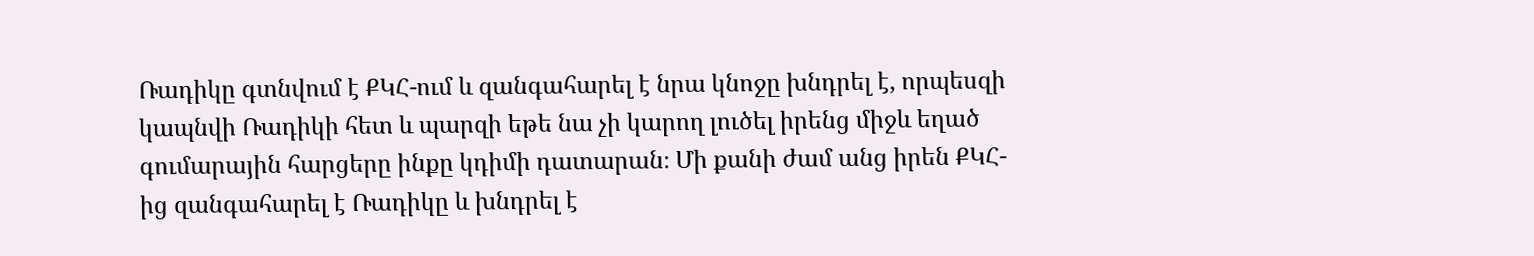Ռադիկը գտնվում է ՔԿՀ-ում և զանգահարել է նրա կնոջը խնդրել է, որպեսզի կապնվի Ռադիկի հետ և պարզի եթե նա չի կարող լուծել իրենց միջև եղած գումարային հարցերը ինքը կդիմի դատարան։ Մի քանի ժամ անց իրեն ՔԿՀ-ից զանգահարել է Ռադիկը և խնդրել է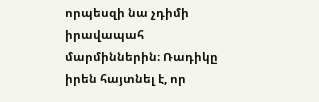որպեսզի նա չդիմի իրավապահ մարմիններին։ Ռադիկը իրեն հայտնել է, որ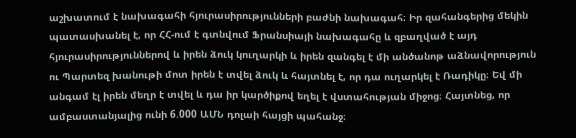աշխատում է նախագահի հյուրասիրությունների բաժնի նախագահ։ Իր զահանգերից մեկին պատասխանել է, որ ՀՀ-ում է գտնվում Ֆրանսիայի նախագահը և զբաղված է այդ հյուրասիրություններով և իրեն ձուկ կուղարկի և իրեն զանգել է մի անծանոթ աձնավորություն ու Պարտեզ խանութի մոտ իրեն է տվել ձուկ և հայտնել է, որ դա ուղարկել է Ռադիկը։ Եվ մի անգամ էլ իրեն մեղր է տվել և դա իր կարծիքով եղել է վստահության միջոց։ Հայտնեց, որ ամբաստանյալից ունի 6.000 ԱՄՆ դոլաի հայցի պահանջ։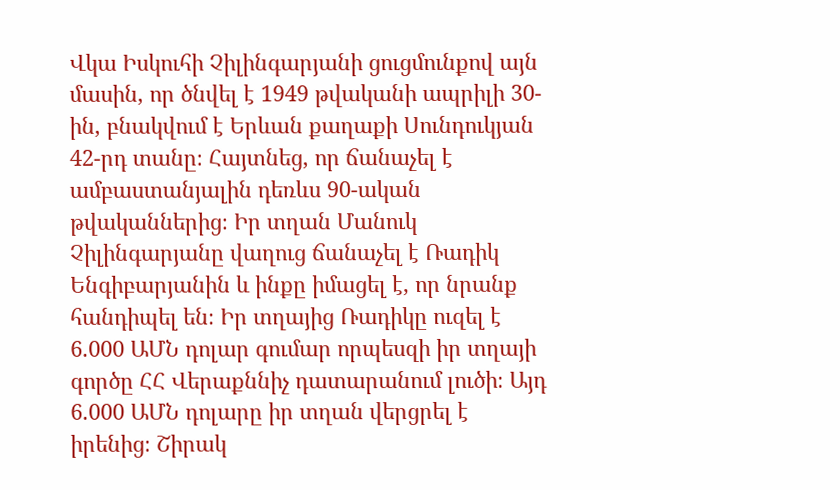Վկա Իսկուհի Չիլինգարյանի ցուցմունքով այն մասին, որ ծնվել է 1949 թվականի ապրիլի 30-ին, բնակվում է Երևան քաղաքի Սունդուկյան 42-րդ տանը։ Հայտնեց, որ ճանաչել է ամբաստանյալին դեռևս 90-ական թվականներից։ Իր տղան Մանուկ Չիլինգարյանը վաղուց ճանաչել է Ռադիկ Ենգիբարյանին և ինքը իմացել է, որ նրանք հանդիպել են։ Իր տղայից Ռադիկը ուզել է 6.000 ԱՄՆ դոլար գումար որպեսզի իր տղայի գործը ՀՀ Վերաքննիչ դատարանում լուծի։ Այդ 6.000 ԱՄՆ դոլարը իր տղան վերցրել է իրենից։ Շիրակ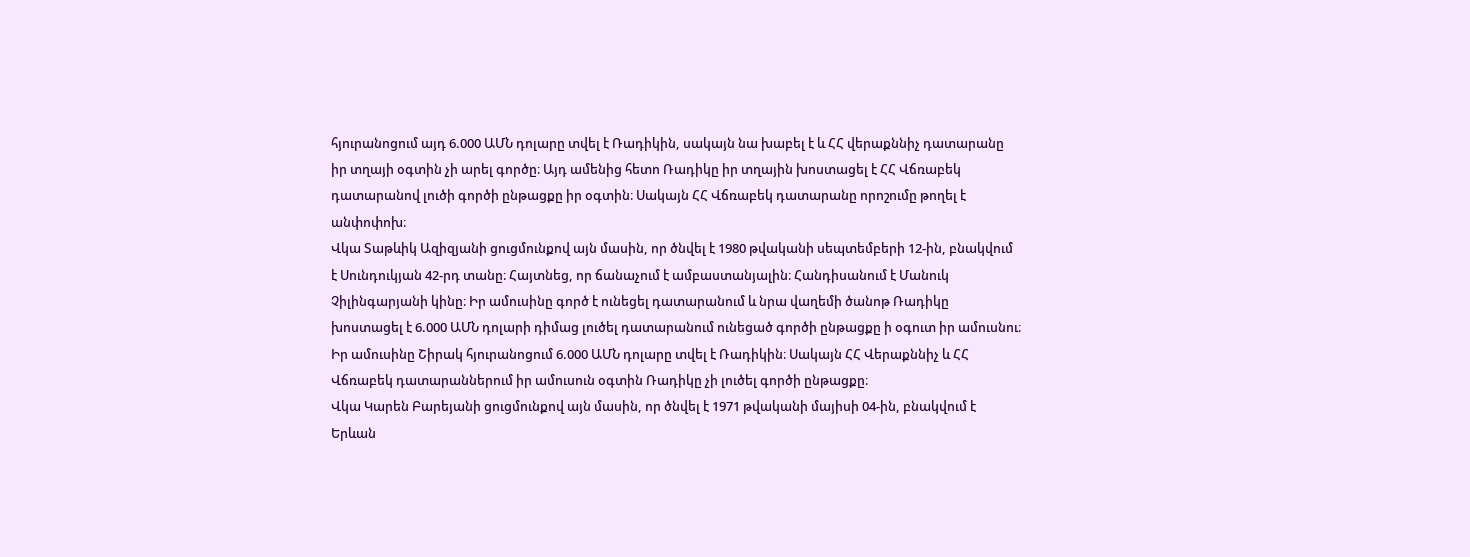հյուրանոցում այդ 6.000 ԱՄՆ դոլարը տվել է Ռադիկին, սակայն նա խաբել է և ՀՀ վերաքննիչ դատարանը իր տղայի օգտին չի արել գործը։ Այդ ամենից հետո Ռադիկը իր տղային խոստացել է ՀՀ Վճռաբեկ դատարանով լուծի գործի ընթացքը իր օգտին։ Սակայն ՀՀ Վճռաբեկ դատարանը որոշումը թողել է անփոփոխ։
Վկա Տաթևիկ Ազիզյանի ցուցմունքով այն մասին, որ ծնվել է 1980 թվականի սեպտեմբերի 12-ին, բնակվում է Սունդուկյան 42-րդ տանը։ Հայտնեց, որ ճանաչում է ամբաստանյալին։ Հանդիսանում է Մանուկ Չիլինգարյանի կինը։ Իր ամուսինը գործ է ունեցել դատարանում և նրա վաղեմի ծանոթ Ռադիկը խոստացել է 6.000 ԱՄՆ դոլարի դիմաց լուծել դատարանում ունեցած գործի ընթացքը ի օգուտ իր ամուսնու։ Իր ամուսինը Շիրակ հյուրանոցում 6.000 ԱՄՆ դոլարը տվել է Ռադիկին։ Սակայն ՀՀ Վերաքննիչ և ՀՀ Վճռաբեկ դատարաններում իր ամուսուն օգտին Ռադիկը չի լուծել գործի ընթացքը։
Վկա Կարեն Բարեյանի ցուցմունքով այն մասին, որ ծնվել է 1971 թվականի մայիսի 04-ին, բնակվում է Երևան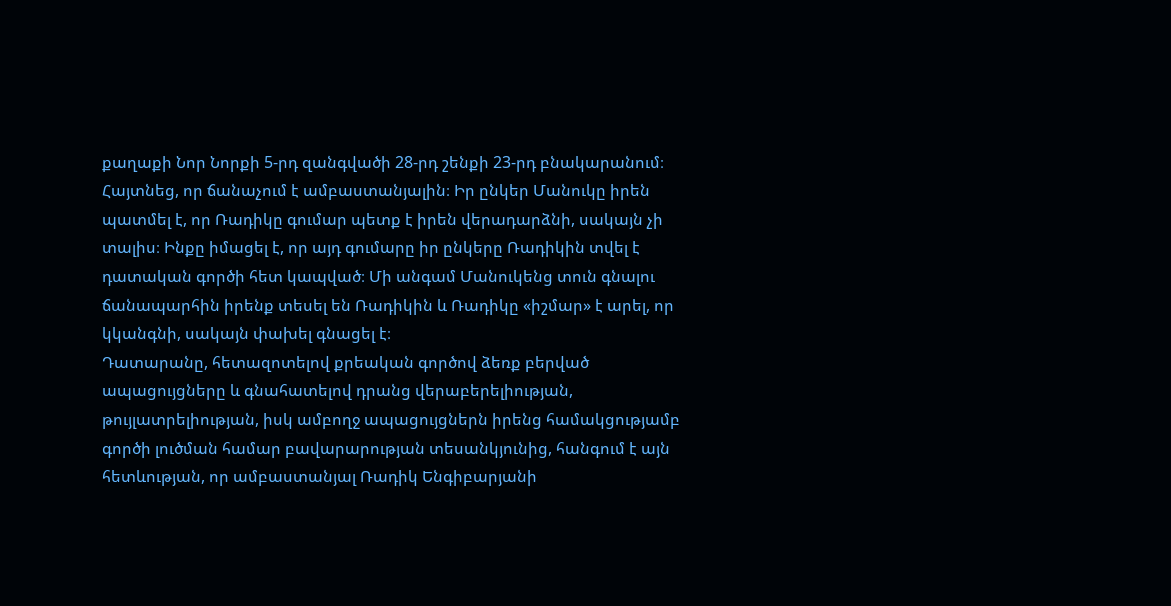քաղաքի Նոր Նորքի 5-րդ զանգվածի 28-րդ շենքի 23-րդ բնակարանում։ Հայտնեց, որ ճանաչում է ամբաստանյալին։ Իր ընկեր Մանուկը իրեն պատմել է, որ Ռադիկը գումար պետք է իրեն վերադարձնի, սակայն չի տալիս։ Ինքը իմացել է, որ այդ գումարը իր ընկերը Ռադիկին տվել է դատական գործի հետ կապված։ Մի անգամ Մանուկենց տուն գնալու ճանապարհին իրենք տեսել են Ռադիկին և Ռադիկը «իշմար» է արել, որ կկանգնի, սակայն փախել գնացել է։
Դատարանը, հետազոտելով քրեական գործով ձեռք բերված ապացույցները և գնահատելով դրանց վերաբերելիության, թույլատրելիության, իսկ ամբողջ ապացույցներն իրենց համակցությամբ գործի լուծման համար բավարարության տեսանկյունից, հանգում է այն հետևության, որ ամբաստանյալ Ռադիկ Ենգիբարյանի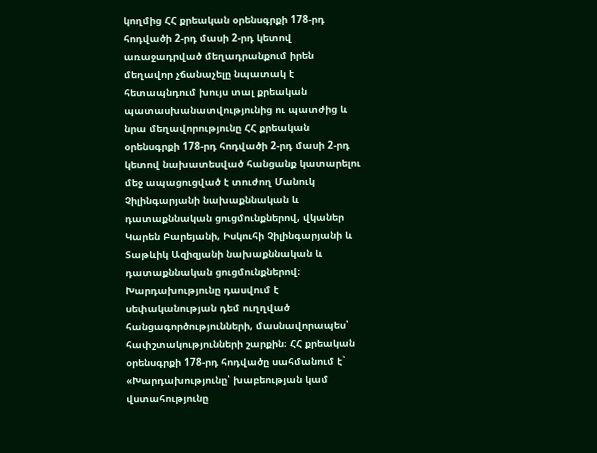կողմից ՀՀ քրեական օրենսգրքի 178-րդ հոդվածի 2-րդ մասի 2-րդ կետով առաջադրված մեղադրանքում իրեն մեղավոր չճանաչելը նպատակ է հետապնդում խույս տալ քրեական պատասխանատվությունից ու պատժից և նրա մեղավորությունը ՀՀ քրեական օրենսգրքի 178-րդ հոդվածի 2-րդ մասի 2-րդ կետով նախատեսված հանցանք կատարելու մեջ ապացուցված է տուժող Մանուկ Չիլինգարյանի նախաքննական և դատաքննական ցուցմունքներով, վկաներ Կարեն Բարեյանի, Իսկուհի Չիլինգարյանի և Տաթևիկ Ազիզյանի նախաքննական և դատաքննական ցուցմունքներով։
Խարդախությունը դասվում է սեփականության դեմ ուղղված հանցագործությունների, մասնավորապես՝ հափշտակությունների շարքին։ ՀՀ քրեական օրենսգրքի 178-րդ հոդվածը սահմանում է` «Խարդախությունը՝ խաբեության կամ վստահությունը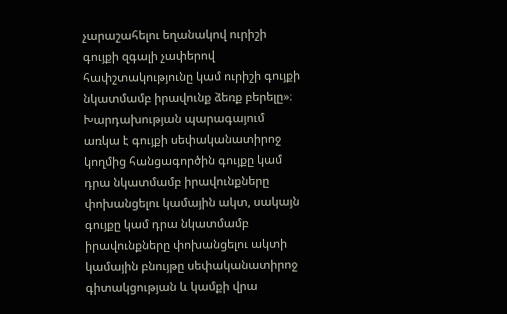չարաշահելու եղանակով ուրիշի գույքի զգալի չափերով հափշտակությունը կամ ուրիշի գույքի նկատմամբ իրավունք ձեռք բերելը»։
Խարդախության պարագայում առկա է գույքի սեփականատիրոջ կողմից հանցագործին գույքը կամ դրա նկատմամբ իրավունքները փոխանցելու կամային ակտ, սակայն գույքը կամ դրա նկատմամբ իրավունքները փոխանցելու ակտի կամային բնույթը սեփականատիրոջ գիտակցության և կամքի վրա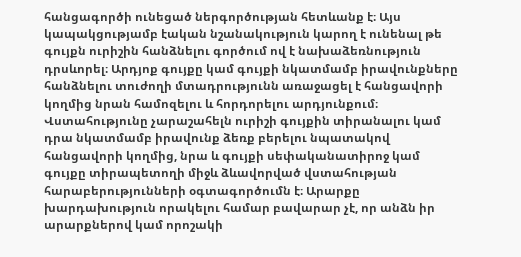հանցագործի ունեցած ներգործության հետևանք է։ Այս կապակցությամբ էական նշանակություն կարող է ունենալ թե գույքն ուրիշին հանձնելու գործում ով է նախաձեռնություն դրսևորել։ Արդյոք գույքը կամ գույքի նկատմամբ իրավունքները հանձնելու տուժողի մտադրությունն առաջացել է հանցավորի կողմից նրան համոզելու և հորդորելու արդյունքում։
Վստահությունը չարաշահելն ուրիշի գույքին տիրանալու կամ դրա նկատմամբ իրավունք ձեռք բերելու նպատակով հանցավորի կողմից, նրա և գույքի սեփականատիրոջ կամ գույքը տիրապետողի միջև ձևավորված վստահության հարաբերությունների օգտագործումն է։ Արարքը խարդախություն որակելու համար բավարար չէ, որ անձն իր արարքներով կամ որոշակի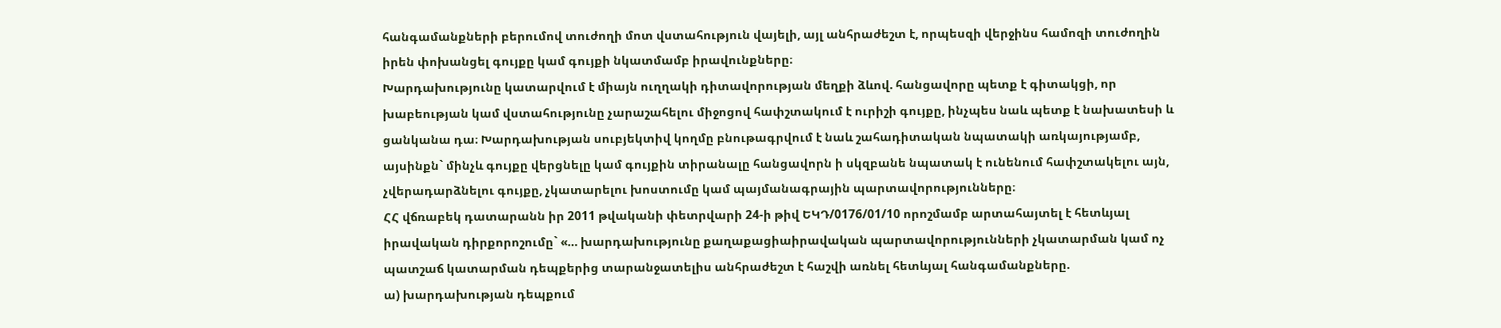հանգամանքների բերումով տուժողի մոտ վստահություն վայելի, այլ անհրաժեշտ է, որպեսզի վերջինս համոզի տուժողին իրեն փոխանցել գույքը կամ գույքի նկատմամբ իրավունքները։
Խարդախությունը կատարվում է միայն ուղղակի դիտավորության մեղքի ձևով. հանցավորը պետք է գիտակցի, որ խաբեության կամ վստահությունը չարաշահելու միջոցով հափշտակում է ուրիշի գույքը, ինչպես նաև պետք է նախատեսի և ցանկանա դա։ Խարդախության սուբյեկտիվ կողմը բնութագրվում է նաև շահադիտական նպատակի առկայությամբ, այսինքն` մինչև գույքը վերցնելը կամ գույքին տիրանալը հանցավորն ի սկզբանե նպատակ է ունենում հափշտակելու այն, չվերադարձնելու գույքը, չկատարելու խոստումը կամ պայմանագրային պարտավորությունները։
ՀՀ վճռաբեկ դատարանն իր 2011 թվականի փետրվարի 24-ի թիվ ԵԿԴ/0176/01/10 որոշմամբ արտահայտել է հետևյալ իրավական դիրքորոշումը` «… խարդախությունը քաղաքացիաիրավական պարտավորությունների չկատարման կամ ոչ պատշաճ կատարման դեպքերից տարանջատելիս անհրաժեշտ է հաշվի առնել հետևյալ հանգամանքները.
ա) խարդախության դեպքում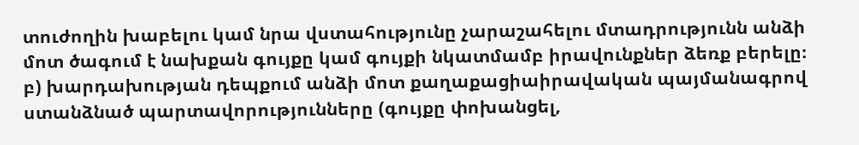տուժողին խաբելու կամ նրա վստահությունը չարաշահելու մտադրությունն անձի մոտ ծագում է նախքան գույքը կամ գույքի նկատմամբ իրավունքներ ձեռք բերելը։
բ) խարդախության դեպքում անձի մոտ քաղաքացիաիրավական պայմանագրով ստանձնած պարտավորությունները (գույքը փոխանցել,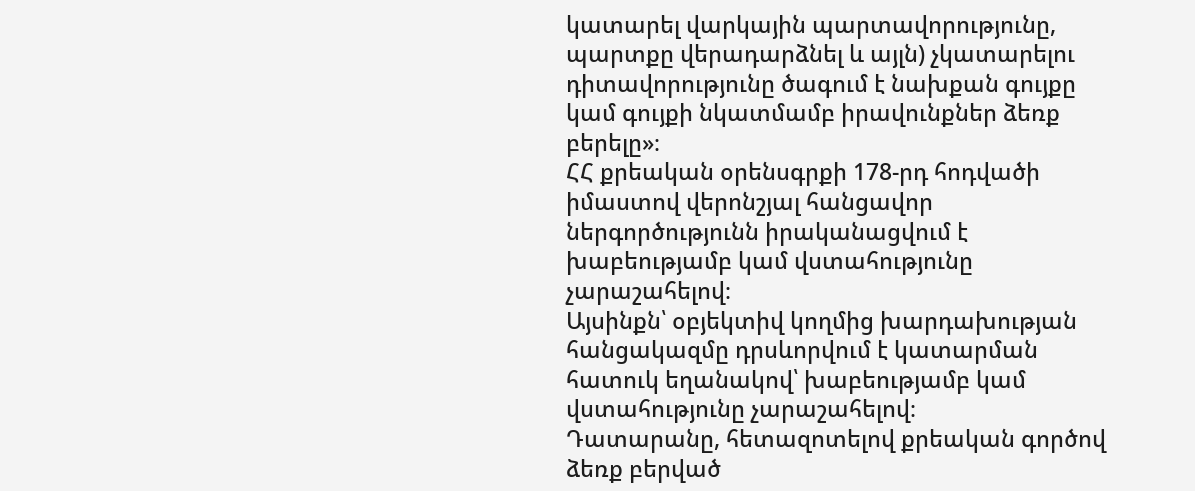կատարել վարկային պարտավորությունը, պարտքը վերադարձնել և այլն) չկատարելու դիտավորությունը ծագում է նախքան գույքը կամ գույքի նկատմամբ իրավունքներ ձեռք բերելը»։
ՀՀ քրեական օրենսգրքի 178-րդ հոդվածի իմաստով վերոնշյալ հանցավոր ներգործությունն իրականացվում է խաբեությամբ կամ վստահությունը չարաշահելով։
Այսինքն՝ օբյեկտիվ կողմից խարդախության հանցակազմը դրսևորվում է կատարման հատուկ եղանակով՝ խաբեությամբ կամ վստահությունը չարաշահելով։
Դատարանը, հետազոտելով քրեական գործով ձեռք բերված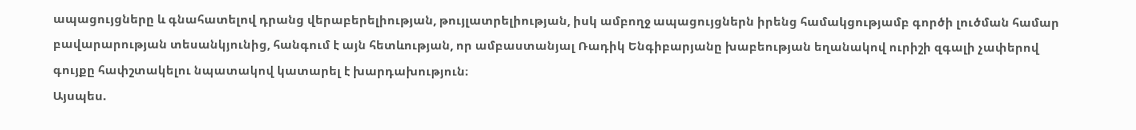ապացույցները և գնահատելով դրանց վերաբերելիության, թույլատրելիության, իսկ ամբողջ ապացույցներն իրենց համակցությամբ գործի լուծման համար բավարարության տեսանկյունից, հանգում է այն հետևության, որ ամբաստանյալ Ռադիկ Ենգիբարյանը խաբեության եղանակով ուրիշի զգալի չափերով գույքը հափշտակելու նպատակով կատարել է խարդախություն։
Այսպես.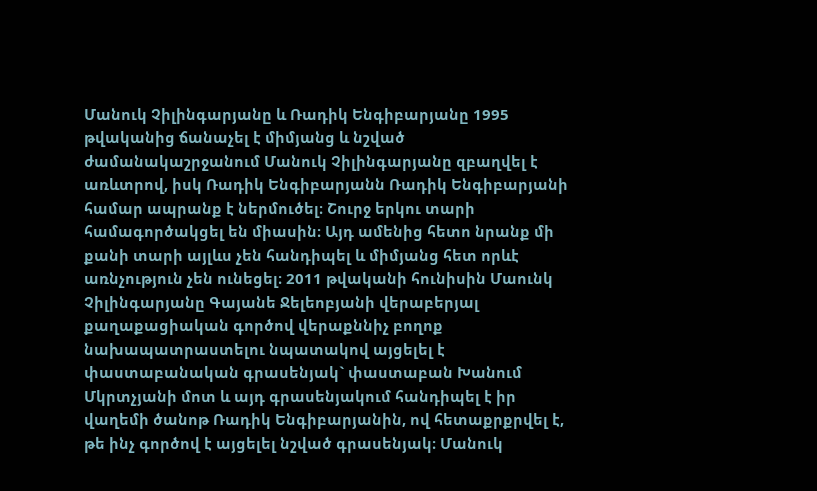Մանուկ Չիլինգարյանը և Ռադիկ Ենգիբարյանը 1995 թվականից ճանաչել է միմյանց և նշված ժամանակաշրջանում Մանուկ Չիլինգարյանը զբաղվել է առևտրով, իսկ Ռադիկ Ենգիբարյանն Ռադիկ Ենգիբարյանի համար ապրանք է ներմուծել։ Շուրջ երկու տարի համագործակցել են միասին։ Այդ ամենից հետո նրանք մի քանի տարի այլևս չեն հանդիպել և միմյանց հետ որևէ առնչություն չեն ունեցել։ 2011 թվականի հունիսին Մաունկ Չիլինգարյանը Գայանե Ջելեոբյանի վերաբերյալ քաղաքացիական գործով վերաքննիչ բողոք նախապատրաստելու նպատակով այցելել է փաստաբանական գրասենյակ` փաստաբան Խանում Մկրտչյանի մոտ և այդ գրասենյակում հանդիպել է իր վաղեմի ծանոթ Ռադիկ Ենգիբարյանին, ով հետաքրքրվել է, թե ինչ գործով է այցելել նշված գրասենյակ։ Մանուկ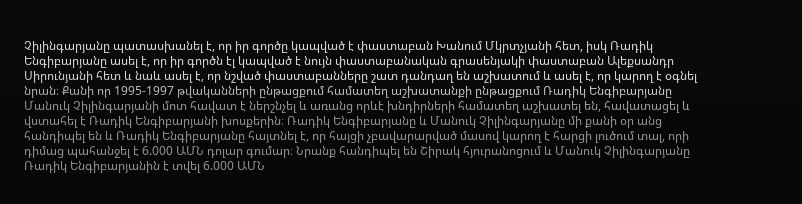Չիլինգարյանը պատասխանել է, որ իր գործը կապված է փաստաբան Խանում Մկրտչյանի հետ, իսկ Ռադիկ Ենգիբարյանը ասել է, որ իր գործն էլ կապված է նույն փաստաբանական գրասենյակի փաստաբան Ալեքսանդր Սիրունյանի հետ և նաև ասել է, որ նշված փաստաբանները շատ դանդաղ են աշխատում և ասել է, որ կարող է օգնել նրան։ Քանի որ 1995-1997 թվականների ընթացքում համատեղ աշխատանքի ընթացքում Ռադիկ Ենգիբարյանը Մանուկ Չիլինգարյանի մոտ հավատ է ներշնչել և առանց որևէ խնդիրների համատեղ աշխատել են, հավատացել և վստահել է Ռադիկ Ենգիբարյանի խոսքերին։ Ռադիկ Ենգիբարյանը և Մանուկ Չիլինգարյանը մի քանի օր անց հանդիպել են և Ռադիկ Ենգիբարյանը հայտնել է, որ հայցի չբավարարված մասով կարող է հարցի լուծում տալ, որի դիմաց պահանջել է 6.000 ԱՄՆ դոլար գումար։ Նրանք հանդիպել են Շիրակ հյուրանոցում և Մանուկ Չիլինգարյանը Ռադիկ Ենգիբարյանին է տվել 6.000 ԱՄՆ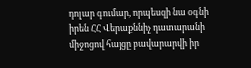դոլար գումար, որպեսզի նա օգնի իրեն ՀՀ Վերաքննիչ դատարանի միջոցով հայցը բավարարվի իր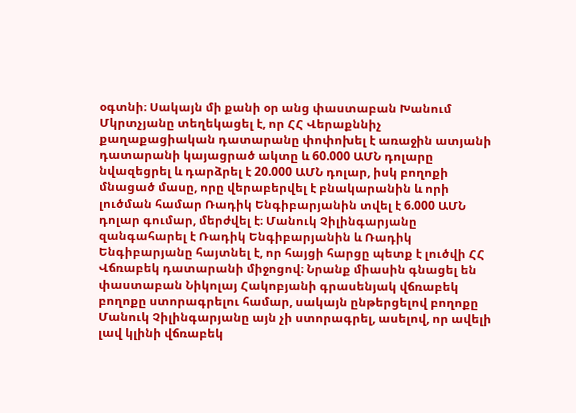օգտնի։ Սակայն մի քանի օր անց փաստաբան Խանում Մկրտչյանը տեղեկացել է, որ ՀՀ Վերաքննիչ քաղաքացիական դատարանը փոփոխել է առաջին ատյանի դատարանի կայացրած ակտը և 60.000 ԱՄՆ դոլարը նվազեցրել և դարձրել է 20.000 ԱՄՆ դոլար, իսկ բողոքի մնացած մասը, որը վերաբերվել է բնակարանին և որի լուծման համար Ռադիկ Ենգիբարյանին տվել է 6.000 ԱՄՆ դոլար գումար, մերժվել է։ Մանուկ Չիլինգարյանը զանգահարել է Ռադիկ Ենգիբարյանին և Ռադիկ Ենգիբարյանը հայտնել է, որ հայցի հարցը պետք է լուծվի ՀՀ Վճռաբեկ դատարանի միջոցով։ Նրանք միասին գնացել են փաստաբան Նիկոլայ Հակոբյանի գրասենյակ վճռաբեկ բողոքը ստորագրելու համար, սակայն ընթերցելով բողոքը Մանուկ Չիլինգարյանը այն չի ստորագրել, ասելով, որ ավելի լավ կլինի վճռաբեկ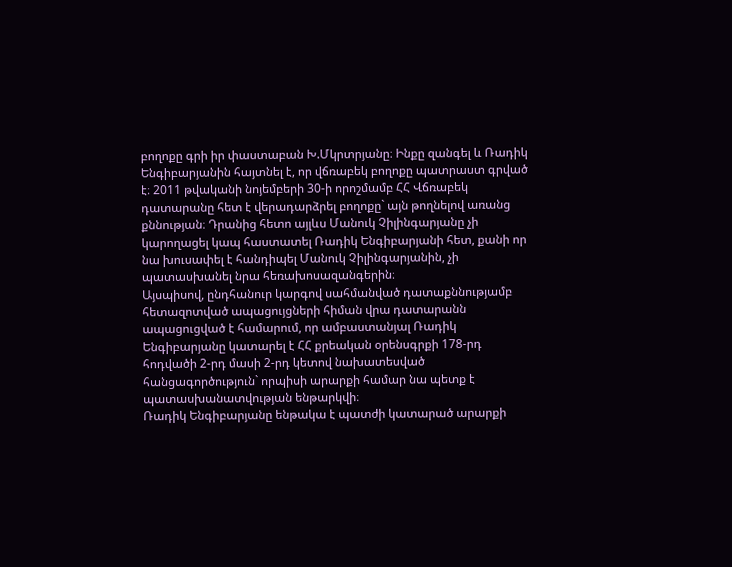բողոքը գրի իր փաստաբան Խ.Մկրտրյանը։ Ինքը զանգել և Ռադիկ Ենգիբարյանին հայտնել է, որ վճռաբեկ բողոքը պատրաստ գրված է։ 2011 թվականի նոյեմբերի 30-ի որոշմամբ ՀՀ Վճռաբեկ դատարանը հետ է վերադարձրել բողոքը` այն թողնելով առանց քննության։ Դրանից հետո այլևս Մանուկ Չիլինգարյանը չի կարողացել կապ հաստատել Ռադիկ Ենգիբարյանի հետ, քանի որ նա խուսափել է հանդիպել Մանուկ Չիլինգարյանին, չի պատասխանել նրա հեռախոսազանգերին։
Այսպիսով, ընդհանուր կարգով սահմանված դատաքննությամբ հետազոտված ապացույցների հիման վրա դատարանն ապացուցված է համարում, որ ամբաստանյալ Ռադիկ Ենգիբարյանը կատարել է ՀՀ քրեական օրենսգրքի 178-րդ հոդվածի 2-րդ մասի 2-րդ կետով նախատեսված հանցագործություն` որպիսի արարքի համար նա պետք է պատասխանատվության ենթարկվի։
Ռադիկ Ենգիբարյանը ենթակա է պատժի կատարած արարքի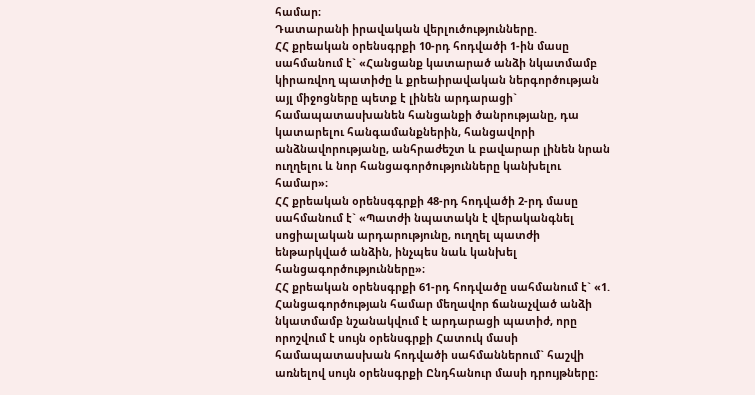համար։
Դատարանի իրավական վերլուծությունները.
ՀՀ քրեական օրենսգրքի 10-րդ հոդվածի 1-ին մասը սահմանում է` «Հանցանք կատարած անձի նկատմամբ կիրառվող պատիժը և քրեաիրավական ներգործության այլ միջոցները պետք է լինեն արդարացի` համապատասխանեն հանցանքի ծանրությանը, դա կատարելու հանգամանքներին, հանցավորի անձնավորությանը, անհրաժեշտ և բավարար լինեն նրան ուղղելու և նոր հանցագործությունները կանխելու համար»։
ՀՀ քրեական օրենսգգրքի 48-րդ հոդվածի 2-րդ մասը սահմանում է` «Պատժի նպատակն է վերականգնել սոցիալական արդարությունը, ուղղել պատժի ենթարկված անձին, ինչպես նաև կանխել հանցագործությունները»։
ՀՀ քրեական օրենսգրքի 61-րդ հոդվածը սահմանում է` «1. Հանցագործության համար մեղավոր ճանաչված անձի նկատմամբ նշանակվում է արդարացի պատիժ, որը որոշվում է սույն օրենսգրքի Հատուկ մասի համապատասխան հոդվածի սահմաններում` հաշվի առնելով սույն օրենսգրքի Ընդհանուր մասի դրույթները։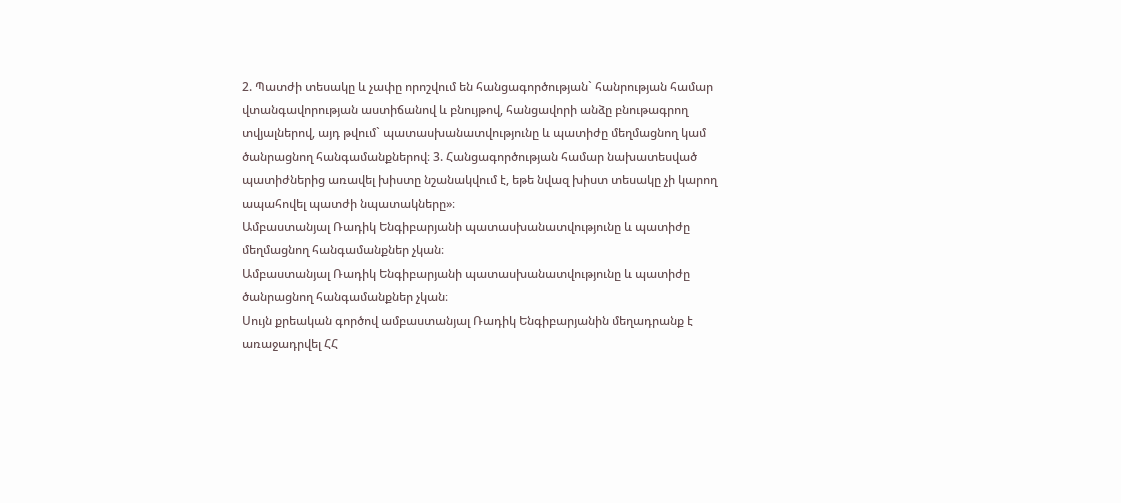2. Պատժի տեսակը և չափը որոշվում են հանցագործության` հանրության համար վտանգավորության աստիճանով և բնույթով, հանցավորի անձը բնութագրող տվյալներով, այդ թվում` պատասխանատվությունը և պատիժը մեղմացնող կամ ծանրացնող հանգամանքներով։ 3. Հանցագործության համար նախատեսված պատիժներից առավել խիստը նշանակվում է, եթե նվազ խիստ տեսակը չի կարող ապահովել պատժի նպատակները»։
Ամբաստանյալ Ռադիկ Ենգիբարյանի պատասխանատվությունը և պատիժը մեղմացնող հանգամանքներ չկան։
Ամբաստանյալ Ռադիկ Ենգիբարյանի պատասխանատվությունը և պատիժը ծանրացնող հանգամանքներ չկան։
Սույն քրեական գործով ամբաստանյալ Ռադիկ Ենգիբարյանին մեղադրանք է առաջադրվել ՀՀ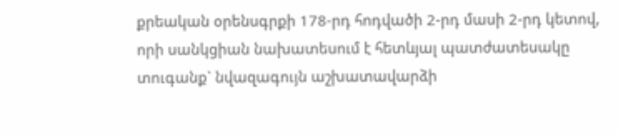քրեական օրենսգրքի 178-րդ հոդվածի 2-րդ մասի 2-րդ կետով, որի սանկցիան նախատեսում է հետևյալ պատժատեսակը տուգանք` նվազագույն աշխատավարձի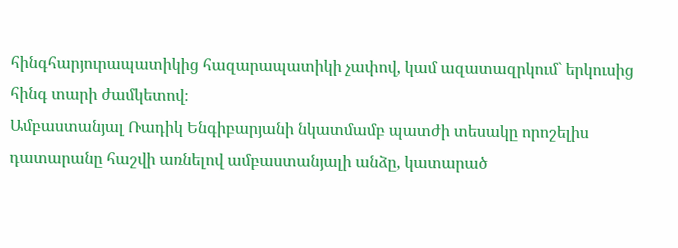հինգհարյուրապատիկից հազարապատիկի չափով, կամ ազատազրկում` երկուսից հինգ տարի ժամկետով։
Ամբաստանյալ Ռադիկ Ենգիբարյանի նկատմամբ պատժի տեսակը որոշելիս դատարանը հաշվի առնելով ամբաստանյալի անձը, կատարած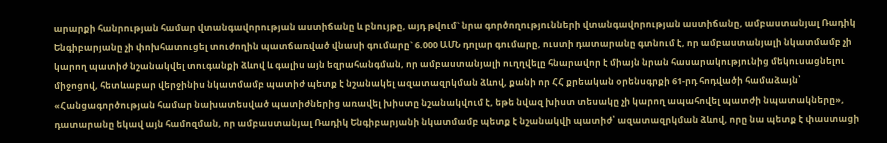արարքի հանրության համար վտանգավորության աստիճանը և բնույթը, այդ թվում` նրա գործողությունների վտանգավորության աստիճանը, ամբաստանյալ Ռադիկ Ենգիբարյանը չի փոխհատուցել տուժողին պատճառված վնասի գումարը` 6.000 ԱՄՆ դոլար գումարը, ուստի դատարանը գտնում է, որ ամբաստանյալի նկատմամբ չի կարող պատիժ նշանակվել տուգանքի ձևով և գալիս այն եզրահանգման, որ ամբաստանյալի ուղղվելը հնարավոր է միայն նրան հասարակությունից մեկուսացնելու միջոցով, հետևաբար վերջինիս նկատմամբ պատիժ պետք է նշանակել ազատազրկման ձևով, քանի որ ՀՀ քրեական օրենսգրքի 61-րդ հոդվածի համաձայն՝ «Հանցագործության համար նախատեսված պատիժներից առավել խիստը նշանակվում է, եթե նվազ խիստ տեսակը չի կարող ապահովել պատժի նպատակները», դատարանը եկավ այն համոզման, որ ամբաստանյալ Ռադիկ Ենգիբարյանի նկատմամբ պետք է նշանակվի պատիժ՝ ազատազրկման ձևով, որը նա պետք է փաստացի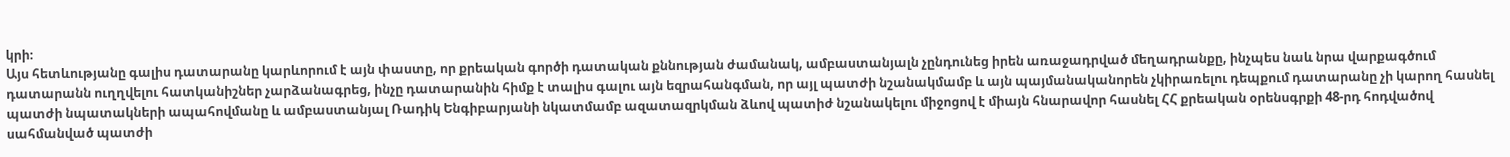կրի։
Այս հետևությանը գալիս դատարանը կարևորում է այն փաստը, որ քրեական գործի դատական քննության ժամանակ, ամբաստանյալն չընդունեց իրեն առաջադրված մեղադրանքը, ինչպես նաև նրա վարքագծում դատարանն ուղղվելու հատկանիշներ չարձանագրեց, ինչը դատարանին հիմք է տալիս գալու այն եզրահանգման, որ այլ պատժի նշանակմամբ և այն պայմանականորեն չկիրառելու դեպքում դատարանը չի կարող հասնել պատժի նպատակների ապահովմանը և ամբաստանյալ Ռադիկ Ենգիբարյանի նկատմամբ ազատազրկման ձևով պատիժ նշանակելու միջոցով է միայն հնարավոր հասնել ՀՀ քրեական օրենսգրքի 48-րդ հոդվածով սահմանված պատժի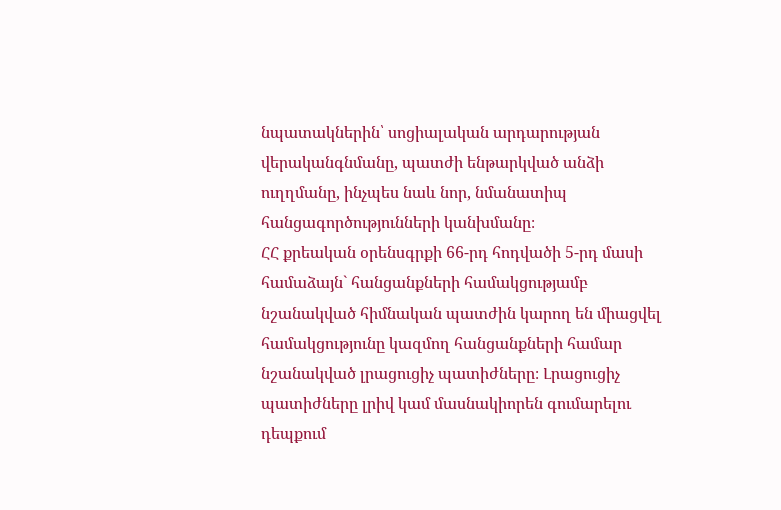նպատակներին՝ սոցիալական արդարության վերականգնմանը, պատժի ենթարկված անձի ուղղմանը, ինչպես նաև նոր, նմանատիպ հանցագործությունների կանխմանը։
ՀՀ քրեական օրենսգրքի 66-րդ հոդվածի 5-րդ մասի համաձայն` հանցանքների համակցությամբ նշանակված հիմնական պատժին կարող են միացվել համակցությունը կազմող հանցանքների համար նշանակված լրացուցիչ պատիժները։ Լրացուցիչ պատիժները լրիվ կամ մասնակիորեն գումարելու դեպքում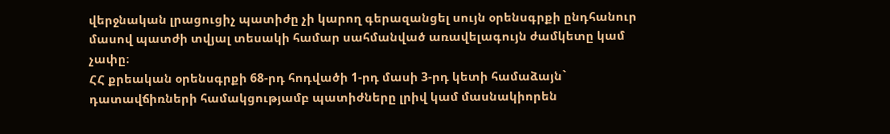վերջնական լրացուցիչ պատիժը չի կարող գերազանցել սույն օրենսգրքի ընդհանուր մասով պատժի տվյալ տեսակի համար սահմանված առավելագույն ժամկետը կամ չափը։
ՀՀ քրեական օրենսգրքի 68-րդ հոդվածի 1-րդ մասի 3-րդ կետի համաձայն` դատավճիռների համակցությամբ պատիժները լրիվ կամ մասնակիորեն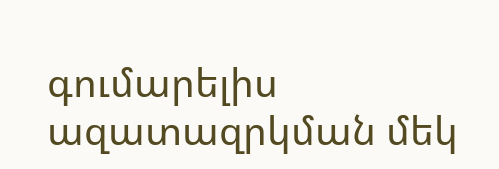գումարելիս ազատազրկման մեկ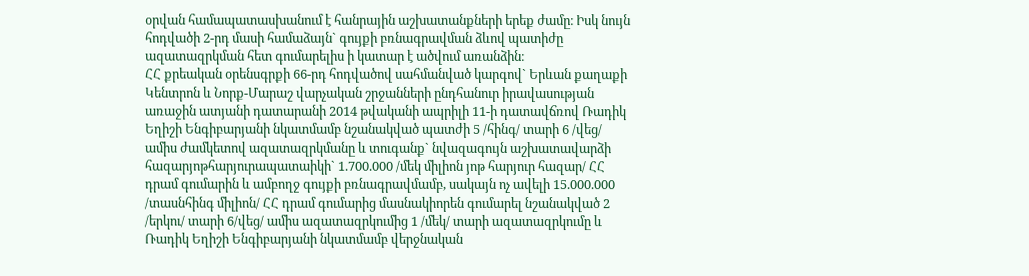օրվան համապատասխանում է հանրային աշխատանքների երեք ժամը։ Իսկ նույն հոդվածի 2-րդ մասի համաձայն` գույքի բռնագրավման ձևով պատիժը ազատազրկման հետ գումարելիս ի կատար է ածվում առանձին։
ՀՀ քրեական օրենսգրքի 66-րդ հոդվածով սահմանված կարգով` Երևան քաղաքի Կենտրոն և Նորք-Մարաշ վարչական շրջանների ընդհանուր իրավասության առաջին ատյանի դատարանի 2014 թվականի ապրիլի 11-ի դատավճռով Ռադիկ Եղիշի Ենգիբարյանի նկատմամբ նշանակված պատժի 5 /հինգ/ տարի 6 /վեց/ ամիս ժամկետով ազատազրկմանը և տուգանք` նվազագույն աշխատավարձի հազարյոթհարյուրապատաիկի` 1.700.000 /մեկ միլիոն յոթ հարյուր հազար/ ՀՀ դրամ գումարին և ամբողջ գույքի բռնագրավմամբ, սակայն ոչ ավելի 15.000.000 /տասնհինգ միլիոն/ ՀՀ դրամ գումարից մասնակիորեն գումարել նշանակված 2 /երկու/ տարի 6/վեց/ ամիս ազատազրկումից 1 /մեկ/ տարի ազատազրկումը և Ռադիկ Եղիշի Ենգիբարյանի նկատմամբ վերջնական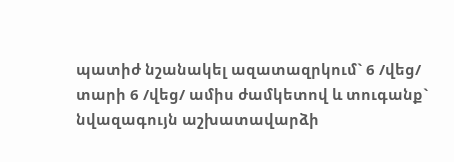պատիժ նշանակել ազատազրկում` 6 /վեց/ տարի 6 /վեց/ ամիս ժամկետով և տուգանք` նվազագույն աշխատավարձի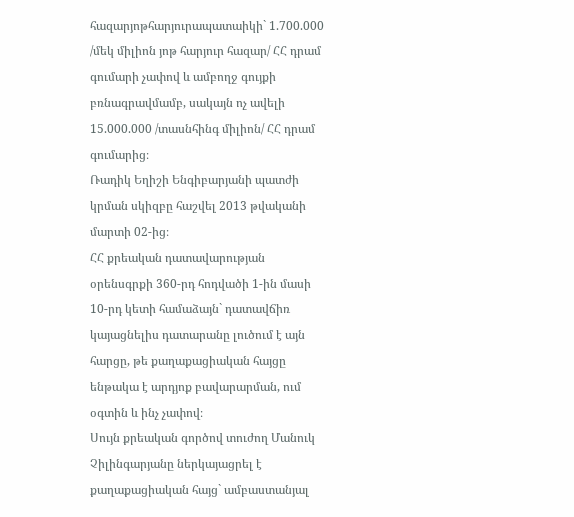հազարյոթհարյուրապատաիկի` 1.700.000 /մեկ միլիոն յոթ հարյուր հազար/ ՀՀ դրամ գումարի չափով և ամբողջ գույքի բռնագրավմամբ, սակայն ոչ ավելի 15.000.000 /տասնհինգ միլիոն/ ՀՀ դրամ գումարից։
Ռադիկ Եղիշի Ենգիբարյանի պատժի կրման սկիզբը հաշվել 2013 թվականի մարտի 02-ից։
ՀՀ քրեական դատավարության օրենսգրքի 360-րդ հոդվածի 1-ին մասի 10-րդ կետի համաձայն` դատավճիռ կայացնելիս դատարանը լուծում է այն հարցը, թե քաղաքացիական հայցը ենթակա է արդյոք բավարարման, ում օգտին և ինչ չափով։
Սույն քրեական գործով տուժող Մանուկ Չիլինգարյանը ներկայացրել է քաղաքացիական հայց` ամբաստանյալ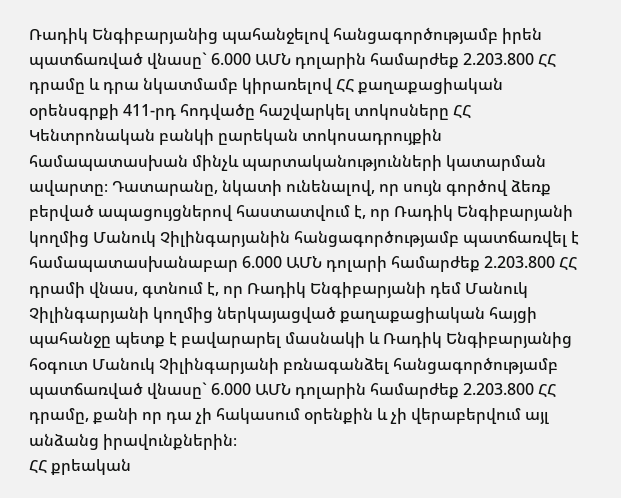Ռադիկ Ենգիբարյանից պահանջելով հանցագործությամբ իրեն պատճառված վնասը` 6.000 ԱՄՆ դոլարին համարժեք 2.203.800 ՀՀ դրամը և դրա նկատմամբ կիրառելով ՀՀ քաղաքացիական օրենսգրքի 411-րդ հոդվածը հաշվարկել տոկոսները ՀՀ Կենտրոնական բանկի ըարեկան տոկոսադրույքին համապատասխան մինչև պարտականությունների կատարման ավարտը։ Դատարանը, նկատի ունենալով, որ սույն գործով ձեռք բերված ապացույցներով հաստատվում է, որ Ռադիկ Ենգիբարյանի կողմից Մանուկ Չիլինգարյանին հանցագործությամբ պատճառվել է համապատասխանաբար 6.000 ԱՄՆ դոլարի համարժեք 2.203.800 ՀՀ դրամի վնաս, գտնում է, որ Ռադիկ Ենգիբարյանի դեմ Մանուկ Չիլինգարյանի կողմից ներկայացված քաղաքացիական հայցի պահանջը պետք է բավարարել մասնակի և Ռադիկ Ենգիբարյանից հօգուտ Մանուկ Չիլինգարյանի բռնագանձել հանցագործությամբ պատճառված վնասը` 6.000 ԱՄՆ դոլարին համարժեք 2.203.800 ՀՀ դրամը, քանի որ դա չի հակասում օրենքին և չի վերաբերվում այլ անձանց իրավունքներին։
ՀՀ քրեական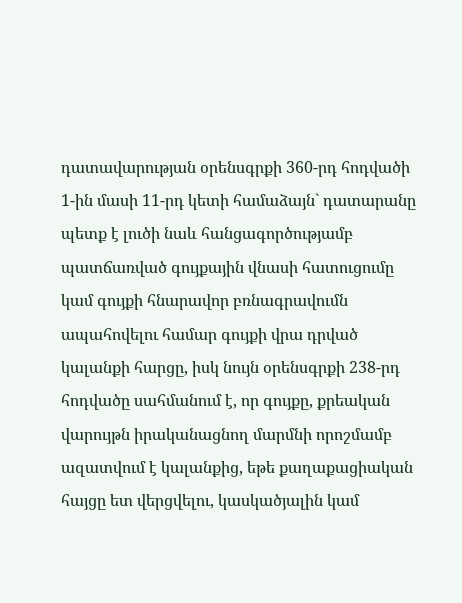դատավարության օրենսգրքի 360-րդ հոդվածի 1-ին մասի 11-րդ կետի համաձայն` դատարանը պետք է լուծի նաև հանցագործությամբ պատճառված գույքային վնասի հատուցումը կամ գույքի հնարավոր բռնագրավումն ապահովելու համար գույքի վրա դրված կալանքի հարցը, իսկ նույն օրենսգրքի 238-րդ հոդվածը սահմանում է, որ գույքը, քրեական վարույթն իրականացնող մարմնի որոշմամբ ազատվում է կալանքից, եթե քաղաքացիական հայցը ետ վերցվելու, կասկածյալին կամ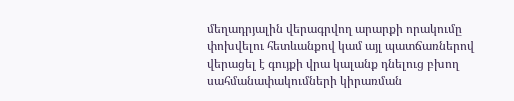մեղադրյալին վերագրվող արարքի որակումը փոխվելու հետևանքով կամ այլ պատճառներով վերացել է գույքի վրա կալանք դնելուց բխող սահմանափակումների կիրառման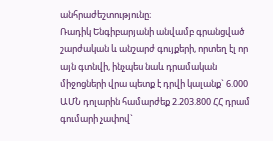անհրաժեշտությունը։
Ռադիկ Ենգիբարյանի անվամբ գրանցված շարժական և անշարժ գույքերի, որտեղ էլ որ այն գտնվի, ինչպես նաև դրամական միջոցների վրա պետք է դրվի կալանք` 6.000 ԱՄՆ դոլարին համարժեք 2.203.800 ՀՀ դրամ գումարի չափով`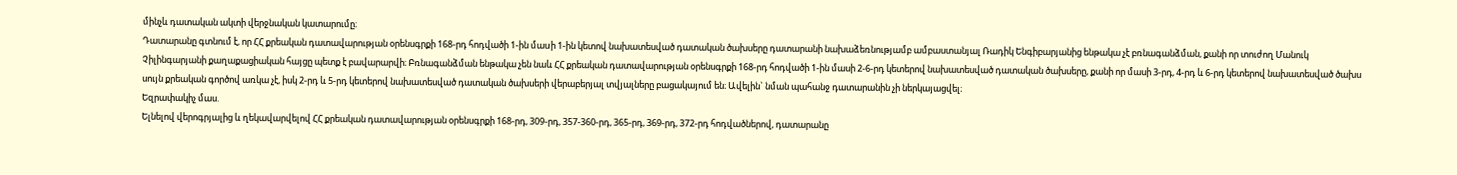մինչև դատական ակտի վերջնական կատարումը։
Դատարանը գտնում է, որ ՀՀ քրեական դատավարության օրենսգրքի 168-րդ հոդվածի 1-ին մաuի 1-ին կետով նախատեսված դատական ծախսերը դատարանի նախաձեռնությամբ ամբաստանյալ Ռադիկ Ենգիբարյանից ենթակա չէ բռնագանձման, քանի որ տուժող Մանուկ Չիլինգարյանի քաղաքացիական հայցը պետք է բավարարվի։ Բռնագանձման ենթակա չեն նաև ՀՀ քրեական դատավարության օրենսգրքի 168-րդ հոդվածի 1-ին մասի 2-6-րդ կետերով նախատեսված դատական ծախսերը, քանի որ մասի 3-րդ, 4-րդ և 6-րդ կետերով նախատեսված ծախս սույն քրեական գործով առկա չէ, իսկ 2-րդ և 5-րդ կետերով նախատեսված դատական ծախսերի վերաբերյալ տվյալները բացակայում են։ Ավելին` նման պահանջ դատարանին չի ներկայացվել։
Եզրափակիչ մաս.
Ելնելով վերոգրյալից և ղեկավարվելով ՀՀ քրեական դատավարության օրենսգրքի 168-րդ, 309-րդ, 357-360-րդ, 365-րդ, 369-րդ, 372-րդ հոդվածներով, դատարանը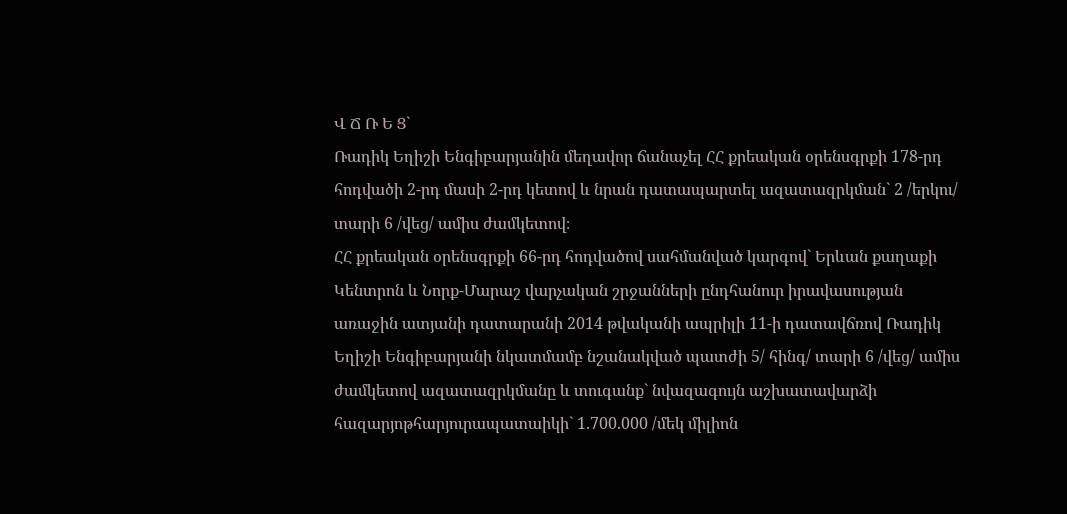Վ Ճ Ռ Ե Ց`
Ռադիկ Եղիշի Ենգիբարյանին մեղավոր ճանաչել ՀՀ քրեական օրենսգրքի 178-րդ հոդվածի 2-րդ մասի 2-րդ կետով և նրան դատապարտել ազատազրկման` 2 /երկու/ տարի 6 /վեց/ ամիս ժամկետով։
ՀՀ քրեական օրենսգրքի 66-րդ հոդվածով սահմանված կարգով` Երևան քաղաքի Կենտրոն և Նորք-Մարաշ վարչական շրջանների ընդհանուր իրավասության առաջին ատյանի դատարանի 2014 թվականի ապրիլի 11-ի դատավճռով Ռադիկ Եղիշի Ենգիբարյանի նկատմամբ նշանակված պատժի 5/ հինգ/ տարի 6 /վեց/ ամիս ժամկետով ազատազրկմանը և տուգանք` նվազագույն աշխատավարձի հազարյոթհարյուրապատաիկի` 1.700.000 /մեկ միլիոն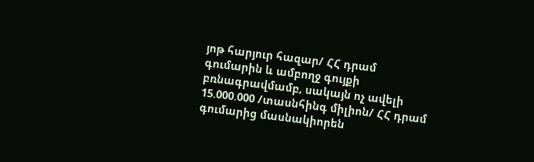յոթ հարյուր հազար/ ՀՀ դրամ գումարին և ամբողջ գույքի բռնագրավմամբ, սակայն ոչ ավելի 15.000.000 /տասնհինգ միլիոն/ ՀՀ դրամ գումարից մասնակիորեն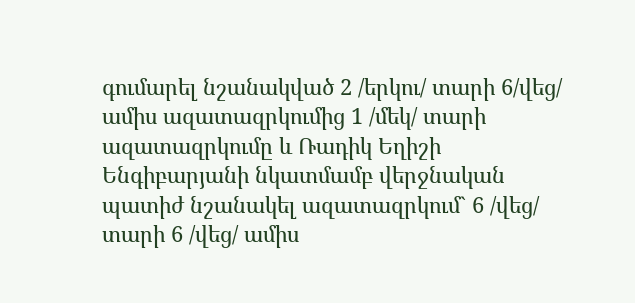գումարել նշանակված 2 /երկու/ տարի 6/վեց/ ամիս ազատազրկումից 1 /մեկ/ տարի ազատազրկումը և Ռադիկ Եղիշի Ենգիբարյանի նկատմամբ վերջնական պատիժ նշանակել ազատազրկում` 6 /վեց/ տարի 6 /վեց/ ամիս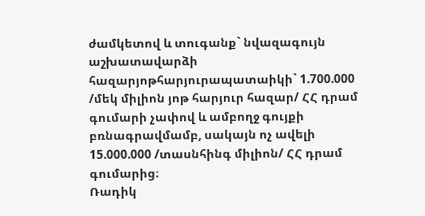ժամկետով և տուգանք` նվազագույն աշխատավարձի հազարյոթհարյուրապատաիկի` 1.700.000 /մեկ միլիոն յոթ հարյուր հազար/ ՀՀ դրամ գումարի չափով և ամբողջ գույքի բռնագրավմամբ, սակայն ոչ ավելի 15.000.000 /տասնհինգ միլիոն/ ՀՀ դրամ գումարից։
Ռադիկ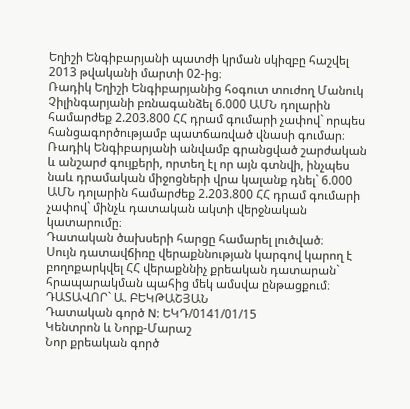Եղիշի Ենգիբարյանի պատժի կրման սկիզբը հաշվել 2013 թվականի մարտի 02-ից։
Ռադիկ Եղիշի Ենգիբարյանից հօգուտ տուժող Մանուկ Չիլինգարյանի բռնագանձել 6.000 ԱՄՆ դոլարին համարժեք 2.203.800 ՀՀ դրամ գումարի չափով` որպես հանցագործությամբ պատճառված վնասի գումար։
Ռադիկ Ենգիբարյանի անվամբ գրանցված շարժական և անշարժ գույքերի, որտեղ էլ որ այն գտնվի, ինչպես նաև դրամական միջոցների վրա կալանք դնել` 6.000 ԱՄՆ դոլարին համարժեք 2.203.800 ՀՀ դրամ գումարի չափով` մինչև դատական ակտի վերջնական կատարումը։
Դատական ծախսերի հարցը համարել լուծված։
Սույն դատավճիռը վերաքննության կարգով կարող է բողոքարկվել ՀՀ վերաքննիչ քրեական դատարան` հրապարակման պահից մեկ ամսվա ընթացքում։
ԴԱՏԱՎՈՐ` Ա. ԲԵԿԹԱՇՅԱՆ
Դատական գործ N: ԵԿԴ/0141/01/15
Կենտրոն և Նորք-Մարաշ
Նոր քրեական գործ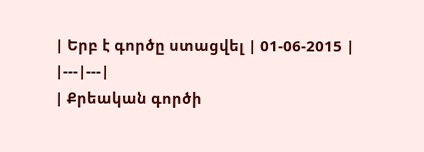| Երբ է գործը ստացվել | 01-06-2015 |
|---|---|
| Քրեական գործի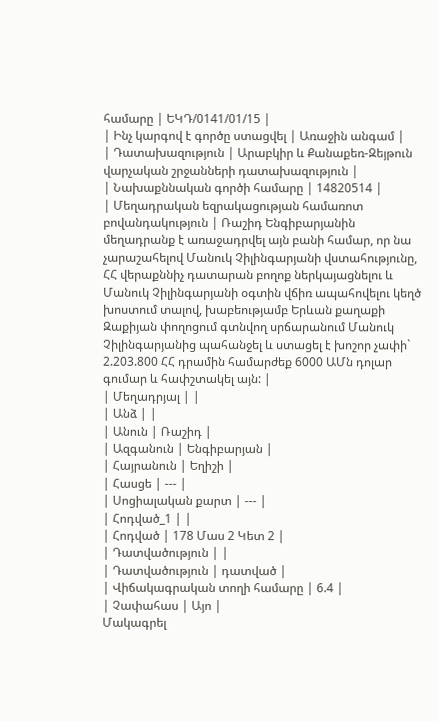համարը | ԵԿԴ/0141/01/15 |
| Ինչ կարգով է գործը ստացվել | Առաջին անգամ |
| Դատախազություն | Արաբկիր և Քանաքեռ-Զեյթուն վարչական շրջանների դատախազություն |
| Նախաքննական գործի համարը | 14820514 |
| Մեղադրական եզրակացության համառոտ բովանդակություն | Ռաշիդ Ենգիբարյանին մեղադրանք է առաջադրվել այն բանի համար, որ նա չարաշահելով Մանուկ Չիլինգարյանի վստահությունը, ՀՀ վերաքննիչ դատարան բողոք ներկայացնելու և Մանուկ Չիլինգարյանի օգտին վճիռ ապահովելու կեղծ խոստում տալով, խաբեությամբ Երևան քաղաքի Զաքիյան փողոցում գտնվող սրճարանում Մանուկ Չիլինգարյանից պահանջել և ստացել է խոշոր չափի` 2.203.800 ՀՀ դրամին համարժեք 6000 ԱՄն դոլար գումար և հափշտակել այն: |
| Մեղադրյալ | |
| Անձ | |
| Անուն | Ռաշիդ |
| Ազգանուն | Ենգիբարյան |
| Հայրանուն | Եղիշի |
| Հասցե | --- |
| Սոցիալական քարտ | --- |
| Հոդված_1 | |
| Հոդված | 178 Մաս 2 Կետ 2 |
| Դատվածություն | |
| Դատվածություն | դատված |
| Վիճակագրական տողի համարը | 6.4 |
| Չափահաս | Այո |
Մակագրել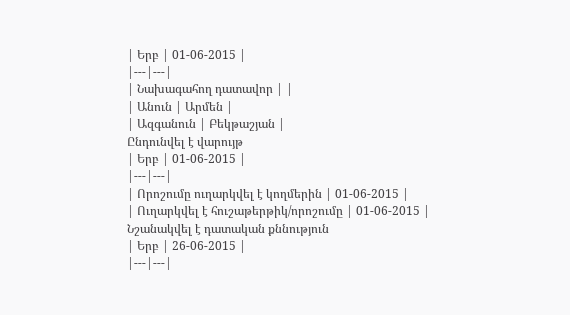| Երբ | 01-06-2015 |
|---|---|
| Նախագահող դատավոր | |
| Անուն | Արմեն |
| Ազգանուն | Բեկթաշյան |
Ընդունվել է վարույթ
| Երբ | 01-06-2015 |
|---|---|
| Որոշումը ուղարկվել է կողմերին | 01-06-2015 |
| Ուղարկվել է հուշաթերթիկ/որոշումը | 01-06-2015 |
Նշանակվել է դատական քննություն
| Երբ | 26-06-2015 |
|---|---|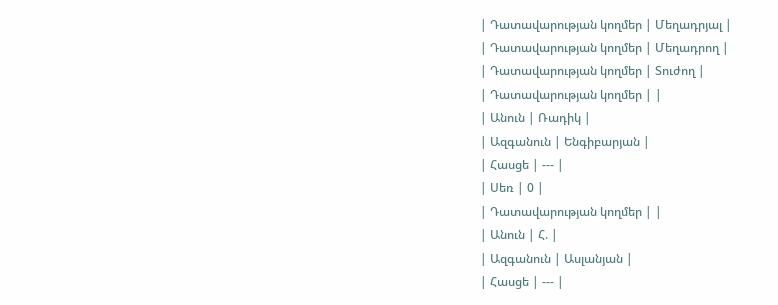| Դատավարության կողմեր | Մեղադրյալ |
| Դատավարության կողմեր | Մեղադրող |
| Դատավարության կողմեր | Տուժող |
| Դատավարության կողմեր | |
| Անուն | Ռադիկ |
| Ազգանուն | Ենգիբարյան |
| Հասցե | --- |
| Սեռ | 0 |
| Դատավարության կողմեր | |
| Անուն | Հ. |
| Ազգանուն | Ասլանյան |
| Հասցե | --- |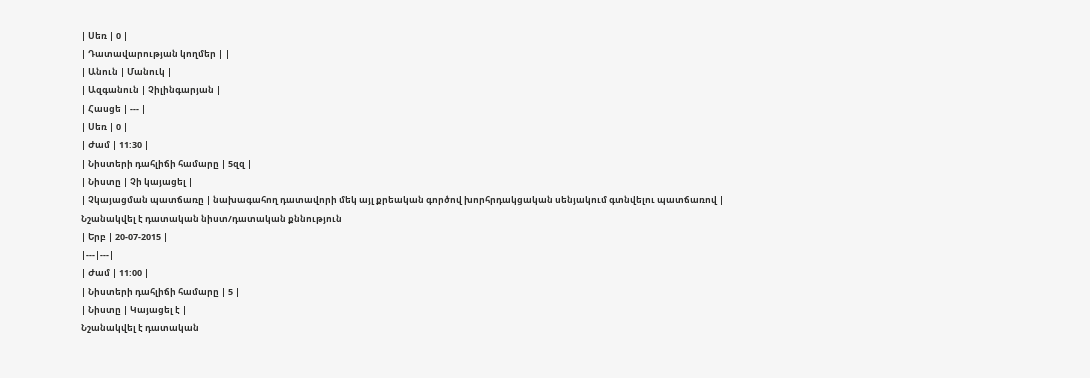| Սեռ | 0 |
| Դատավարության կողմեր | |
| Անուն | Մանուկ |
| Ազգանուն | Չիլինգարյան |
| Հասցե | --- |
| Սեռ | 0 |
| Ժամ | 11:30 |
| Նիստերի դահլիճի համարը | 5զզ |
| Նիստը | Չի կայացել |
| Չկայացման պատճառը | նախագահող դատավորի մեկ այլ քրեական գործով խորհրդակցական սենյակում գտնվելու պատճառով |
Նշանակվել է դատական նիստ/դատական քննություն
| Երբ | 20-07-2015 |
|---|---|
| Ժամ | 11:00 |
| Նիստերի դահլիճի համարը | 5 |
| Նիստը | Կայացել է |
Նշանակվել է դատական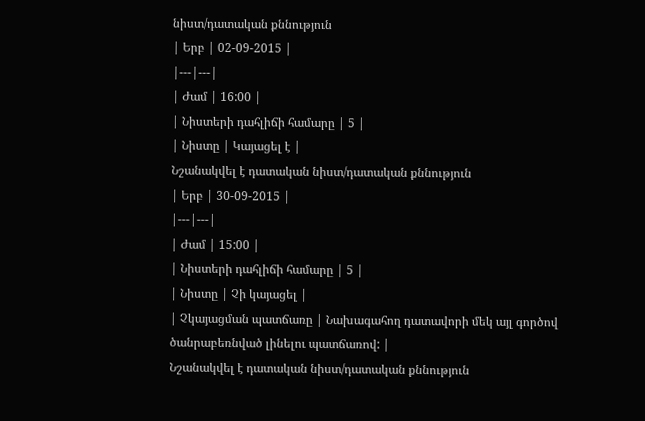նիստ/դատական քննություն
| Երբ | 02-09-2015 |
|---|---|
| Ժամ | 16:00 |
| Նիստերի դահլիճի համարը | 5 |
| Նիստը | Կայացել է |
Նշանակվել է դատական նիստ/դատական քննություն
| Երբ | 30-09-2015 |
|---|---|
| Ժամ | 15:00 |
| Նիստերի դահլիճի համարը | 5 |
| Նիստը | Չի կայացել |
| Չկայացման պատճառը | Նախագահող դատավորի մեկ այլ գործով ծանրաբեռնված լինելու պատճառով: |
Նշանակվել է դատական նիստ/դատական քննություն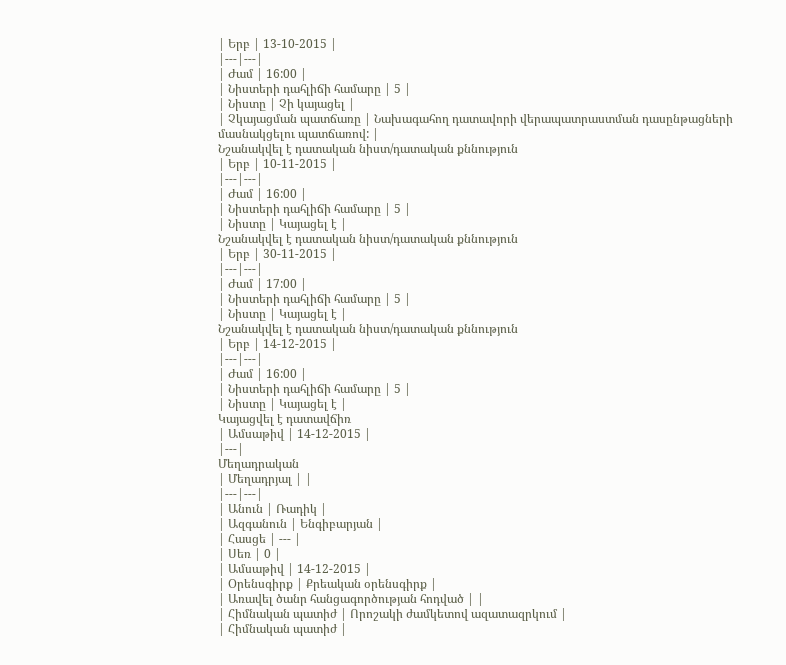| Երբ | 13-10-2015 |
|---|---|
| Ժամ | 16:00 |
| Նիստերի դահլիճի համարը | 5 |
| Նիստը | Չի կայացել |
| Չկայացման պատճառը | Նախագահող դատավորի վերապատրաստման դասընթացների մասնակցելու պատճառով: |
Նշանակվել է դատական նիստ/դատական քննություն
| Երբ | 10-11-2015 |
|---|---|
| Ժամ | 16:00 |
| Նիստերի դահլիճի համարը | 5 |
| Նիստը | Կայացել է |
Նշանակվել է դատական նիստ/դատական քննություն
| Երբ | 30-11-2015 |
|---|---|
| Ժամ | 17:00 |
| Նիստերի դահլիճի համարը | 5 |
| Նիստը | Կայացել է |
Նշանակվել է դատական նիստ/դատական քննություն
| Երբ | 14-12-2015 |
|---|---|
| Ժամ | 16:00 |
| Նիստերի դահլիճի համարը | 5 |
| Նիստը | Կայացել է |
Կայացվել է դատավճիռ
| Ամսաթիվ | 14-12-2015 |
|---|
Մեղադրական
| Մեղադրյալ | |
|---|---|
| Անուն | Ռադիկ |
| Ազգանուն | Ենգիբարյան |
| Հասցե | --- |
| Սեռ | 0 |
| Ամսաթիվ | 14-12-2015 |
| Օրենսգիրք | Քրեական օրենսգիրք |
| Առավել ծանր հանցագործության հոդված | |
| Հիմնական պատիժ | Որոշակի ժամկետով ազատազրկում |
| Հիմնական պատիժ |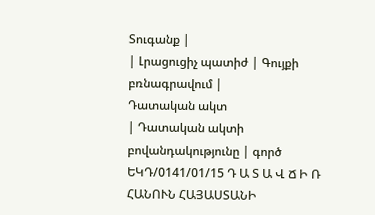Տուգանք |
| Լրացուցիչ պատիժ | Գույքի բռնագրավում |
Դատական ակտ
| Դատական ակտի բովանդակությունը | գործ ԵԿԴ/0141/01/15 Դ Ա Տ Ա Վ Ճ Ի Ռ ՀԱՆՈՒՆ ՀԱՅԱՍՏԱՆԻ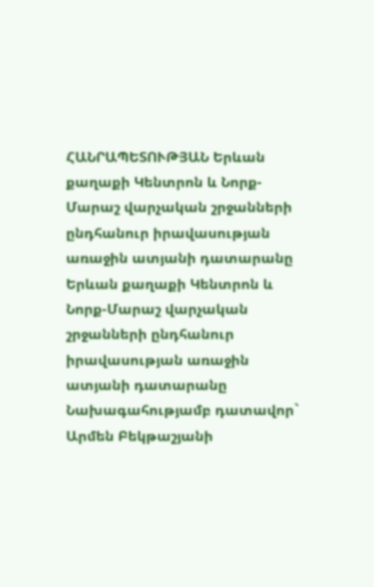ՀԱՆՐԱՊԵՏՈՒԹՅԱՆ Երևան քաղաքի Կենտրոն և Նորք-Մարաշ վարչական շրջանների ընդհանուր իրավասության առաջին ատյանի դատարանը Երևան քաղաքի Կենտրոն և Նորք-Մարաշ վարչական շրջանների ընդհանուր իրավասության առաջին ատյանի դատարանը Նախագահությամբ դատավոր` Արմեն Բեկթաշյանի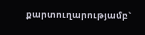քարտուղարությամբ`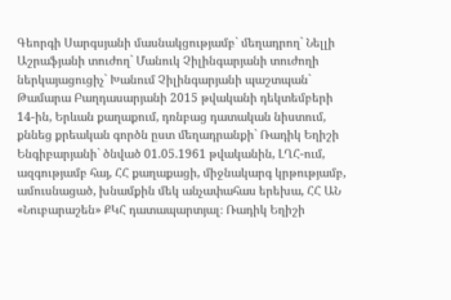Գեորգի Սարգսյանի մասնակցությամբ` մեղադրող` Նելլի Աշրաֆյանի տուժող` Մանուկ Չիլինգարյանի տուժողի ներկայացուցիչ` Խանում Չիլինգարյանի պաշտպան` Թամարա Բաղդասարյանի 2015 թվականի դեկտեմբերի 14-ին, Երևան քաղաքում, դռնբաց դատական նիստում, քննեց քրեական գործն ըստ մեղադրանքի` Ռադիկ Եղիշի Ենգիբարյանի` ծնված 01.05.1961 թվականին, ԼՂՀ-ում, ազգությամբ հայ, ՀՀ քաղաքացի, միջնակարգ կրթությամբ, ամուսնացած, խնամքին մեկ անչափահաս երեխա, ՀՀ ԱՆ «Նուբարաշեն» ՔԿՀ դատապարտյալ։ Ռադիկ Եղիշի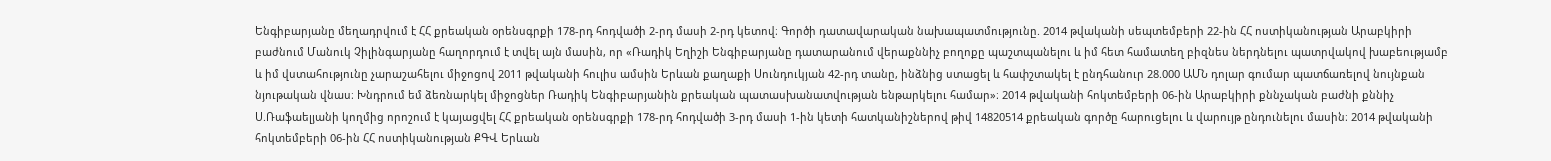Ենգիբարյանը մեղադրվում է ՀՀ քրեական օրենսգրքի 178-րդ հոդվածի 2-րդ մասի 2-րդ կետով։ Գործի դատավարական նախապատմությունը. 2014 թվականի սեպտեմբերի 22-ին ՀՀ ոստիկանության Արաբկիրի բաժնում Մանուկ Չիլինգարյանը հաղորդում է տվել այն մասին, որ «Ռադիկ Եղիշի Ենգիբարյանը դատարանում վերաքննիչ բողոքը պաշտպանելու և իմ հետ համատեղ բիզնես ներդնելու պատրվակով խաբեությամբ և իմ վստահությունը չարաշահելու միջոցով 2011 թվականի հուլիս ամսին Երևան քաղաքի Սունդուկյան 42-րդ տանը, ինձնից ստացել և հափշտակել է ընդհանուր 28.000 ԱՄՆ դոլար գումար պատճառելով նույնքան նյութական վնաս։ Խնդրում եմ ձեռնարկել միջոցներ Ռադիկ Ենգիբարյանին քրեական պատասխանատվության ենթարկելու համար»։ 2014 թվականի հոկտեմբերի 06-ին Արաբկիրի քննչական բաժնի քննիչ Ս.Ռաֆաելյանի կողմից որոշում է կայացվել ՀՀ քրեական օրենսգրքի 178-րդ հոդվածի 3-րդ մասի 1-ին կետի հատկանիշներով թիվ 14820514 քրեական գործը հարուցելու և վարույթ ընդունելու մասին։ 2014 թվականի հոկտեմբերի 06-ին ՀՀ ոստիկանության ՔԳՎ Երևան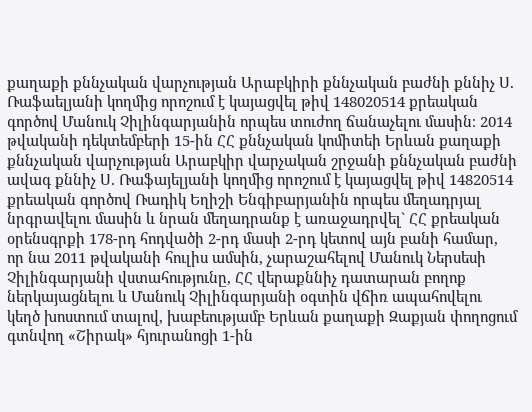քաղաքի քննչական վարչության Արաբկիրի քննչական բաժնի քննիչ Ս. Ռաֆաելյանի կողմից որոշում է կայացվել թիվ 148020514 քրեական գործով Մանուկ Չիլինգարյանին որպես տուժող ճանաչելու մասին։ 2014 թվականի դեկտեմբերի 15-ին ՀՀ քննչական կոմիտեի Երևան քաղաքի քննչական վարչության Արաբկիր վարչական շրջանի քննչական բաժնի ավագ քննիչ Ս. Ռաֆայելյանի կողմից որոշում է կայացվել թիվ 14820514 քրեական գործով Ռադիկ Եղիշի Ենգիբարյանին որպես մեղադրյալ նրգրավելու մասին և նրան մեղադրանք է առաջադրվել` ՀՀ քրեական օրենսգրքի 178-րդ հոդվածի 2-րդ մասի 2-րդ կետով այն բանի համար, որ նա 2011 թվականի հուլիս ամսին, չարաշահելով Մանուկ Ներսեսի Չիլինգարյանի վստահությունը, ՀՀ վերաքննիչ դատարան բողոք ներկայացնելու և Մանուկ Չիլինգարյանի օգտին վճիռ ապահովելու կեղծ խոստում տալով, խաբեությամբ Երևան քաղաքի Զաքյան փողոցում գտնվող «Շիրակ» հյուրանոցի 1-ին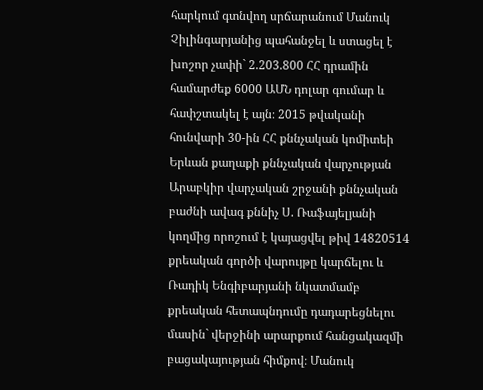հարկում գտնվող սրճարանում Մանուկ Չիլինգարյանից պահանջել և ստացել է խոշոր չափի` 2.203.800 ՀՀ դրամին համարժեք 6000 ԱՄՆ դոլար գումար և հափշտակել է այն։ 2015 թվականի հունվարի 30-ին ՀՀ քննչական կոմիտեի Երևան քաղաքի քննչական վարչության Արաբկիր վարչական շրջանի քննչական բաժնի ավագ քննիչ Ս. Ռաֆայելյանի կողմից որոշում է կայացվել թիվ 14820514 քրեական գործի վարույթը կարճելու և Ռադիկ Ենգիբարյանի նկատմամբ քրեական հետապնդումը դադարեցնելու մասին` վերջինի արարքում հանցակազմի բացակայության հիմքով։ Մանուկ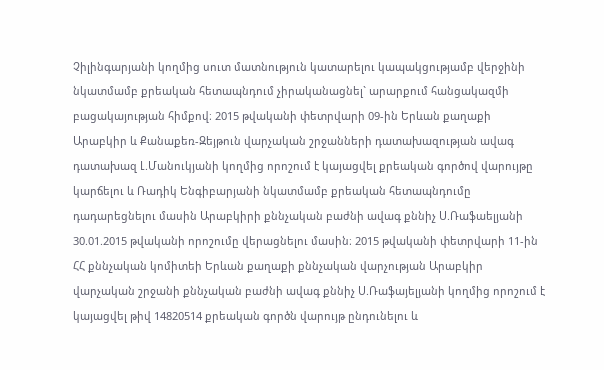Չիլինգարյանի կողմից սուտ մատնություն կատարելու կապակցությամբ վերջինի նկատմամբ քրեական հետապնդում չիրականացնել` արարքում հանցակազմի բացակայության հիմքով։ 2015 թվականի փետրվարի 09-ին Երևան քաղաքի Արաբկիր և Քանաքեռ-Զեյթուն վարչական շրջանների դատախազության ավագ դատախազ Լ.Մանուկյանի կողմից որոշում է կայացվել քրեական գործով վարույթը կարճելու և Ռադիկ Ենգիբարյանի նկատմամբ քրեական հետապնդումը դադարեցնելու մասին Արաբկիրի քննչական բաժնի ավագ քննիչ Ս.Ռաֆաելյանի 30.01.2015 թվականի որոշումը վերացնելու մասին։ 2015 թվականի փետրվարի 11-ին ՀՀ քննչական կոմիտեի Երևան քաղաքի քննչական վարչության Արաբկիր վարչական շրջանի քննչական բաժնի ավագ քննիչ Ս.Ռաֆայելյանի կողմից որոշում է կայացվել թիվ 14820514 քրեական գործն վարույթ ընդունելու և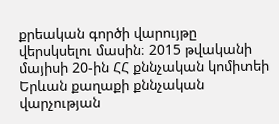քրեական գործի վարույթը վերսկսելու մասին։ 2015 թվականի մայիսի 20-ին ՀՀ քննչական կոմիտեի Երևան քաղաքի քննչական վարչության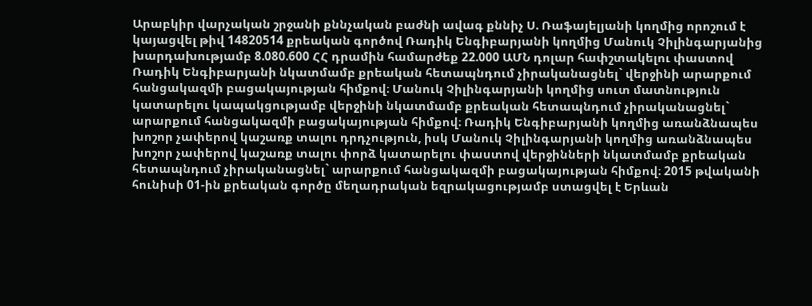Արաբկիր վարչական շրջանի քննչական բաժնի ավագ քննիչ Ս. Ռաֆայելյանի կողմից որոշում է կայացվել թիվ 14820514 քրեական գործով Ռադիկ Ենգիբարյանի կողմից Մանուկ Չիլինգարյանից խարդախությամբ 8.080.600 ՀՀ դրամին համարժեք 22.000 ԱՄՆ դոլար հափշտակելու փաստով Ռադիկ Ենգիբարյանի նկատմամբ քրեական հետապնդում չիրականացնել` վերջինի արարքում հանցակազմի բացակայության հիմքով։ Մանուկ Չիլինգարյանի կողմից սուտ մատնություն կատարելու կապակցությամբ վերջինի նկատմամբ քրեական հետապնդում չիրականացնել` արարքում հանցակազմի բացակայության հիմքով։ Ռադիկ Ենգիբարյանի կողմից առանձնապես խոշոր չափերով կաշառք տալու դրդչություն, իսկ Մանուկ Չիլինգարյանի կողմից առանձնապես խոշոր չափերով կաշառք տալու փորձ կատարելու փաստով վերջինների նկատմամբ քրեական հետապնդում չիրականացնել` արարքում հանցակազմի բացակայության հիմքով։ 2015 թվականի հունիսի 01-ին քրեական գործը մեղադրական եզրակացությամբ ստացվել է Երևան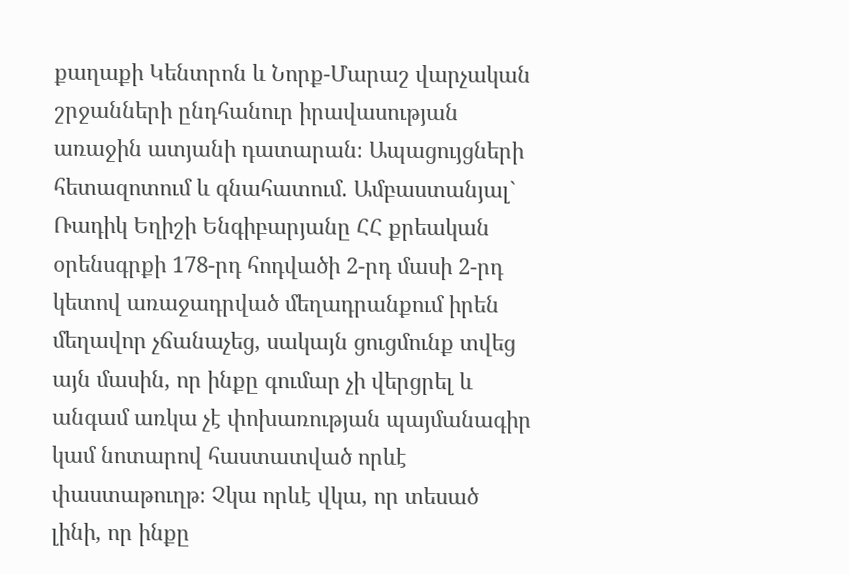քաղաքի Կենտրոն և Նորք-Մարաշ վարչական շրջանների ընդհանուր իրավասության առաջին ատյանի դատարան։ Ապացույցների հետազոտում և գնահատում. Ամբաստանյալ` Ռադիկ Եղիշի Ենգիբարյանը ՀՀ քրեական օրենսգրքի 178-րդ հոդվածի 2-րդ մասի 2-րդ կետով առաջադրված մեղադրանքում իրեն մեղավոր չճանաչեց, սակայն ցուցմունք տվեց այն մասին, որ ինքը գումար չի վերցրել և անգամ առկա չէ փոխառության պայմանագիր կամ նոտարով հաստատված որևէ փաստաթուղթ։ Չկա որևէ վկա, որ տեսած լինի, որ ինքը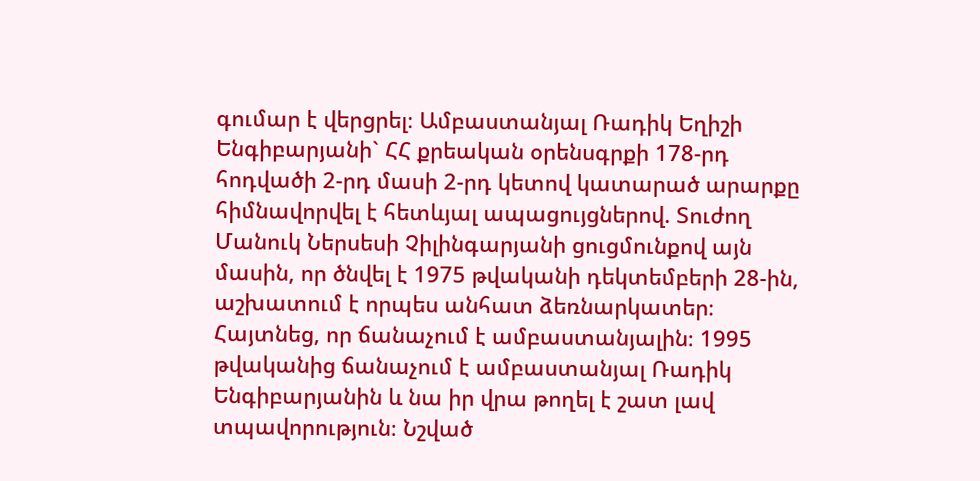գումար է վերցրել։ Ամբաստանյալ Ռադիկ Եղիշի Ենգիբարյանի` ՀՀ քրեական օրենսգրքի 178-րդ հոդվածի 2-րդ մասի 2-րդ կետով կատարած արարքը հիմնավորվել է հետևյալ ապացույցներով. Տուժող Մանուկ Ներսեսի Չիլինգարյանի ցուցմունքով այն մասին, որ ծնվել է 1975 թվականի դեկտեմբերի 28-ին, աշխատում է որպես անհատ ձեռնարկատեր։ Հայտնեց, որ ճանաչում է ամբաստանյալին։ 1995 թվականից ճանաչում է ամբաստանյալ Ռադիկ Ենգիբարյանին և նա իր վրա թողել է շատ լավ տպավորություն։ Նշված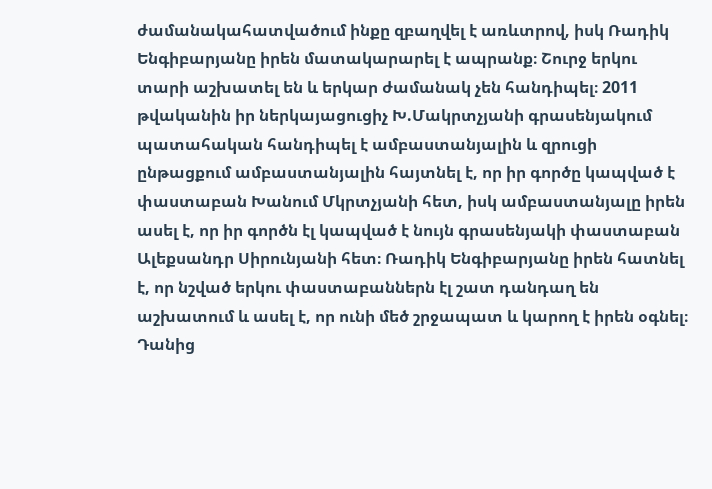ժամանակահատվածում ինքը զբաղվել է առևտրով, իսկ Ռադիկ Ենգիբարյանը իրեն մատակարարել է ապրանք։ Շուրջ երկու տարի աշխատել են և երկար ժամանակ չեն հանդիպել։ 2011 թվականին իր ներկայացուցիչ Խ.Մակրտչյանի գրասենյակում պատահական հանդիպել է ամբաստանյալին և զրուցի ընթացքում ամբաստանյալին հայտնել է, որ իր գործը կապված է փաստաբան Խանում Մկրտչյանի հետ, իսկ ամբաստանյալը իրեն ասել է, որ իր գործն էլ կապված է նույն գրասենյակի փաստաբան Ալեքսանդր Սիրունյանի հետ։ Ռադիկ Ենգիբարյանը իրեն հատնել է, որ նշված երկու փաստաբաններն էլ շատ դանդաղ են աշխատում և ասել է, որ ունի մեծ շրջապատ և կարող է իրեն օգնել։ Դանից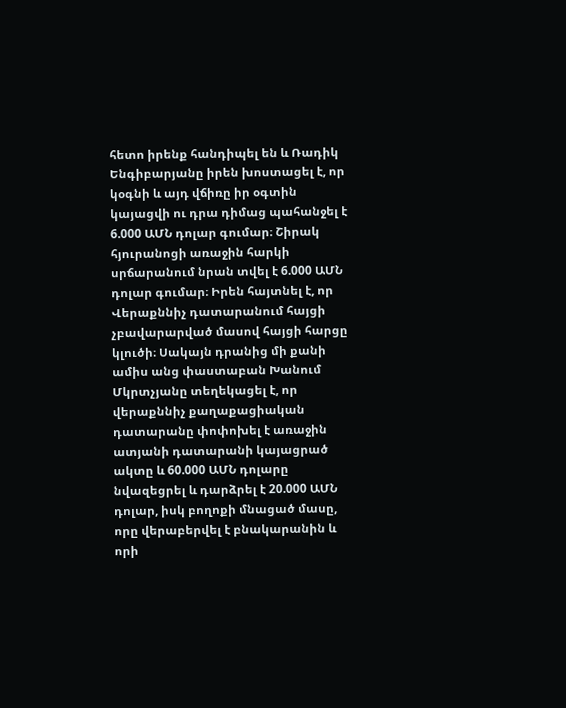հետո իրենք հանդիպել են և Ռադիկ Ենգիբարյանը իրեն խոստացել է, որ կօգնի և այդ վճիռը իր օգտին կայացվի ու դրա դիմաց պահանջել է 6.000 ԱՄՆ դոլար գումար։ Շիրակ հյուրանոցի առաջին հարկի սրճարանում նրան տվել է 6.000 ԱՄՆ դոլար գումար։ Իրեն հայտնել է, որ Վերաքննիչ դատարանում հայցի չբավարարված մասով հայցի հարցը կլուծի։ Սակայն դրանից մի քանի ամիս անց փաստաբան Խանում Մկրտչյանը տեղեկացել է, որ վերաքննիչ քաղաքացիական դատարանը փոփոխել է առաջին ատյանի դատարանի կայացրած ակտը և 60.000 ԱՄՆ դոլարը նվազեցրել և դարձրել է 20.000 ԱՄՆ դոլար, իսկ բողոքի մնացած մասը, որը վերաբերվել է բնակարանին և որի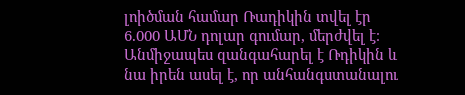լոիծման համար Ռադիկին տվել էր 6.000 ԱՄՆ դոլար գումար, մերժվել է։ Անմիջապես զանգահարել է Ռդիկին և նա իրեն ասել է, որ անհանգստանալու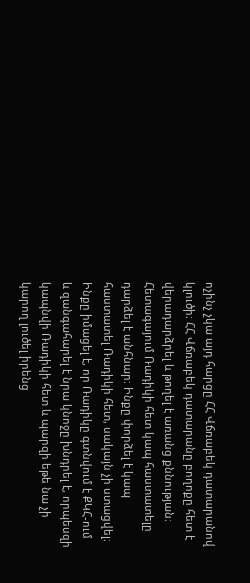ոչինչ չկա այդ հարցը ՀՀ Վճռաբեկ դատարանով կլուծի։ ՀՀ Վճռաբեկ դատարանը բողոքը հետ է վերադարձրել և թողել է առանց քննության։ Հետագայում Ռադիկի հետ կապ հաստատելը դարձել է անհնար։ Ինքը փորձել է կապ հաստատել Ռադիկի հետ, սակայն չի ստացվել։ Ինքը իմացել է, որ Ռադիկը գտնվում է ՔԿՀ-ում և զանգահարել է նրա կնոջը խնդրել է, որպեսզի կապնվի Ռադիկի հետ և պարզի եթե նա չի կարող լուծել իրենց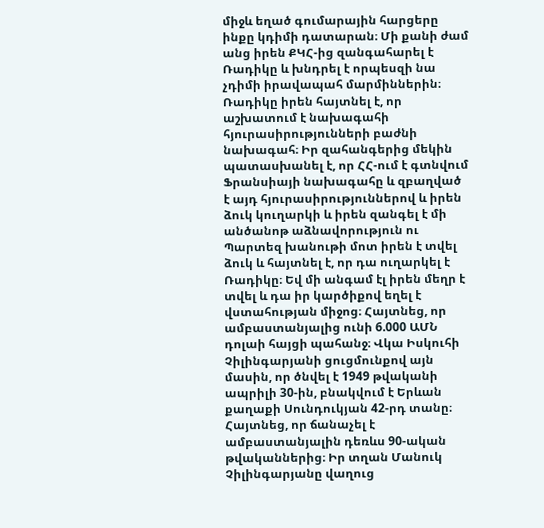միջև եղած գումարային հարցերը ինքը կդիմի դատարան։ Մի քանի ժամ անց իրեն ՔԿՀ-ից զանգահարել է Ռադիկը և խնդրել է որպեսզի նա չդիմի իրավապահ մարմիններին։ Ռադիկը իրեն հայտնել է, որ աշխատում է նախագահի հյուրասիրությունների բաժնի նախագահ։ Իր զահանգերից մեկին պատասխանել է, որ ՀՀ-ում է գտնվում Ֆրանսիայի նախագահը և զբաղված է այդ հյուրասիրություններով և իրեն ձուկ կուղարկի և իրեն զանգել է մի անծանոթ աձնավորություն ու Պարտեզ խանութի մոտ իրեն է տվել ձուկ և հայտնել է, որ դա ուղարկել է Ռադիկը։ Եվ մի անգամ էլ իրեն մեղր է տվել և դա իր կարծիքով եղել է վստահության միջոց։ Հայտնեց, որ ամբաստանյալից ունի 6.000 ԱՄՆ դոլաի հայցի պահանջ։ Վկա Իսկուհի Չիլինգարյանի ցուցմունքով այն մասին, որ ծնվել է 1949 թվականի ապրիլի 30-ին, բնակվում է Երևան քաղաքի Սունդուկյան 42-րդ տանը։ Հայտնեց, որ ճանաչել է ամբաստանյալին դեռևս 90-ական թվականներից։ Իր տղան Մանուկ Չիլինգարյանը վաղուց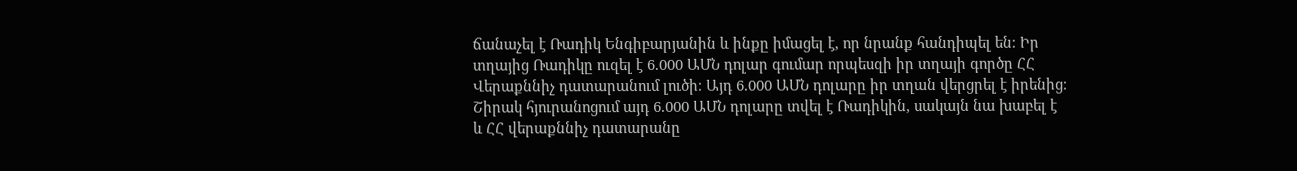ճանաչել է Ռադիկ Ենգիբարյանին և ինքը իմացել է, որ նրանք հանդիպել են։ Իր տղայից Ռադիկը ուզել է 6.000 ԱՄՆ դոլար գումար որպեսզի իր տղայի գործը ՀՀ Վերաքննիչ դատարանում լուծի։ Այդ 6.000 ԱՄՆ դոլարը իր տղան վերցրել է իրենից։ Շիրակ հյուրանոցում այդ 6.000 ԱՄՆ դոլարը տվել է Ռադիկին, սակայն նա խաբել է և ՀՀ վերաքննիչ դատարանը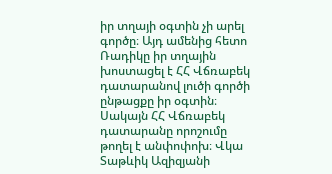իր տղայի օգտին չի արել գործը։ Այդ ամենից հետո Ռադիկը իր տղային խոստացել է ՀՀ Վճռաբեկ դատարանով լուծի գործի ընթացքը իր օգտին։ Սակայն ՀՀ Վճռաբեկ դատարանը որոշումը թողել է անփոփոխ։ Վկա Տաթևիկ Ազիզյանի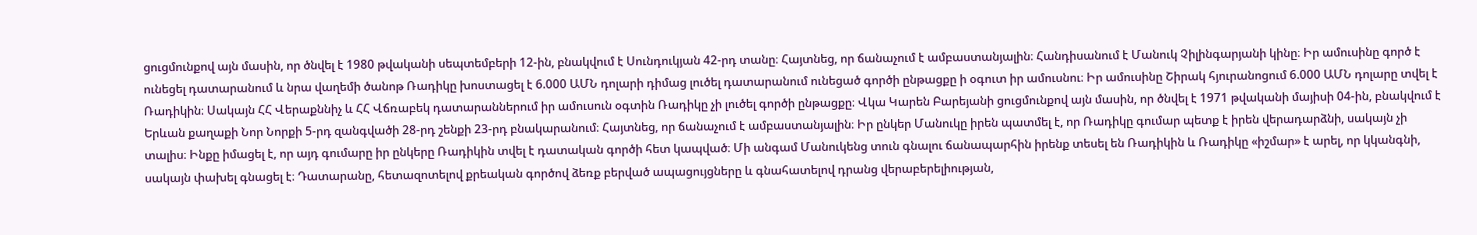ցուցմունքով այն մասին, որ ծնվել է 1980 թվականի սեպտեմբերի 12-ին, բնակվում է Սունդուկյան 42-րդ տանը։ Հայտնեց, որ ճանաչում է ամբաստանյալին։ Հանդիսանում է Մանուկ Չիլինգարյանի կինը։ Իր ամուսինը գործ է ունեցել դատարանում և նրա վաղեմի ծանոթ Ռադիկը խոստացել է 6.000 ԱՄՆ դոլարի դիմաց լուծել դատարանում ունեցած գործի ընթացքը ի օգուտ իր ամուսնու։ Իր ամուսինը Շիրակ հյուրանոցում 6.000 ԱՄՆ դոլարը տվել է Ռադիկին։ Սակայն ՀՀ Վերաքննիչ և ՀՀ Վճռաբեկ դատարաններում իր ամուսուն օգտին Ռադիկը չի լուծել գործի ընթացքը։ Վկա Կարեն Բարեյանի ցուցմունքով այն մասին, որ ծնվել է 1971 թվականի մայիսի 04-ին, բնակվում է Երևան քաղաքի Նոր Նորքի 5-րդ զանգվածի 28-րդ շենքի 23-րդ բնակարանում։ Հայտնեց, որ ճանաչում է ամբաստանյալին։ Իր ընկեր Մանուկը իրեն պատմել է, որ Ռադիկը գումար պետք է իրեն վերադարձնի, սակայն չի տալիս։ Ինքը իմացել է, որ այդ գումարը իր ընկերը Ռադիկին տվել է դատական գործի հետ կապված։ Մի անգամ Մանուկենց տուն գնալու ճանապարհին իրենք տեսել են Ռադիկին և Ռադիկը «իշմար» է արել, որ կկանգնի, սակայն փախել գնացել է։ Դատարանը, հետազոտելով քրեական գործով ձեռք բերված ապացույցները և գնահատելով դրանց վերաբերելիության,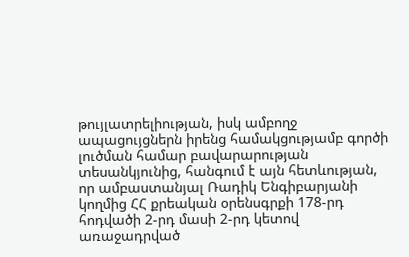թույլատրելիության, իսկ ամբողջ ապացույցներն իրենց համակցությամբ գործի լուծման համար բավարարության տեսանկյունից, հանգում է այն հետևության, որ ամբաստանյալ Ռադիկ Ենգիբարյանի կողմից ՀՀ քրեական օրենսգրքի 178-րդ հոդվածի 2-րդ մասի 2-րդ կետով առաջադրված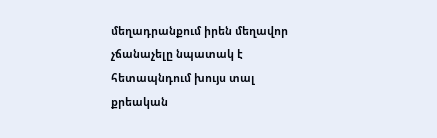մեղադրանքում իրեն մեղավոր չճանաչելը նպատակ է հետապնդում խույս տալ քրեական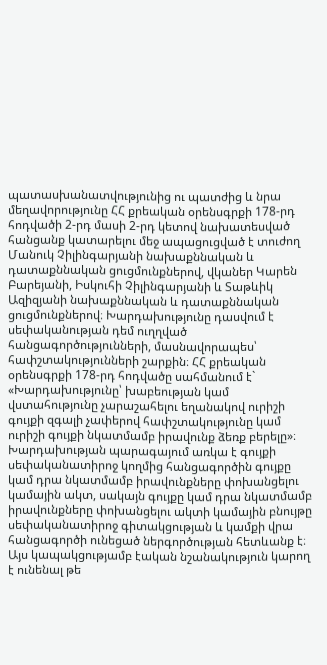պատասխանատվությունից ու պատժից և նրա մեղավորությունը ՀՀ քրեական օրենսգրքի 178-րդ հոդվածի 2-րդ մասի 2-րդ կետով նախատեսված հանցանք կատարելու մեջ ապացուցված է տուժող Մանուկ Չիլինգարյանի նախաքննական և դատաքննական ցուցմունքներով, վկաներ Կարեն Բարեյանի, Իսկուհի Չիլինգարյանի և Տաթևիկ Ազիզյանի նախաքննական և դատաքննական ցուցմունքներով։ Խարդախությունը դասվում է սեփականության դեմ ուղղված հանցագործությունների, մասնավորապես՝ հափշտակությունների շարքին։ ՀՀ քրեական օրենսգրքի 178-րդ հոդվածը սահմանում է` «Խարդախությունը՝ խաբեության կամ վստահությունը չարաշահելու եղանակով ուրիշի գույքի զգալի չափերով հափշտակությունը կամ ուրիշի գույքի նկատմամբ իրավունք ձեռք բերելը»։ Խարդախության պարագայում առկա է գույքի սեփականատիրոջ կողմից հանցագործին գույքը կամ դրա նկատմամբ իրավունքները փոխանցելու կամային ակտ, սակայն գույքը կամ դրա նկատմամբ իրավունքները փոխանցելու ակտի կամային բնույթը սեփականատիրոջ գիտակցության և կամքի վրա հանցագործի ունեցած ներգործության հետևանք է։ Այս կապակցությամբ էական նշանակություն կարող է ունենալ թե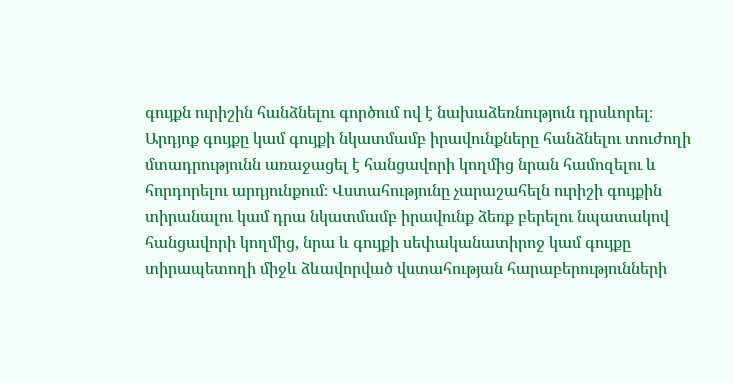գույքն ուրիշին հանձնելու գործում ով է նախաձեռնություն դրսևորել։ Արդյոք գույքը կամ գույքի նկատմամբ իրավունքները հանձնելու տուժողի մտադրությունն առաջացել է հանցավորի կողմից նրան համոզելու և հորդորելու արդյունքում։ Վստահությունը չարաշահելն ուրիշի գույքին տիրանալու կամ դրա նկատմամբ իրավունք ձեռք բերելու նպատակով հանցավորի կողմից, նրա և գույքի սեփականատիրոջ կամ գույքը տիրապետողի միջև ձևավորված վստահության հարաբերությունների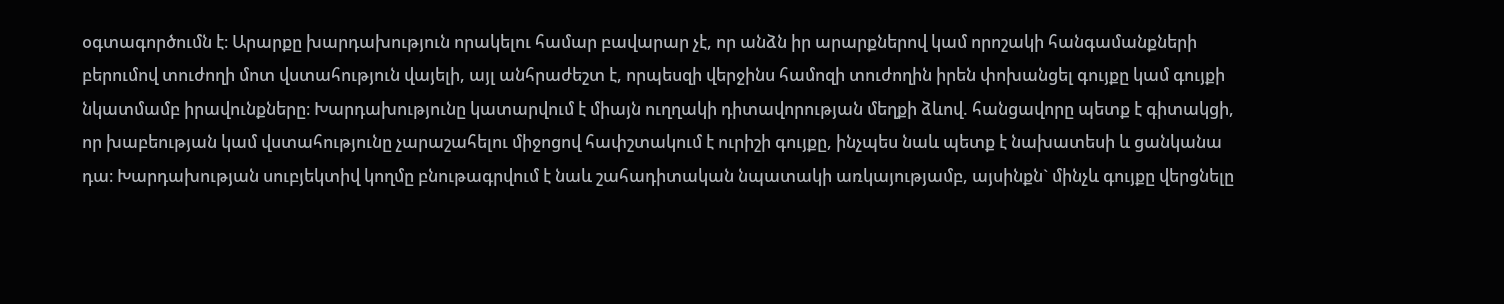օգտագործումն է։ Արարքը խարդախություն որակելու համար բավարար չէ, որ անձն իր արարքներով կամ որոշակի հանգամանքների բերումով տուժողի մոտ վստահություն վայելի, այլ անհրաժեշտ է, որպեսզի վերջինս համոզի տուժողին իրեն փոխանցել գույքը կամ գույքի նկատմամբ իրավունքները։ Խարդախությունը կատարվում է միայն ուղղակի դիտավորության մեղքի ձևով. հանցավորը պետք է գիտակցի, որ խաբեության կամ վստահությունը չարաշահելու միջոցով հափշտակում է ուրիշի գույքը, ինչպես նաև պետք է նախատեսի և ցանկանա դա։ Խարդախության սուբյեկտիվ կողմը բնութագրվում է նաև շահադիտական նպատակի առկայությամբ, այսինքն` մինչև գույքը վերցնելը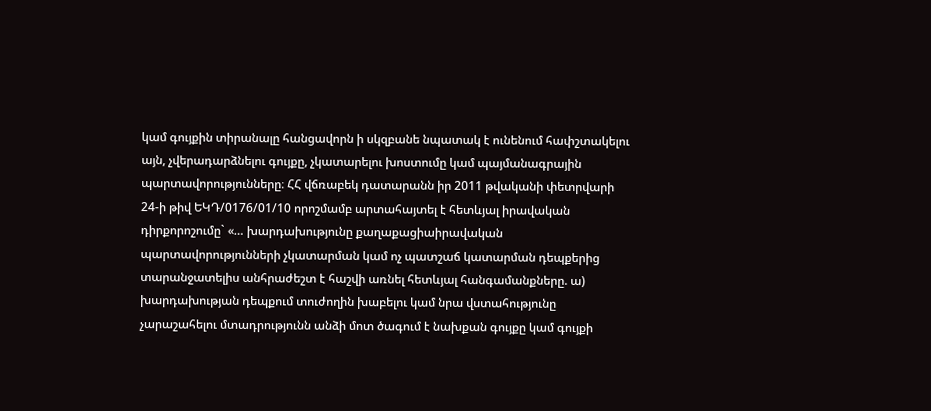կամ գույքին տիրանալը հանցավորն ի սկզբանե նպատակ է ունենում հափշտակելու այն, չվերադարձնելու գույքը, չկատարելու խոստումը կամ պայմանագրային պարտավորությունները։ ՀՀ վճռաբեկ դատարանն իր 2011 թվականի փետրվարի 24-ի թիվ ԵԿԴ/0176/01/10 որոշմամբ արտահայտել է հետևյալ իրավական դիրքորոշումը` «… խարդախությունը քաղաքացիաիրավական պարտավորությունների չկատարման կամ ոչ պատշաճ կատարման դեպքերից տարանջատելիս անհրաժեշտ է հաշվի առնել հետևյալ հանգամանքները. ա) խարդախության դեպքում տուժողին խաբելու կամ նրա վստահությունը չարաշահելու մտադրությունն անձի մոտ ծագում է նախքան գույքը կամ գույքի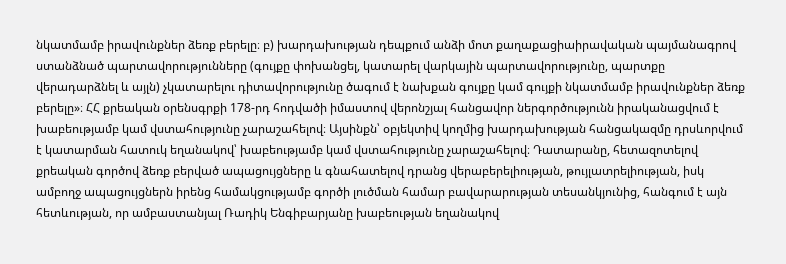նկատմամբ իրավունքներ ձեռք բերելը։ բ) խարդախության դեպքում անձի մոտ քաղաքացիաիրավական պայմանագրով ստանձնած պարտավորությունները (գույքը փոխանցել, կատարել վարկային պարտավորությունը, պարտքը վերադարձնել և այլն) չկատարելու դիտավորությունը ծագում է նախքան գույքը կամ գույքի նկատմամբ իրավունքներ ձեռք բերելը»։ ՀՀ քրեական օրենսգրքի 178-րդ հոդվածի իմաստով վերոնշյալ հանցավոր ներգործությունն իրականացվում է խաբեությամբ կամ վստահությունը չարաշահելով։ Այսինքն՝ օբյեկտիվ կողմից խարդախության հանցակազմը դրսևորվում է կատարման հատուկ եղանակով՝ խաբեությամբ կամ վստահությունը չարաշահելով։ Դատարանը, հետազոտելով քրեական գործով ձեռք բերված ապացույցները և գնահատելով դրանց վերաբերելիության, թույլատրելիության, իսկ ամբողջ ապացույցներն իրենց համակցությամբ գործի լուծման համար բավարարության տեսանկյունից, հանգում է այն հետևության, որ ամբաստանյալ Ռադիկ Ենգիբարյանը խաբեության եղանակով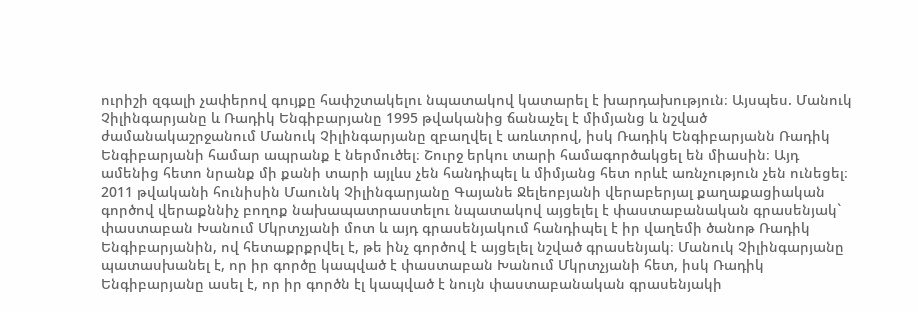ուրիշի զգալի չափերով գույքը հափշտակելու նպատակով կատարել է խարդախություն։ Այսպես. Մանուկ Չիլինգարյանը և Ռադիկ Ենգիբարյանը 1995 թվականից ճանաչել է միմյանց և նշված ժամանակաշրջանում Մանուկ Չիլինգարյանը զբաղվել է առևտրով, իսկ Ռադիկ Ենգիբարյանն Ռադիկ Ենգիբարյանի համար ապրանք է ներմուծել։ Շուրջ երկու տարի համագործակցել են միասին։ Այդ ամենից հետո նրանք մի քանի տարի այլևս չեն հանդիպել և միմյանց հետ որևէ առնչություն չեն ունեցել։ 2011 թվականի հունիսին Մաունկ Չիլինգարյանը Գայանե Ջելեոբյանի վերաբերյալ քաղաքացիական գործով վերաքննիչ բողոք նախապատրաստելու նպատակով այցելել է փաստաբանական գրասենյակ` փաստաբան Խանում Մկրտչյանի մոտ և այդ գրասենյակում հանդիպել է իր վաղեմի ծանոթ Ռադիկ Ենգիբարյանին, ով հետաքրքրվել է, թե ինչ գործով է այցելել նշված գրասենյակ։ Մանուկ Չիլինգարյանը պատասխանել է, որ իր գործը կապված է փաստաբան Խանում Մկրտչյանի հետ, իսկ Ռադիկ Ենգիբարյանը ասել է, որ իր գործն էլ կապված է նույն փաստաբանական գրասենյակի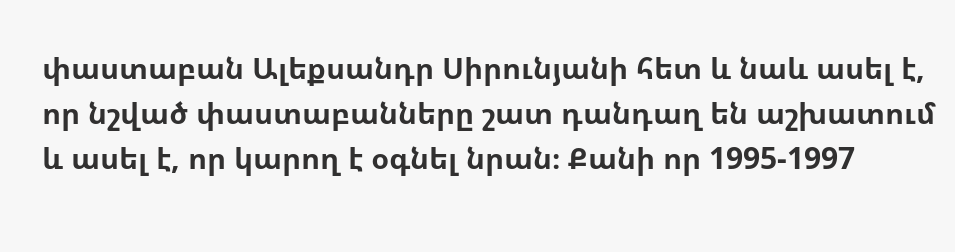փաստաբան Ալեքսանդր Սիրունյանի հետ և նաև ասել է, որ նշված փաստաբանները շատ դանդաղ են աշխատում և ասել է, որ կարող է օգնել նրան։ Քանի որ 1995-1997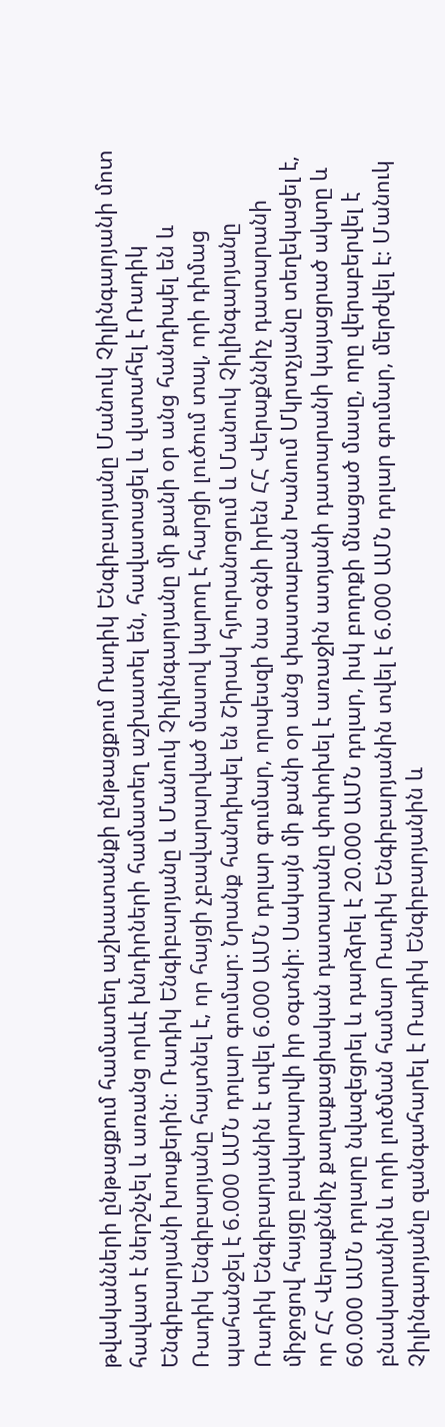թվականների ընթացքում համատեղ աշխատանքի ընթացքում Ռադիկ Ենգիբարյանը Մանուկ Չիլինգարյանի մոտ հավատ է ներշնչել և առանց որևէ խնդիրների համատեղ աշխատել են, հավատացել և վստահել է Ռադիկ Ենգիբարյանի խոսքերին։ Ռադիկ Ենգիբարյանը և Մանուկ Չիլինգարյանը մի քանի օր անց հանդիպել են և Ռադիկ Ենգիբարյանը հայտնել է, որ հայցի չբավարարված մասով կարող է հարցի լուծում տալ, որի դիմաց պահանջել է 6.000 ԱՄՆ դոլար գումար։ Նրանք հանդիպել են Շիրակ հյուրանոցում և Մանուկ Չիլինգարյանը Ռադիկ Ենգիբարյանին է տվել 6.000 ԱՄՆ դոլար գումար, որպեսզի նա օգնի իրեն ՀՀ Վերաքննիչ դատարանի միջոցով հայցը բավարարվի իր օգտնի։ Սակայն մի քանի օր անց փաստաբան Խանում Մկրտչյանը տեղեկացել է, որ ՀՀ Վերաքննիչ քաղաքացիական դատարանը փոփոխել է առաջին ատյանի դատարանի կայացրած ակտը և 60.000 ԱՄՆ դոլարը նվազեցրել և դարձրել է 20.000 ԱՄՆ դոլար, իսկ բողոքի մնացած մասը, որը վերաբերվել է բնակարանին և որի լուծման համար Ռադիկ Ենգիբարյանին տվել է 6.000 ԱՄՆ դոլար գումար, մերժվել է։ Մանուկ Չիլինգարյանը զանգահարել է Ռադիկ Ենգիբարյանին և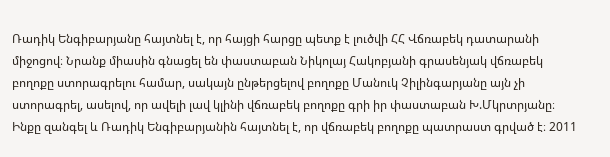Ռադիկ Ենգիբարյանը հայտնել է, որ հայցի հարցը պետք է լուծվի ՀՀ Վճռաբեկ դատարանի միջոցով։ Նրանք միասին գնացել են փաստաբան Նիկոլայ Հակոբյանի գրասենյակ վճռաբեկ բողոքը ստորագրելու համար, սակայն ընթերցելով բողոքը Մանուկ Չիլինգարյանը այն չի ստորագրել, ասելով, որ ավելի լավ կլինի վճռաբեկ բողոքը գրի իր փաստաբան Խ.Մկրտրյանը։ Ինքը զանգել և Ռադիկ Ենգիբարյանին հայտնել է, որ վճռաբեկ բողոքը պատրաստ գրված է։ 2011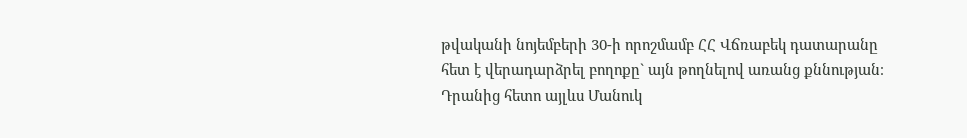թվականի նոյեմբերի 30-ի որոշմամբ ՀՀ Վճռաբեկ դատարանը հետ է վերադարձրել բողոքը` այն թողնելով առանց քննության։ Դրանից հետո այլևս Մանուկ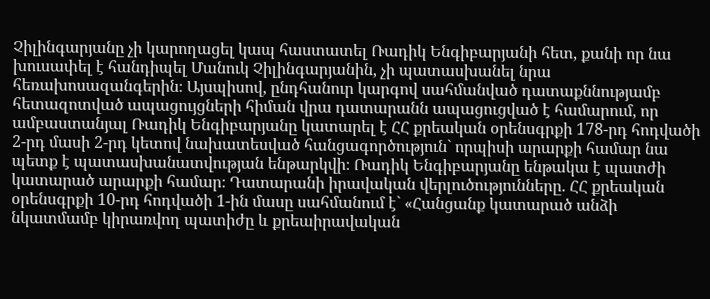Չիլինգարյանը չի կարողացել կապ հաստատել Ռադիկ Ենգիբարյանի հետ, քանի որ նա խուսափել է հանդիպել Մանուկ Չիլինգարյանին, չի պատասխանել նրա հեռախոսազանգերին։ Այսպիսով, ընդհանուր կարգով սահմանված դատաքննությամբ հետազոտված ապացույցների հիման վրա դատարանն ապացուցված է համարում, որ ամբաստանյալ Ռադիկ Ենգիբարյանը կատարել է ՀՀ քրեական օրենսգրքի 178-րդ հոդվածի 2-րդ մասի 2-րդ կետով նախատեսված հանցագործություն` որպիսի արարքի համար նա պետք է պատասխանատվության ենթարկվի։ Ռադիկ Ենգիբարյանը ենթակա է պատժի կատարած արարքի համար։ Դատարանի իրավական վերլուծությունները. ՀՀ քրեական օրենսգրքի 10-րդ հոդվածի 1-ին մասը սահմանում է` «Հանցանք կատարած անձի նկատմամբ կիրառվող պատիժը և քրեաիրավական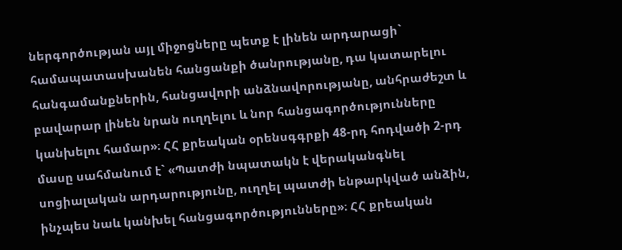ներգործության այլ միջոցները պետք է լինեն արդարացի` համապատասխանեն հանցանքի ծանրությանը, դա կատարելու հանգամանքներին, հանցավորի անձնավորությանը, անհրաժեշտ և բավարար լինեն նրան ուղղելու և նոր հանցագործությունները կանխելու համար»։ ՀՀ քրեական օրենսգգրքի 48-րդ հոդվածի 2-րդ մասը սահմանում է` «Պատժի նպատակն է վերականգնել սոցիալական արդարությունը, ուղղել պատժի ենթարկված անձին, ինչպես նաև կանխել հանցագործությունները»։ ՀՀ քրեական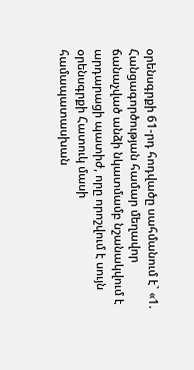օրենսգրքի 61-րդ հոդվածը սահմանում է` «1. Հանցագործության համար մեղավոր ճանաչված անձի նկատմամբ նշանակվում է արդարացի պատիժ, որը որոշվում է սույն օրենսգրքի Հատուկ մասի համապատասխան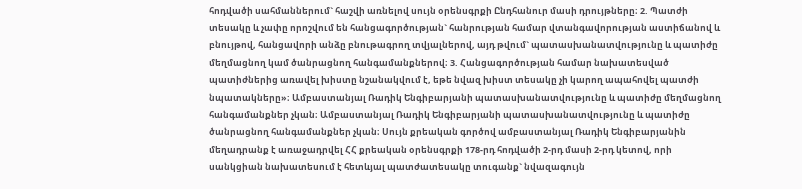հոդվածի սահմաններում` հաշվի առնելով սույն օրենսգրքի Ընդհանուր մասի դրույթները։ 2. Պատժի տեսակը և չափը որոշվում են հանցագործության` հանրության համար վտանգավորության աստիճանով և բնույթով, հանցավորի անձը բնութագրող տվյալներով, այդ թվում` պատասխանատվությունը և պատիժը մեղմացնող կամ ծանրացնող հանգամանքներով։ 3. Հանցագործության համար նախատեսված պատիժներից առավել խիստը նշանակվում է, եթե նվազ խիստ տեսակը չի կարող ապահովել պատժի նպատակները»։ Ամբաստանյալ Ռադիկ Ենգիբարյանի պատասխանատվությունը և պատիժը մեղմացնող հանգամանքներ չկան։ Ամբաստանյալ Ռադիկ Ենգիբարյանի պատասխանատվությունը և պատիժը ծանրացնող հանգամանքներ չկան։ Սույն քրեական գործով ամբաստանյալ Ռադիկ Ենգիբարյանին մեղադրանք է առաջադրվել ՀՀ քրեական օրենսգրքի 178-րդ հոդվածի 2-րդ մասի 2-րդ կետով, որի սանկցիան նախատեսում է հետևյալ պատժատեսակը տուգանք` նվազագույն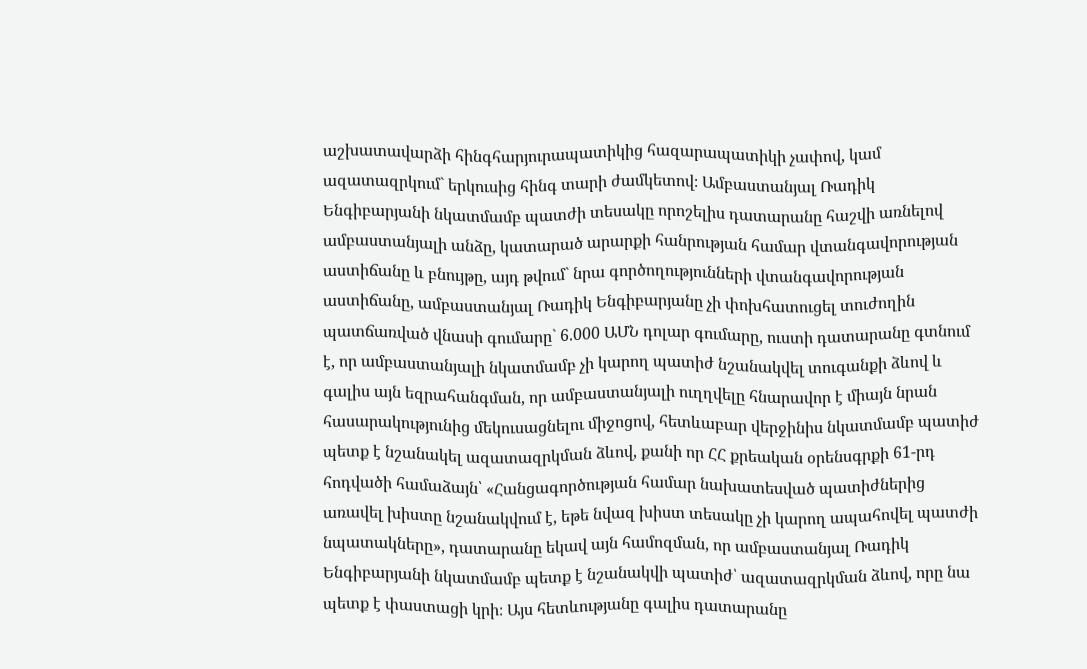աշխատավարձի հինգհարյուրապատիկից հազարապատիկի չափով, կամ ազատազրկում` երկուսից հինգ տարի ժամկետով։ Ամբաստանյալ Ռադիկ Ենգիբարյանի նկատմամբ պատժի տեսակը որոշելիս դատարանը հաշվի առնելով ամբաստանյալի անձը, կատարած արարքի հանրության համար վտանգավորության աստիճանը և բնույթը, այդ թվում` նրա գործողությունների վտանգավորության աստիճանը, ամբաստանյալ Ռադիկ Ենգիբարյանը չի փոխհատուցել տուժողին պատճառված վնասի գումարը` 6.000 ԱՄՆ դոլար գումարը, ուստի դատարանը գտնում է, որ ամբաստանյալի նկատմամբ չի կարող պատիժ նշանակվել տուգանքի ձևով և գալիս այն եզրահանգման, որ ամբաստանյալի ուղղվելը հնարավոր է միայն նրան հասարակությունից մեկուսացնելու միջոցով, հետևաբար վերջինիս նկատմամբ պատիժ պետք է նշանակել ազատազրկման ձևով, քանի որ ՀՀ քրեական օրենսգրքի 61-րդ հոդվածի համաձայն՝ «Հանցագործության համար նախատեսված պատիժներից առավել խիստը նշանակվում է, եթե նվազ խիստ տեսակը չի կարող ապահովել պատժի նպատակները», դատարանը եկավ այն համոզման, որ ամբաստանյալ Ռադիկ Ենգիբարյանի նկատմամբ պետք է նշանակվի պատիժ՝ ազատազրկման ձևով, որը նա պետք է փաստացի կրի։ Այս հետևությանը գալիս դատարանը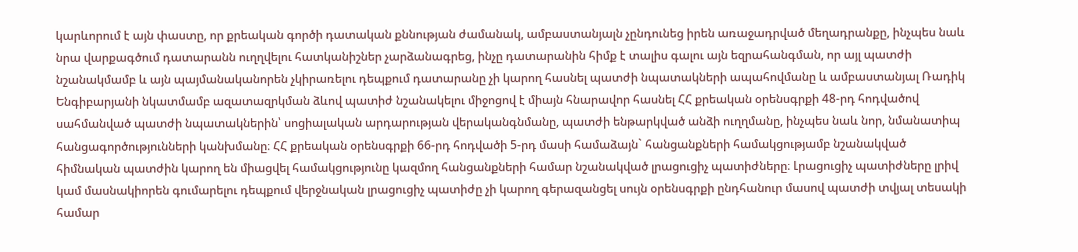կարևորում է այն փաստը, որ քրեական գործի դատական քննության ժամանակ, ամբաստանյալն չընդունեց իրեն առաջադրված մեղադրանքը, ինչպես նաև նրա վարքագծում դատարանն ուղղվելու հատկանիշներ չարձանագրեց, ինչը դատարանին հիմք է տալիս գալու այն եզրահանգման, որ այլ պատժի նշանակմամբ և այն պայմանականորեն չկիրառելու դեպքում դատարանը չի կարող հասնել պատժի նպատակների ապահովմանը և ամբաստանյալ Ռադիկ Ենգիբարյանի նկատմամբ ազատազրկման ձևով պատիժ նշանակելու միջոցով է միայն հնարավոր հասնել ՀՀ քրեական օրենսգրքի 48-րդ հոդվածով սահմանված պատժի նպատակներին՝ սոցիալական արդարության վերականգնմանը, պատժի ենթարկված անձի ուղղմանը, ինչպես նաև նոր, նմանատիպ հանցագործությունների կանխմանը։ ՀՀ քրեական օրենսգրքի 66-րդ հոդվածի 5-րդ մասի համաձայն` հանցանքների համակցությամբ նշանակված հիմնական պատժին կարող են միացվել համակցությունը կազմող հանցանքների համար նշանակված լրացուցիչ պատիժները։ Լրացուցիչ պատիժները լրիվ կամ մասնակիորեն գումարելու դեպքում վերջնական լրացուցիչ պատիժը չի կարող գերազանցել սույն օրենսգրքի ընդհանուր մասով պատժի տվյալ տեսակի համար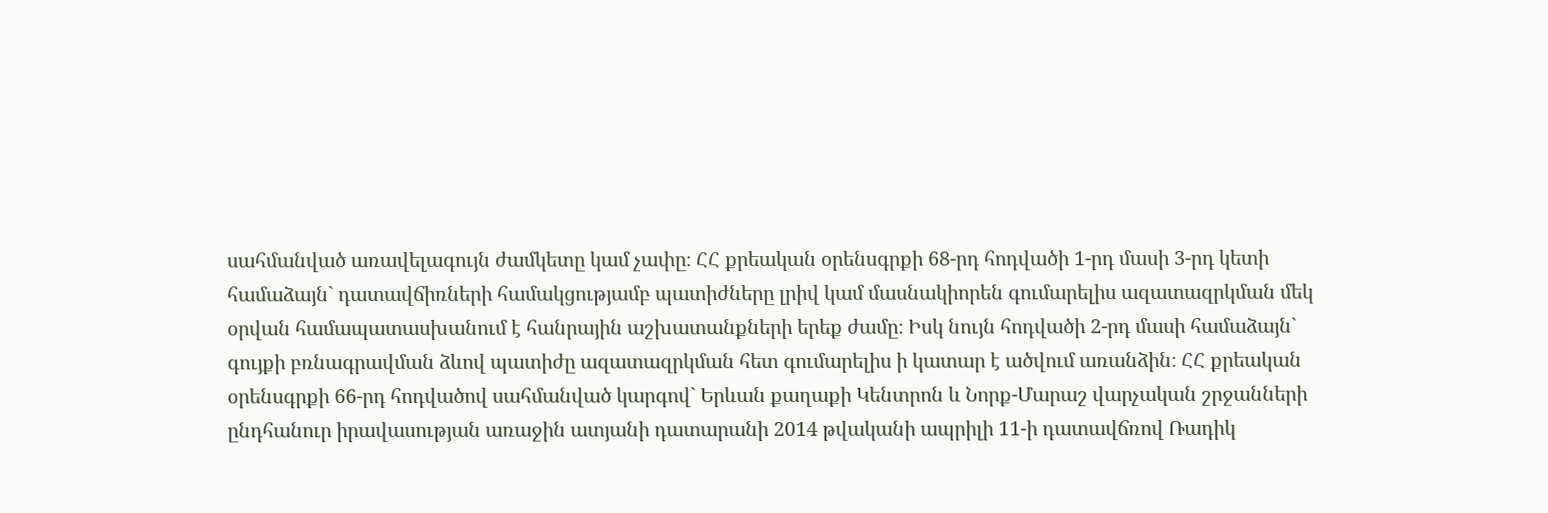սահմանված առավելագույն ժամկետը կամ չափը։ ՀՀ քրեական օրենսգրքի 68-րդ հոդվածի 1-րդ մասի 3-րդ կետի համաձայն` դատավճիռների համակցությամբ պատիժները լրիվ կամ մասնակիորեն գումարելիս ազատազրկման մեկ օրվան համապատասխանում է հանրային աշխատանքների երեք ժամը։ Իսկ նույն հոդվածի 2-րդ մասի համաձայն` գույքի բռնագրավման ձևով պատիժը ազատազրկման հետ գումարելիս ի կատար է ածվում առանձին։ ՀՀ քրեական օրենսգրքի 66-րդ հոդվածով սահմանված կարգով` Երևան քաղաքի Կենտրոն և Նորք-Մարաշ վարչական շրջանների ընդհանուր իրավասության առաջին ատյանի դատարանի 2014 թվականի ապրիլի 11-ի դատավճռով Ռադիկ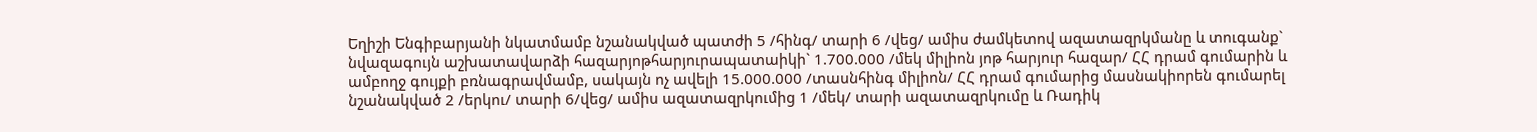Եղիշի Ենգիբարյանի նկատմամբ նշանակված պատժի 5 /հինգ/ տարի 6 /վեց/ ամիս ժամկետով ազատազրկմանը և տուգանք` նվազագույն աշխատավարձի հազարյոթհարյուրապատաիկի` 1.700.000 /մեկ միլիոն յոթ հարյուր հազար/ ՀՀ դրամ գումարին և ամբողջ գույքի բռնագրավմամբ, սակայն ոչ ավելի 15.000.000 /տասնհինգ միլիոն/ ՀՀ դրամ գումարից մասնակիորեն գումարել նշանակված 2 /երկու/ տարի 6/վեց/ ամիս ազատազրկումից 1 /մեկ/ տարի ազատազրկումը և Ռադիկ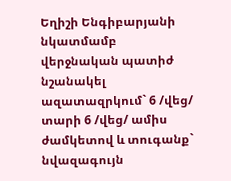Եղիշի Ենգիբարյանի նկատմամբ վերջնական պատիժ նշանակել ազատազրկում` 6 /վեց/ տարի 6 /վեց/ ամիս ժամկետով և տուգանք` նվազագույն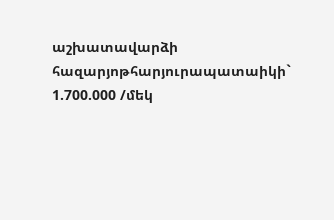աշխատավարձի հազարյոթհարյուրապատաիկի` 1.700.000 /մեկ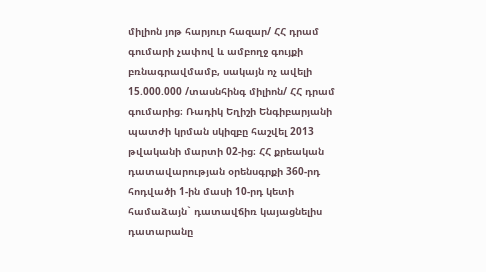միլիոն յոթ հարյուր հազար/ ՀՀ դրամ գումարի չափով և ամբողջ գույքի բռնագրավմամբ, սակայն ոչ ավելի 15.000.000 /տասնհինգ միլիոն/ ՀՀ դրամ գումարից։ Ռադիկ Եղիշի Ենգիբարյանի պատժի կրման սկիզբը հաշվել 2013 թվականի մարտի 02-ից։ ՀՀ քրեական դատավարության օրենսգրքի 360-րդ հոդվածի 1-ին մասի 10-րդ կետի համաձայն` դատավճիռ կայացնելիս դատարանը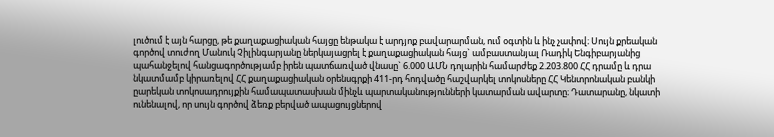լուծում է այն հարցը, թե քաղաքացիական հայցը ենթակա է արդյոք բավարարման, ում օգտին և ինչ չափով։ Սույն քրեական գործով տուժող Մանուկ Չիլինգարյանը ներկայացրել է քաղաքացիական հայց` ամբաստանյալ Ռադիկ Ենգիբարյանից պահանջելով հանցագործությամբ իրեն պատճառված վնասը` 6.000 ԱՄՆ դոլարին համարժեք 2.203.800 ՀՀ դրամը և դրա նկատմամբ կիրառելով ՀՀ քաղաքացիական օրենսգրքի 411-րդ հոդվածը հաշվարկել տոկոսները ՀՀ Կենտրոնական բանկի ըարեկան տոկոսադրույքին համապատասխան մինչև պարտականությունների կատարման ավարտը։ Դատարանը, նկատի ունենալով, որ սույն գործով ձեռք բերված ապացույցներով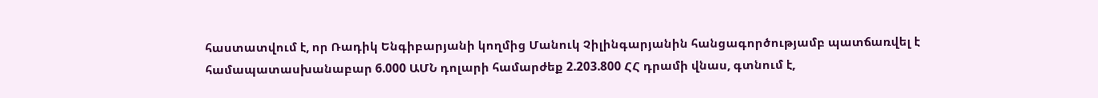հաստատվում է, որ Ռադիկ Ենգիբարյանի կողմից Մանուկ Չիլինգարյանին հանցագործությամբ պատճառվել է համապատասխանաբար 6.000 ԱՄՆ դոլարի համարժեք 2.203.800 ՀՀ դրամի վնաս, գտնում է,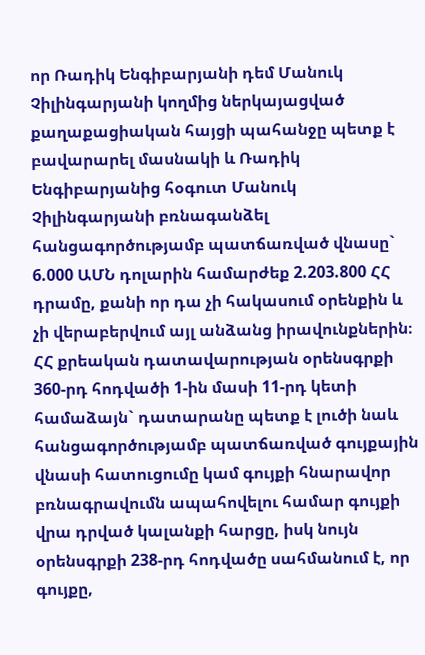որ Ռադիկ Ենգիբարյանի դեմ Մանուկ Չիլինգարյանի կողմից ներկայացված քաղաքացիական հայցի պահանջը պետք է բավարարել մասնակի և Ռադիկ Ենգիբարյանից հօգուտ Մանուկ Չիլինգարյանի բռնագանձել հանցագործությամբ պատճառված վնասը` 6.000 ԱՄՆ դոլարին համարժեք 2.203.800 ՀՀ դրամը, քանի որ դա չի հակասում օրենքին և չի վերաբերվում այլ անձանց իրավունքներին։ ՀՀ քրեական դատավարության օրենսգրքի 360-րդ հոդվածի 1-ին մասի 11-րդ կետի համաձայն` դատարանը պետք է լուծի նաև հանցագործությամբ պատճառված գույքային վնասի հատուցումը կամ գույքի հնարավոր բռնագրավումն ապահովելու համար գույքի վրա դրված կալանքի հարցը, իսկ նույն օրենսգրքի 238-րդ հոդվածը սահմանում է, որ գույքը,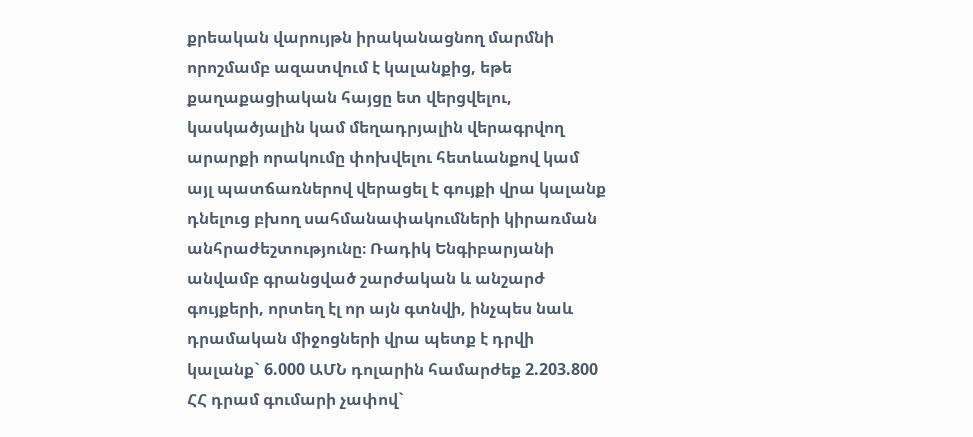քրեական վարույթն իրականացնող մարմնի որոշմամբ ազատվում է կալանքից, եթե քաղաքացիական հայցը ետ վերցվելու, կասկածյալին կամ մեղադրյալին վերագրվող արարքի որակումը փոխվելու հետևանքով կամ այլ պատճառներով վերացել է գույքի վրա կալանք դնելուց բխող սահմանափակումների կիրառման անհրաժեշտությունը։ Ռադիկ Ենգիբարյանի անվամբ գրանցված շարժական և անշարժ գույքերի, որտեղ էլ որ այն գտնվի, ինչպես նաև դրամական միջոցների վրա պետք է դրվի կալանք` 6.000 ԱՄՆ դոլարին համարժեք 2.203.800 ՀՀ դրամ գումարի չափով`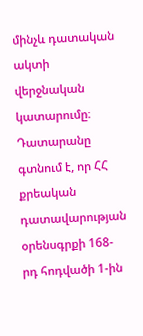մինչև դատական ակտի վերջնական կատարումը։ Դատարանը գտնում է, որ ՀՀ քրեական դատավարության օրենսգրքի 168-րդ հոդվածի 1-ին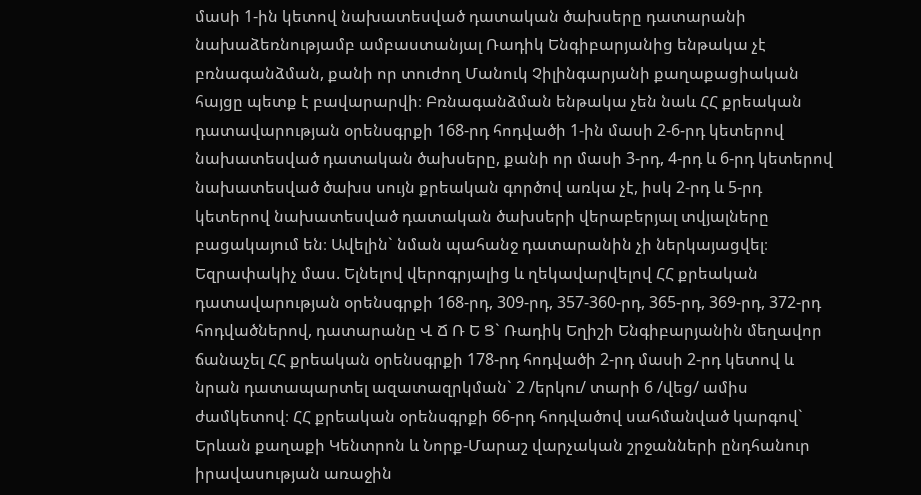մաuի 1-ին կետով նախատեսված դատական ծախսերը դատարանի նախաձեռնությամբ ամբաստանյալ Ռադիկ Ենգիբարյանից ենթակա չէ բռնագանձման, քանի որ տուժող Մանուկ Չիլինգարյանի քաղաքացիական հայցը պետք է բավարարվի։ Բռնագանձման ենթակա չեն նաև ՀՀ քրեական դատավարության օրենսգրքի 168-րդ հոդվածի 1-ին մասի 2-6-րդ կետերով նախատեսված դատական ծախսերը, քանի որ մասի 3-րդ, 4-րդ և 6-րդ կետերով նախատեսված ծախս սույն քրեական գործով առկա չէ, իսկ 2-րդ և 5-րդ կետերով նախատեսված դատական ծախսերի վերաբերյալ տվյալները բացակայում են։ Ավելին` նման պահանջ դատարանին չի ներկայացվել։ Եզրափակիչ մաս. Ելնելով վերոգրյալից և ղեկավարվելով ՀՀ քրեական դատավարության օրենսգրքի 168-րդ, 309-րդ, 357-360-րդ, 365-րդ, 369-րդ, 372-րդ հոդվածներով, դատարանը Վ Ճ Ռ Ե Ց` Ռադիկ Եղիշի Ենգիբարյանին մեղավոր ճանաչել ՀՀ քրեական օրենսգրքի 178-րդ հոդվածի 2-րդ մասի 2-րդ կետով և նրան դատապարտել ազատազրկման` 2 /երկու/ տարի 6 /վեց/ ամիս ժամկետով։ ՀՀ քրեական օրենսգրքի 66-րդ հոդվածով սահմանված կարգով` Երևան քաղաքի Կենտրոն և Նորք-Մարաշ վարչական շրջանների ընդհանուր իրավասության առաջին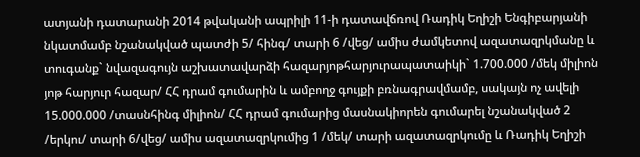ատյանի դատարանի 2014 թվականի ապրիլի 11-ի դատավճռով Ռադիկ Եղիշի Ենգիբարյանի նկատմամբ նշանակված պատժի 5/ հինգ/ տարի 6 /վեց/ ամիս ժամկետով ազատազրկմանը և տուգանք` նվազագույն աշխատավարձի հազարյոթհարյուրապատաիկի` 1.700.000 /մեկ միլիոն յոթ հարյուր հազար/ ՀՀ դրամ գումարին և ամբողջ գույքի բռնագրավմամբ, սակայն ոչ ավելի 15.000.000 /տասնհինգ միլիոն/ ՀՀ դրամ գումարից մասնակիորեն գումարել նշանակված 2 /երկու/ տարի 6/վեց/ ամիս ազատազրկումից 1 /մեկ/ տարի ազատազրկումը և Ռադիկ Եղիշի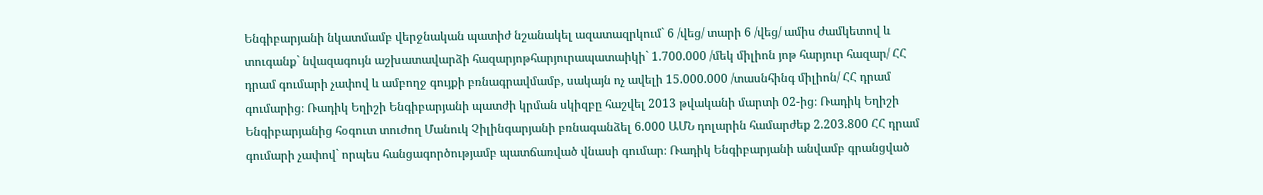Ենգիբարյանի նկատմամբ վերջնական պատիժ նշանակել ազատազրկում` 6 /վեց/ տարի 6 /վեց/ ամիս ժամկետով և տուգանք` նվազագույն աշխատավարձի հազարյոթհարյուրապատաիկի` 1.700.000 /մեկ միլիոն յոթ հարյուր հազար/ ՀՀ դրամ գումարի չափով և ամբողջ գույքի բռնագրավմամբ, սակայն ոչ ավելի 15.000.000 /տասնհինգ միլիոն/ ՀՀ դրամ գումարից։ Ռադիկ Եղիշի Ենգիբարյանի պատժի կրման սկիզբը հաշվել 2013 թվականի մարտի 02-ից։ Ռադիկ Եղիշի Ենգիբարյանից հօգուտ տուժող Մանուկ Չիլինգարյանի բռնագանձել 6.000 ԱՄՆ դոլարին համարժեք 2.203.800 ՀՀ դրամ գումարի չափով` որպես հանցագործությամբ պատճառված վնասի գումար։ Ռադիկ Ենգիբարյանի անվամբ գրանցված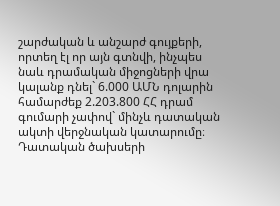շարժական և անշարժ գույքերի, որտեղ էլ որ այն գտնվի, ինչպես նաև դրամական միջոցների վրա կալանք դնել` 6.000 ԱՄՆ դոլարին համարժեք 2.203.800 ՀՀ դրամ գումարի չափով` մինչև դատական ակտի վերջնական կատարումը։ Դատական ծախսերի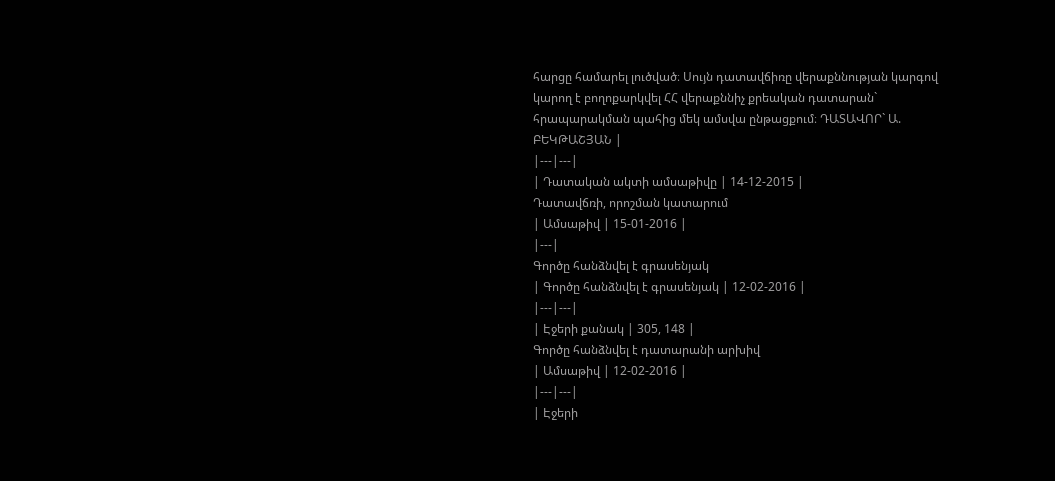հարցը համարել լուծված։ Սույն դատավճիռը վերաքննության կարգով կարող է բողոքարկվել ՀՀ վերաքննիչ քրեական դատարան` հրապարակման պահից մեկ ամսվա ընթացքում։ ԴԱՏԱՎՈՐ` Ա. ԲԵԿԹԱՇՅԱՆ |
|---|---|
| Դատական ակտի ամսաթիվը | 14-12-2015 |
Դատավճռի, որոշման կատարում
| Ամսաթիվ | 15-01-2016 |
|---|
Գործը հանձնվել է գրասենյակ
| Գործը հանձնվել է գրասենյակ | 12-02-2016 |
|---|---|
| Էջերի քանակ | 305, 148 |
Գործը հանձնվել է դատարանի արխիվ
| Ամսաթիվ | 12-02-2016 |
|---|---|
| Էջերի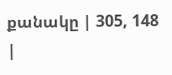քանակը | 305, 148 |